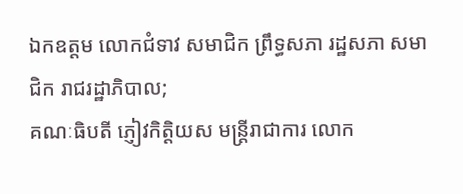ឯកឧត្តម លោកជំទាវ សមាជិក ព្រឹទ្ធសភា រដ្ឋសភា សមាជិក រាជរដ្ឋាភិបាល;
គណៈធិបតី ភ្ញៀវកិត្តិយស មន្ត្រីរាជាការ លោក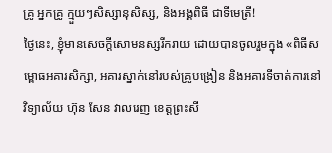គ្រូ អ្នកគ្រូ ក្មួយៗសិស្សានុសិស្ស, និងអង្គពិធី ជាទីមេត្រី!
ថ្ងៃនេះ, ខ្ញុំមានសេចក្តីសោមនស្សរីករាយ ដោយបានចូលរួមក្នុង «ពិធីសម្ពោធអគារសិក្សា, អគារស្នាក់នៅរបស់គ្រូបង្រៀន និងអគារទីចាត់ការនៅវិទ្យាល័យ ហ៊ុន សែន វាលរេញ ខេត្តព្រះសី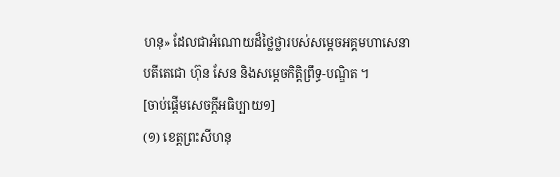ហនុ» ដែលជាអំណោយដ៏ថ្លៃថ្លារបស់សម្តេចអគ្គមហាសេនាបតីតេជោ ហ៊ុន សែន និងសម្តេចកិត្តិព្រឹទ្ធ-បណ្ឌិត ។
[ចាប់ផ្ដើមសេចក្ដីអធិប្បាយ១]
(១) ខេត្តព្រះសីហនុ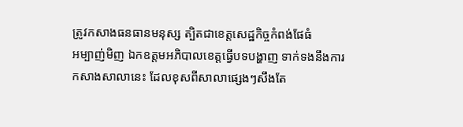ត្រូវកសាងធនធានមនុស្ស ត្បិតជាខេត្តសេដ្ឋកិច្ចកំពង់ផែធំ
អម្បាញ់មិញ ឯកឧត្តមអភិបាលខេត្តធ្វើបទបង្ហាញ ទាក់ទងនឹងការកសាងសាលានេះ ដែលខុសពីសាលាផ្សេងៗសឹងតែ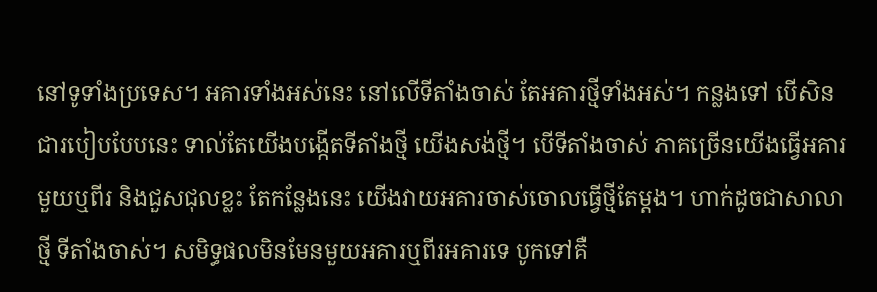នៅទូទាំងប្រទេស។ អគារទាំងអស់នេះ នៅលើទីតាំងចាស់ តែអគារថ្មីទាំងអស់។ កន្លងទៅ បើសិនជារបៀបបែបនេះ ទាល់តែយើងបង្កើតទីតាំងថ្មី យើងសង់ថ្មី។ បើទីតាំងចាស់ ភាគច្រើនយើងធ្វើអគារមួយឬពីរ និងជួសជុលខ្លះ តែកន្លែងនេះ យើងវាយអគារចាស់ចោលធ្វើថ្មីតែម្ដង។ ហាក់ដូចជាសាលាថ្មី ទីតាំងចាស់។ សមិទ្ធផលមិនមែនមួយអគារឬពីរអគារទេ បូកទៅគឺ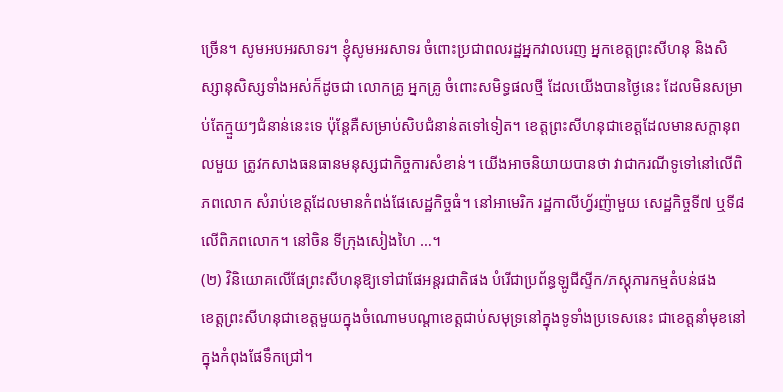ច្រើន។ សូមអបអរសាទរ។ ខ្ញុំសូមអរសាទរ ចំពោះប្រជាពលរដ្ឋអ្នកវាលរេញ អ្នកខេត្តព្រះសីហនុ និងសិស្សានុសិស្សទាំងអស់ក៏ដូចជា លោកគ្រូ អ្នកគ្រូ ចំពោះសមិទ្ធផលថ្មី ដែលយើងបានថ្ងៃនេះ ដែលមិនសម្រាប់តែក្មួយៗជំនាន់នេះទេ ប៉ុន្តែគឺសម្រាប់សិបជំនាន់តទៅទៀត។ ខេត្តព្រះសីហនុជាខេត្តដែលមានសក្ដានុពលមួយ ត្រូវកសាងធនធានមនុស្សជាកិច្ចការសំខាន់។ យើងអាចនិយាយបានថា វាជាករណីទូទៅនៅលើពិភពលោក សំរាប់ខេត្តដែលមានកំពង់ផែសេដ្ឋកិច្ចធំ។ នៅអាមេរិក រដ្ឋកាលីហ្វ័រញ៉ាមួយ សេដ្ឋកិច្ចទី៧ ឬទី៨ លើពិភពលោក។ នៅចិន ទីក្រុងសៀងហៃ …។
(២) វិនិយោគលើផែព្រះសីហនុឱ្យទៅជាផែអន្តរជាតិផង បំរើជាប្រព័ន្ធឡូជីស្ទីក/ភស្ដុភារកម្មតំបន់ផង
ខេត្តព្រះសីហនុជាខេត្តមួយក្នុងចំណោមបណ្តាខេត្តជាប់សមុទ្រនៅក្នុងទូទាំងប្រទេសនេះ ជាខេត្តនាំមុខនៅក្នុងកំពុងផែទឹកជ្រៅ។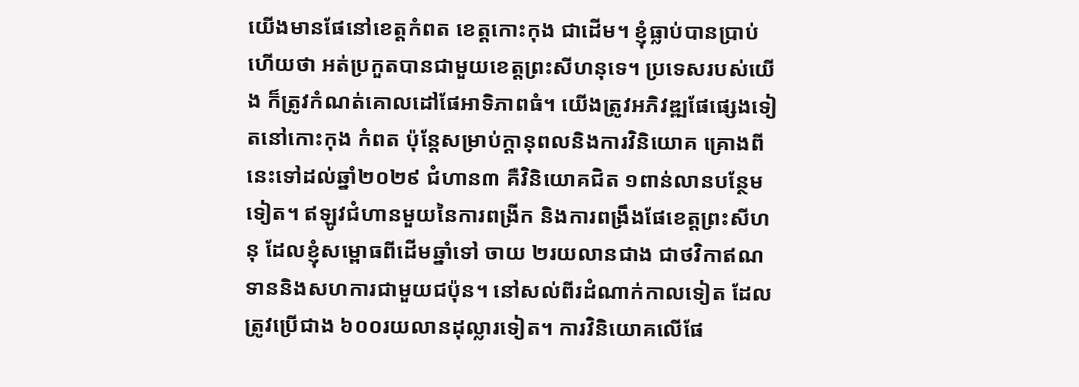យើងមានផែនៅខេត្តកំពត ខេត្តកោះកុង ជាដើម។ ខ្ញុំធ្លាប់បានប្រាប់ហើយថា អត់ប្រកួតបានជាមួយខេត្តព្រះសីហនុទេ។ ប្រទេសរបស់យើង ក៏ត្រូវកំណត់គោលដៅផែអាទិភាពធំ។ យើងត្រូវអភិវឌ្ឍផែផ្សេងទៀតនៅកោះកុង កំពត ប៉ុន្តែសម្រាប់ក្ដានុពលនិងការវិនិយោគ គ្រោងពីនេះទៅដល់ឆ្នាំ២០២៩ ជំហាន៣ គឺវិនិយោគជិត ១ពាន់លានបន្ថែមទៀត។ ឥឡូវជំហានមួយនៃការពង្រីក និងការពង្រឹងផែខេត្តព្រះសីហនុ ដែលខ្ញុំសម្ពោធពីដើមឆ្នាំទៅ ចាយ ២រយលានជាង ជាថវិកាឥណទាននិងសហការជាមួយជប៉ុន។ នៅសល់ពីរដំណាក់កាលទៀត ដែលត្រូវប្រើជាង ៦០០រយលានដុល្លារទៀត។ ការវិនិយោគលើផែ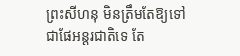ព្រះសីហនុ មិនត្រឹមតែឱ្យទៅជាផែអន្តរជាតិទេ តែ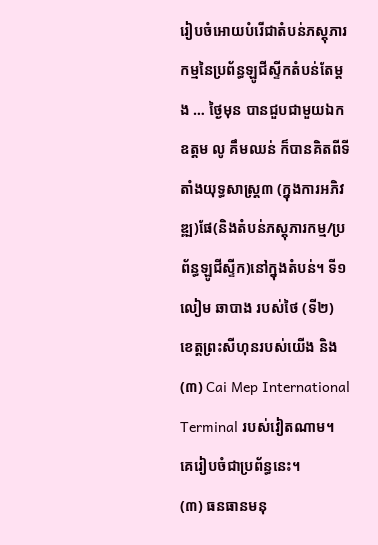រៀបចំអោយបំរើជាតំបន់ភស្ដុភារកម្មនៃប្រព័ន្ធឡូជីស្ទីកតំបន់តែម្ដង … ថ្ងៃមុន បានជួបជាមួយឯកឧត្តម លូ គឹមឈន់ ក៏បានគិតពីទីតាំងយុទ្ធសាស្ត្រ៣ (ក្នុងការអភិវឌ្ឍ)ផែ(និងតំបន់ភស្ដុភារកម្ម/ប្រព័ន្ធឡូជីស្ទីក)នៅក្នុងតំបន់។ ទី១ លៀម ឆាបាង របស់ថៃ (ទី២) ខេត្តព្រះសីហុនរបស់យើង និង(៣) Cai Mep International Terminal របស់វៀតណាម។ គេរៀបចំជាប្រព័ន្ធនេះ។
(៣) ធនធានមនុ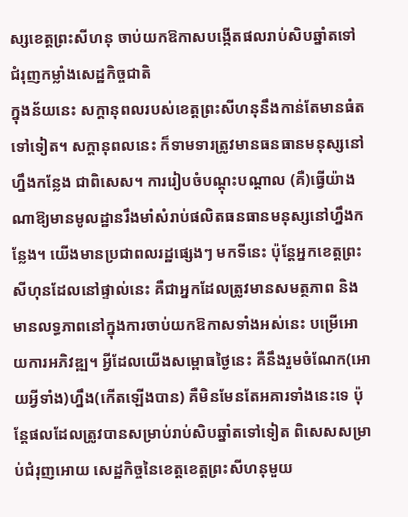ស្សខេត្តព្រះសីហនុ ចាប់យកឱកាសបង្កើតផលរាប់សិបឆ្នាំតទៅ ជំរុញកម្លាំងសេដ្ឋកិច្ចជាតិ
ក្នុងន័យនេះ សក្ដានុពលរបស់ខេត្តព្រះសីហនុនឹងកាន់តែមានធំតទៅទៀត។ សក្ដានុពលនេះ ក៏ទាមទារត្រូវមានធនធានមនុស្សនៅហ្នឹងកន្លែង ជាពិសេស។ ការរៀបចំបណ្ដុះបណ្ដាល (គឺ)ធ្វើយ៉ាងណាឱ្យមានមូលដ្ឋានរឹងមាំសំរាប់ផលិតធនធានមនុស្សនៅហ្នឹងកន្លែង។ យើងមានប្រជាពលរដ្ឋផ្សេងៗ មកទីនេះ ប៉ុន្តែអ្នកខេត្តព្រះសីហុនដែលនៅផ្ទាល់នេះ គឺជាអ្នកដែលត្រូវមានសមត្ថភាព និងមានលទ្ធភាពនៅក្នុងការចាប់យកឱកាសទាំងអស់នេះ បម្រើអោយការអភិវឌ្ឍ។ អ្វីដែលយើងសម្ពោធថ្ងៃនេះ គឺនឹងរួមចំណែក(អោយអ្វីទាំង)ហ្នឹង(កើតឡើងបាន) គឺមិនមែនតែអគារទាំងនេះទេ ប៉ុន្តែផលដែលត្រូវបានសម្រាប់រាប់សិបឆ្នាំតទៅទៀត ពិសេសសម្រាប់ជំរុញអោយ សេដ្ឋកិច្ចនៃខេត្តខេត្តព្រះសីហនុមួយ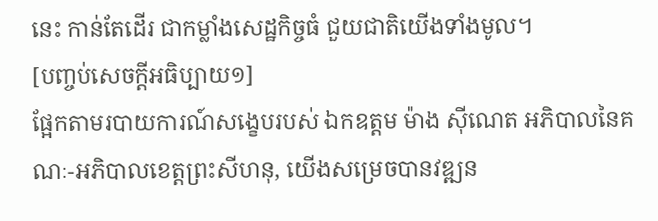នេះ កាន់តែដើរ ជាកម្លាំងសេដ្ឋកិច្ចធំ ជួយជាតិយើងទាំងមូល។
[បញ្ចប់សេចក្ដីអធិប្បាយ១]
ផ្អែកតាមរបាយការណ៍សង្ខេបរបស់ ឯកឧត្តម ម៉ាង ស៊ីណេត អភិបាលនៃគណៈ-អភិបាលខេត្តព្រះសីហនុ, យើងសម្រេចបានវឌ្ឍន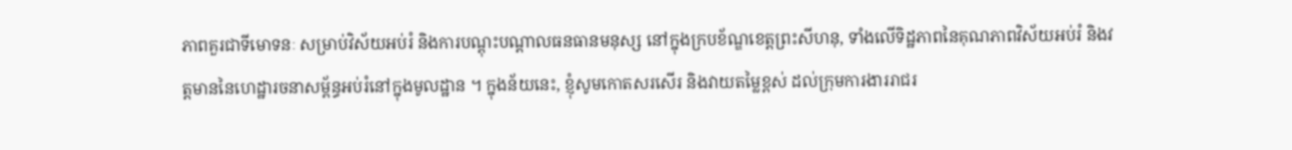ភាពគួរជាទីមោទនៈ សម្រាប់វិស័យអប់រំ និងការបណ្តុះបណ្តាលធនធានមនុស្ស នៅក្នុងក្របខ័ណ្ឌខេត្តព្រះសីហនុ, ទាំងលើទិដ្ឋភាពនៃគុណភាពវិស័យអប់រំ និងវត្តមាននៃហេដ្ឋារចនាសម្ព័ន្ធអប់រំនៅក្នុងមូលដ្ឋាន ។ ក្នុងន័យនេះ, ខ្ញុំសូមកោតសរសើរ និងវាយតម្លៃខ្ពស់ ដល់ក្រុមការងាររាជរ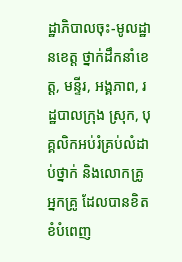ដ្ឋាភិបាលចុះ-មូលដ្ឋានខេត្ត ថ្នាក់ដឹកនាំខេត្ត, មន្ទីរ, អង្គភាព, រដ្ឋបាលក្រុង ស្រុក, បុគ្គលិកអប់រំគ្រប់លំដាប់ថ្នាក់ និងលោកគ្រូ អ្នកគ្រូ ដែលបានខិតខំបំពេញ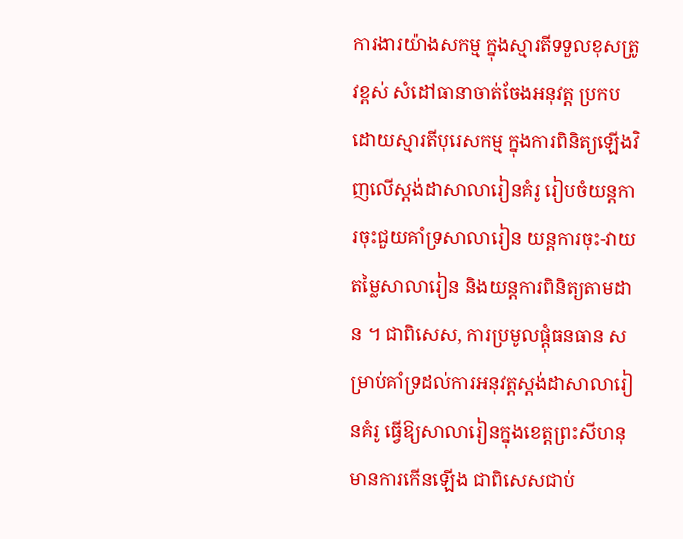ការងារយ៉ាងសកម្ម ក្នុងស្មារតីទទួលខុសត្រូវខ្ពស់ សំដៅធានាចាត់ចែងអនុវត្ត ប្រកបដោយស្មារតីបុរេសកម្ម ក្នុងការពិនិត្យឡើងវិញលើស្តង់ដាសាលារៀនគំរូ រៀបចំយន្តការចុះជួយគាំទ្រសាលារៀន យន្តការចុះ-វាយតម្លៃសាលារៀន និងយន្តការពិនិត្យតាមដាន ។ ជាពិសេស, ការប្រមូលផ្តុំធនធាន សម្រាប់គាំទ្រដល់ការអនុវត្តស្តង់ដាសាលារៀនគំរូ ធ្វើឱ្យសាលារៀនក្នុងខេត្តព្រះសីហនុមានការកើនឡើង ជាពិសេសជាប់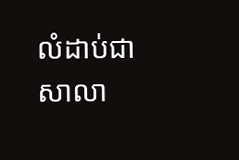លំដាប់ជាសាលា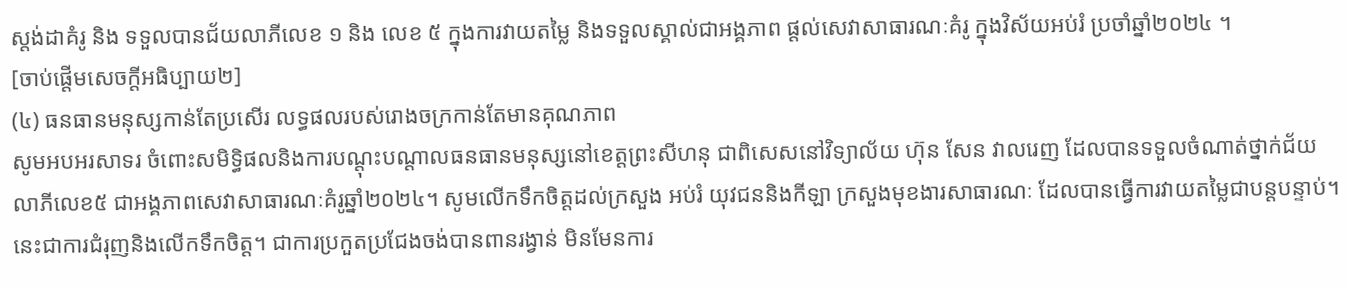ស្តង់ដាគំរូ និង ទទួលបានជ័យលាភីលេខ ១ និង លេខ ៥ ក្នុងការវាយតម្លៃ និងទទួលស្គាល់ជាអង្គភាព ផ្តល់សេវាសាធារណៈគំរូ ក្នុងវិស័យអប់រំ ប្រចាំឆ្នាំ២០២៤ ។
[ចាប់ផ្ដើមសេចក្ដីអធិប្បាយ២]
(៤) ធនធានមនុស្សកាន់តែប្រសើរ លទ្ធផលរបស់រោងចក្រកាន់តែមានគុណភាព
សូមអបអរសាទរ ចំពោះសមិទ្ធិផលនិងការបណ្ដុះបណ្ដាលធនធានមនុស្សនៅខេត្តព្រះសីហនុ ជាពិសេសនៅវិទ្យាល័យ ហ៊ុន សែន វាលរេញ ដែលបានទទួលចំណាត់ថ្នាក់ជ័យលាភីលេខ៥ ជាអង្គភាពសេវាសាធារណៈគំរូឆ្នាំ២០២៤។ សូមលើកទឹកចិត្តដល់ក្រសួង អប់រំ យុវជននិងកីឡា ក្រសួងមុខងារសាធារណៈ ដែលបានធ្វើការវាយតម្លៃជាបន្តបន្ទាប់។ នេះជាការជំរុញនិងលើកទឹកចិត្ត។ ជាការប្រកួតប្រជែងចង់បានពានរង្វាន់ មិនមែនការ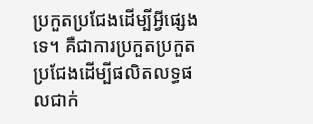ប្រកួតប្រជែងដើម្បីអី្វផ្សេងទេ។ គឺជាការប្រកួតប្រកួតប្រជែងដើម្បីផលិតលទ្ធផលជាក់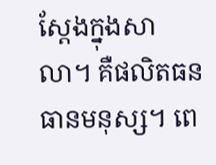ស្ដែងក្នុងសាលា។ គឺផលិតធនធានមនុស្ស។ ពេ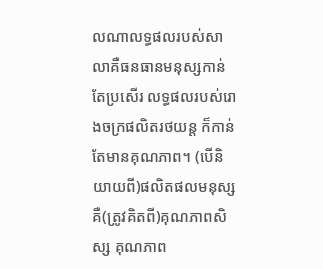លណាលទ្ធផលរបស់សាលាគឺធនធានមនុស្សកាន់តែប្រសើរ លទ្ធផលរបស់រោងចក្រផលិតរថយន្ត ក៏កាន់តែមានគុណភាព។ (បើនិយាយពី)ផលិតផលមនុស្សគឺ(ត្រូវគិតពី)គុណភាពសិស្ស គុណភាព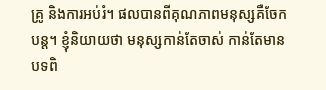គ្រូ និងការអប់រំ។ ផលបានពីគុណភាពមនុស្សគឺចែកបន្ត។ ខ្ញុំនិយាយថា មនុស្សកាន់តែចាស់ កាន់តែមានបទពិ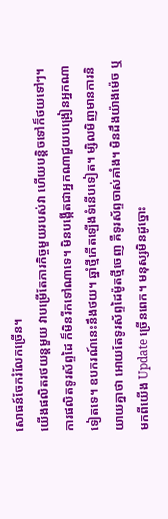សោធន៍ចែករំលែកច្រើន។
យើងផលិតរថយន្តមួយ វាបម្រើតែភារកិច្ចមួយរបស់វា ហើយបន្តិចទៅក៏ថយទៅៗ។ ការផលិតទូរស័ព្ទដៃ ក៏មិនរីកទៅណាទេ។ មិនបង្កើតជាអ្នកណាជួយបង្រៀនអ្នកណាទៀតទេ។ ឧបករណ៍នេះនឹងថយ។ ឆ្នាំថ្មីកើតឡើងទំនើបទៀត។ ម្សិលមិញមានការនិយាយគ្នាថា អោយតែទូរស័ព្ទដៃម៉ូតថ្មីចេញ គឺទូរស័ព្ទចាស់គាំង។ មិនដឹងយ៉ាងម៉េច ឬមកពីយើង Update ច្រើនពេក។ មនុស្សមិនដូច្នោះ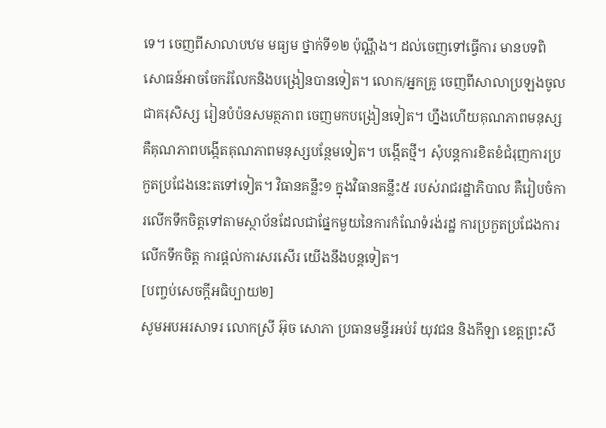ទេ។ ចេញពីសាលាបឋម មធ្យម ថ្នាក់ទី១២ ប៉ុណ្ណឹង។ ដល់ចេញទៅធ្វើការ មានបទពិសោធន៍អាចចែករំលែកនិងបង្រៀនបានទៀត។ លោក/អ្នកគ្រូ ចេញពីសាលាប្រឡងចូលជាគរុសិស្ស រៀនបំប៉នសមត្ថភាព ចេញមកបង្រៀនទៀត។ ហ្នឹងហើយគុណភាពមនុស្ស គឺគុណភាពបង្កើតគុណភាពមនុស្សបន្ថែមទៀត។ បង្កើតថ្មី។ សុំបន្តការខិតខំជំរុញការប្រកួតប្រជែងនេះតទៅទៀត។ វិធានគន្លឹះ១ ក្នុងវិធានគន្លឹះ៥ របស់រាជរដ្ឋាភិបាល គឺរៀបចំការលើកទឹកចិត្តទៅតាមស្ថាប័នដែលជាផ្នែកមួយនៃការកំណែទំរង់រដ្ឋ ការប្រកួតប្រជែងការលើកទឹកចិត្ត ការផ្ដល់ការសរសើរ យើងនឹងបន្តទៀត។
[បញ្ចប់សេចក្ដីអធិប្បាយ២]
សូមអបអរសាទរ លោកស្រី អ៊ុច សោភា ប្រធានមន្ទីរអប់រំ យុវជន និងកីឡា ខេត្តព្រះសី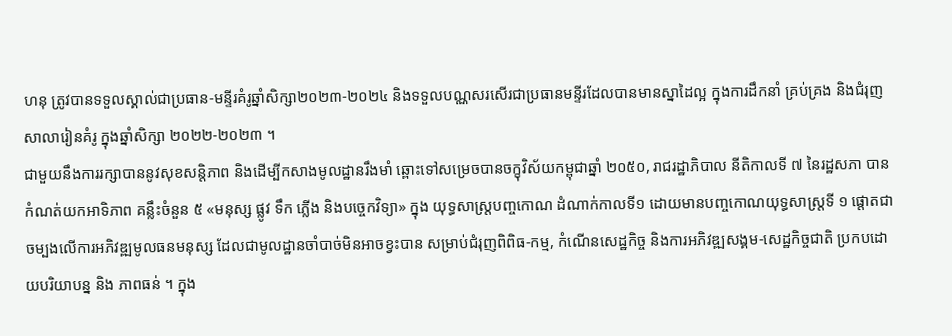ហនុ ត្រូវបានទទួលស្គាល់ជាប្រធាន-មន្ទីរគំរូឆ្នាំសិក្សា២០២៣-២០២៤ និងទទួលបណ្ណសរសើរជាប្រធានមន្ទីរដែលបានមានស្នាដៃល្អ ក្នុងការដឹកនាំ គ្រប់គ្រង និងជំរុញសាលារៀនគំរូ ក្នុងឆ្នាំសិក្សា ២០២២-២០២៣ ។
ជាមួយនឹងការរក្សាបាននូវសុខសន្តិភាព និងដើម្បីកសាងមូលដ្ឋានរឹងមាំ ឆ្ពោះទៅសម្រេចបានចក្ខុវិស័យកម្ពុជាឆ្នាំ ២០៥០, រាជរដ្ឋាភិបាល នីតិកាលទី ៧ នៃរដ្ឋសភា បានកំណត់យកអាទិភាព គន្លឹះចំនួន ៥ «មនុស្ស ផ្លូវ ទឹក ភ្លើង និងបច្ចេកវិទ្យា» ក្នុង យុទ្ធសាស្ត្របញ្ចកោណ ដំណាក់កាលទី១ ដោយមានបញ្ចកោណយុទ្ធសាស្ត្រទី ១ ផ្តោតជាចម្បងលើការអភិវឌ្ឍមូលធនមនុស្ស ដែលជាមូលដ្ឋានចាំបាច់មិនអាចខ្វះបាន សម្រាប់ជំរុញពិពិធ-កម្ម, កំណើនសេដ្ឋកិច្ច និងការអភិវឌ្ឍសង្គម-សេដ្ឋកិច្ចជាតិ ប្រកបដោយបរិយាបន្ន និង ភាពធន់ ។ ក្នុង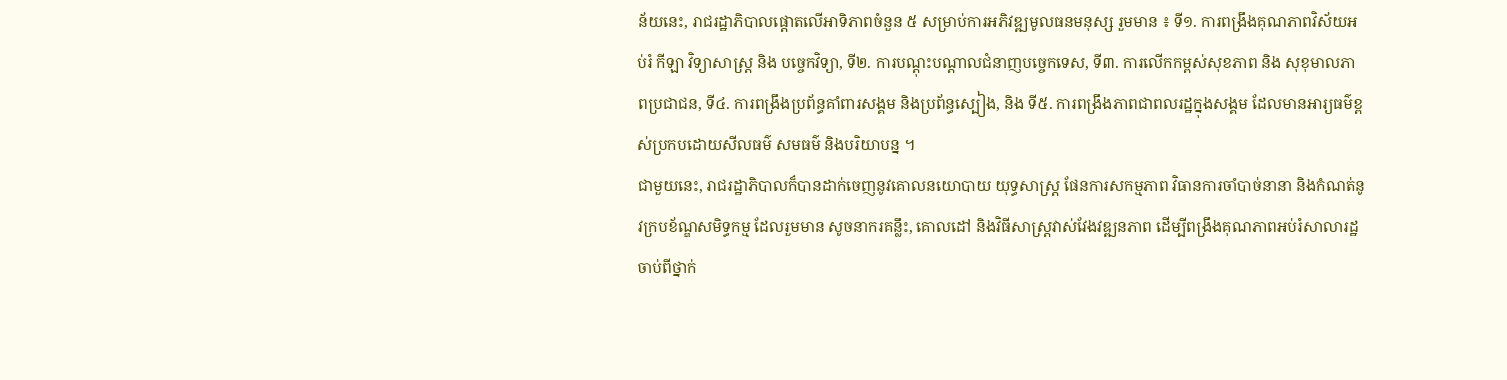ន័យនេះ, រាជរដ្ឋាភិបាលផ្តោតលើអាទិភាពចំនួន ៥ សម្រាប់ការអភិវឌ្ឍមូលធនមនុស្ស រួមមាន ៖ ទី១. ការពង្រឹងគុណភាពវិស័យអប់រំ កីឡា វិទ្យាសាស្ត្រ និង បច្ចេកវិទ្យា, ទី២. ការបណ្ដុះបណ្ដាលជំនាញបច្ចេកទេស, ទី៣. ការលើកកម្ពស់សុខភាព និង សុខុមាលភាពប្រជាជន, ទី៤. ការពង្រឹងប្រព័ន្ធគាំពារសង្គម និងប្រព័ន្ធស្បៀង, និង ទី៥. ការពង្រឹងភាពជាពលរដ្ឋក្នុងសង្គម ដែលមានអារ្យធម៌ខ្ពស់ប្រកបដោយសីលធម៌ សមធម៌ និងបរិយាបន្ន ។
ជាមួយនេះ, រាជរដ្ឋាភិបាលក៏បានដាក់ចេញនូវគោលនយោបាយ យុទ្ធសាស្ត្រ ផែនការសកម្មភាព វិធានការចាំបាច់នានា និងកំណត់នូវក្របខ័ណ្ឌសមិទ្ធកម្ម ដែលរួមមាន សូចនាករគន្លឹះ, គោលដៅ និងវិធីសាស្ត្រវាស់វែងវឌ្ឍនភាព ដើម្បីពង្រឹងគុណភាពអប់រំសាលារដ្ឋចាប់ពីថ្នាក់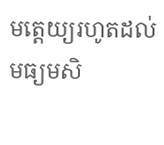មត្តេយ្យរហូតដល់មធ្យមសិ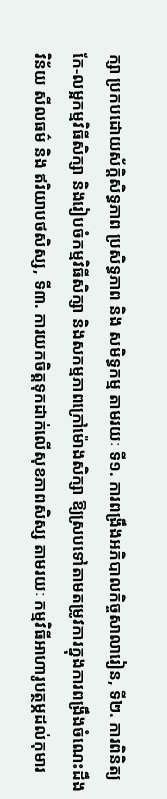ក្សា ប្រកបដោយស័ក្តិសិទ្ធភាព ប្រសិទ្ធភាព និង សមិទ្ធកម្ម តាមរយៈ ទី១. ការពង្រឹងអភិបាលកិច្ចសាលារៀន, ទី២. ការពិនិត្យកែ-លម្អកម្មវិធីសិក្សា និងរៀបចំកម្មវិធីសិក្សា និងសកម្មភាពក្រៅម៉ោងសិក្សា ឱ្យស្របទៅតាមតម្រូវការក្នុងការពង្រឹងចំណេះដឹង វិន័យ សីលធម៌ និង ឥរិយាបថសិស្ស, ទី៣. ការយកចិត្តទុកដាក់លើសុខភាពសិស្ស តាមរយៈ កម្មវិធីអាហារូបត្ថម្ភដល់កុមារ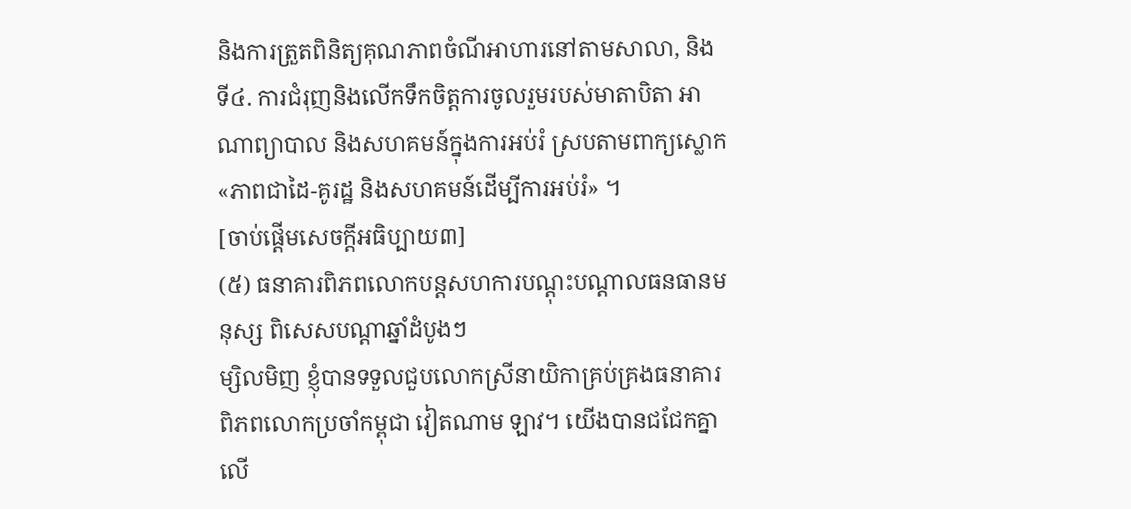និងការត្រួតពិនិត្យគុណភាពចំណីអាហារនៅតាមសាលា, និងទី៤. ការជំរុញនិងលើកទឹកចិត្តការចូលរួមរបស់មាតាបិតា អាណាព្យាបាល និងសហគមន៍ក្នុងការអប់រំ ស្របតាមពាក្យស្លោក «ភាពជាដៃ-គូរដ្ឋ និងសហគមន៍ដើម្បីការអប់រំ» ។
[ចាប់ផ្ដើមសេចក្ដីអធិប្បាយ៣]
(៥) ធនាគារពិភពលោកបន្តសហការបណ្ដុះបណ្ដាលធនធានមនុស្ស ពិសេសបណ្តាឆ្នាំដំបូងៗ
ម្សិលមិញ ខ្ញុំបានទទួលជួបលោកស្រីនាយិកាគ្រប់គ្រងធនាគារពិភពលោកប្រចាំកម្ពុជា វៀតណាម ឡាវ។ យើងបានជជែកគ្នាលើ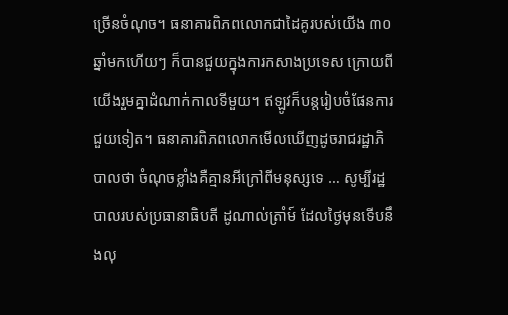ច្រើនចំណុច។ ធនាគារពិភពលោកជាដៃគូរបស់យើង ៣០ឆ្នាំមកហើយៗ ក៏បានជួយក្នុងការកសាងប្រទេស ក្រោយពីយើងរួមគ្នាដំណាក់កាលទីមួយ។ ឥឡូវក៏បន្តរៀបចំផែនការជួយទៀត។ ធនាគារពិភពលោកមើលឃើញដូចរាជរដ្ឋាភិបាលថា ចំណុចខ្លាំងគឺគ្មានអីក្រៅពីមនុស្សទេ … សូម្បីរដ្ឋបាលរបស់ប្រធានាធិបតី ដូណាល់ត្រាំម៍ ដែលថ្ងៃមុនទើបនឹងលុ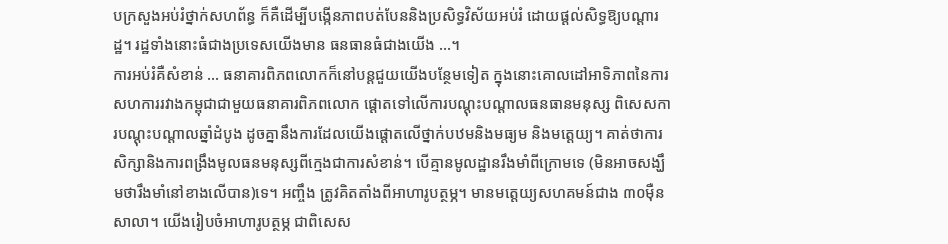បក្រសួងអប់រំថ្នាក់សហព័ន្ធ ក៏គឺដើម្បីបង្កើនភាពបត់បែននិងប្រសិទ្ធវិស័យអប់រំ ដោយផ្ដល់សិទ្ធឱ្យបណ្តារដ្ឋ។ រដ្ឋទាំងនោះធំជាងប្រទេសយើងមាន ធនធានធំជាងយើង …។
ការអប់រំគឺសំខាន់ … ធនាគារពិភពលោកក៏នៅបន្តជួយយើងបន្ថែមទៀត ក្នុងនោះគោលដៅអាទិភាពនៃការសហការរវាងកម្ពុជាជាមួយធនាគារពិភពលោក ផ្ដោតទៅលើការបណ្ដុះបណ្ដាលធនធានមនុស្ស ពិសេសការបណ្ដុះបណ្ដាលឆ្នាំដំបូង ដូចគ្នានឹងការដែលយើងផ្ដោតលើថ្នាក់បឋមនិងមធ្យម និងមត្តេយ្យ។ គាត់ថាការសិក្សានិងការពង្រឹងមូលធនមនុស្សពីក្មេងជាការសំខាន់។ បើគ្មានមូលដ្ឋានរឹងមាំពីក្រោមទេ (មិនអាចសង្ឃឹមថារឹងមាំនៅខាងលើបាន)ទេ។ អញ្ចឹង ត្រូវគិតតាំងពីអាហារូបត្ថម្ភ។ មានមត្តេយ្យសហគមន៍ជាង ៣០ម៉ឺនសាលា។ យើងរៀបចំអាហារូបត្ថម្ភ ជាពិសេស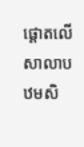ផ្ដោតលើសាលាបឋមសិ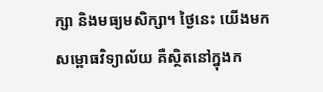ក្សា និងមធ្យមសិក្សា។ ថ្ងៃនេះ យើងមកសម្ពោធវិទ្យាល័យ គឺស្ថិតនៅក្នុងក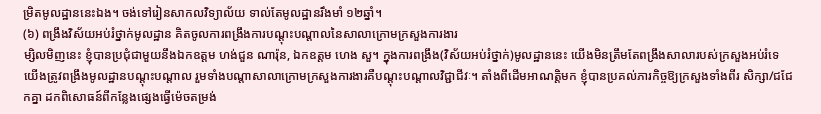ម្រិតមូលដ្ឋាននេះឯង។ ចង់ទៅរៀនសាកលវិទ្យាល័យ ទាល់តែមូលដ្ឋានរឹងមាំ ១២ឆ្នាំ។
(៦) ពង្រឹងវិស័យអប់រំថ្នាក់មូលដ្ឋាន គិតចូលការពង្រឹងការបណ្ដុះបណ្ដាលនៃសាលាក្រោមក្រសួងការងារ
ម្សិលមិញនេះ ខ្ញុំបានប្រជុំជាមួយនឹងឯកឧត្តម ហង់ជួន ណារ៉ុន, ឯកឧត្តម ហេង សួ។ ក្នុងការពង្រឹង(វិស័យអប់រំថ្នាក់)មូលដ្ឋាននេះ យើងមិនត្រឹមតែពង្រឹងសាលារបស់ក្រសួងអប់រំទេ យើងត្រូវពង្រឹងមូលដ្ឋានបណ្ដុះបណ្ដាល រួមទាំងបណ្តាសាលាក្រោមក្រសួងការងារគឺបណ្ដុះបណ្ដាលវិជ្ជាជីវៈ។ តាំងពីដើមអាណត្តិមក ខ្ញុំបានប្រគល់ភារកិច្ចឱ្យក្រសួងទាំងពីរ សិក្សា/ជជែកគ្នា ដកពិសោធន៍ពីកន្លែងផ្សេងធ្វើម៉េចតម្រង់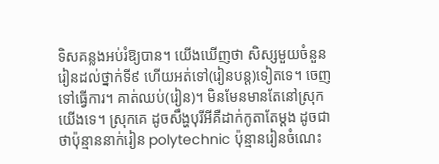ទិសគន្លងអប់រំឱ្យបាន។ យើងឃើញថា សិស្សមួយចំនួនរៀនដល់ថ្នាក់ទី៩ ហើយអត់ទៅ(រៀនបន្ត)ទៀតទេ។ ចេញទៅធ្វើការ។ គាត់ឈប់(រៀន)។ មិនមែនមានតែនៅស្រុកយើងទេ។ ស្រុកគេ ដូចសឹង្ហបុរីអីគឺដាក់កូតាតែម្ដង ដូចជាថាប៉ុន្មាននាក់រៀន polytechnic ប៉ុន្មានរៀនចំណេះ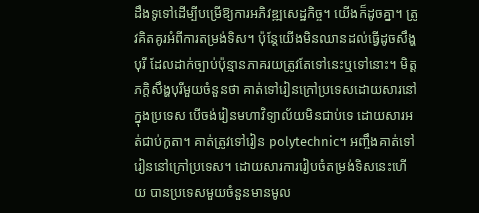ដឹងទូទៅដើម្បីបម្រើឱ្យការអភិវឌ្ឍសេដ្ឋកិច្ច។ យើងក៏ដូចគ្នា។ ត្រូវគិតគូរអំពីការតម្រង់ទិស។ ប៉ុន្តែយើងមិនឈានដល់ធ្វើដូចសឹង្ហបុរី ដែលដាក់ច្បាប់ប៉ុន្មានភាគរយត្រូវតែទៅនេះឬទៅនោះ។ មិត្តភក្ដិសឹង្ហបុរីមួយចំនួនថា គាត់ទៅរៀនក្រៅប្រទេសដោយសារនៅក្នុងប្រទេស បើចង់រៀនមហាវិទ្យាល័យមិនជាប់ទេ ដោយសារអត់ជាប់កូតា។ គាត់ត្រូវទៅរៀន polytechnic។ អញ្ចឹងគាត់ទៅរៀននៅក្រៅប្រទេស។ ដោយសារការរៀបចំតម្រង់ទិសនេះហើយ បានប្រទេសមួយចំនួនមានមូល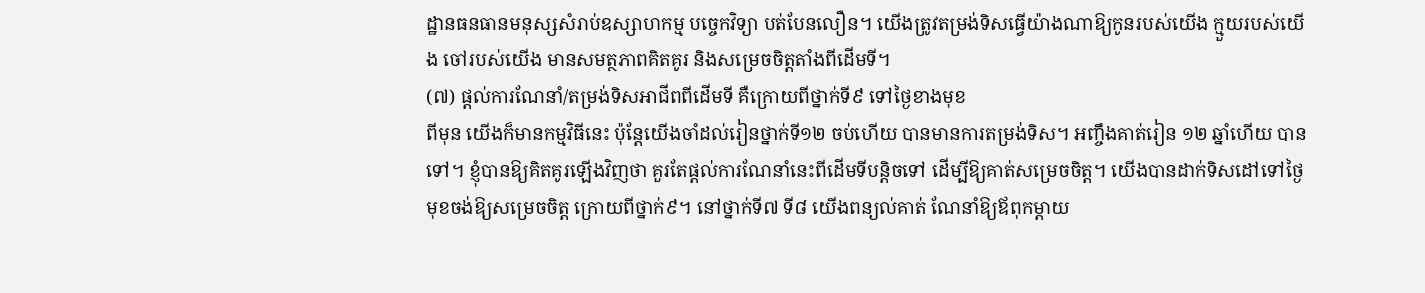ដ្ឋានធនធានមនុស្សសំរាប់ឧស្សាហកម្ម បច្ចេកវិទ្យា បត់បែនលឿន។ យើងត្រូវតម្រង់ទិសធ្វើយ៉ាងណាឱ្យកូនរបស់យើង ក្មួយរបស់យើង ចៅរបស់យើង មានសមត្ថភាពគិតគូរ និងសម្រេចចិត្តតាំងពីដើមទី។
(៧) ផ្ដល់ការណែនាំ/តម្រង់ទិសអាជីពពីដើមទី គឺក្រោយពីថ្នាក់ទី៩ ទៅថ្ងៃខាងមុខ
ពីមុន យើងក៏មានកម្មវិធីនេះ ប៉ុន្តែយើងចាំដល់រៀនថ្នាក់ទី១២ ចប់ហើយ បានមានការតម្រង់ទិស។ អញ្ចឹងគាត់រៀន ១២ ឆ្នាំហើយ បានទៅ។ ខ្ញុំបានឱ្យគិតគូរឡើងវិញថា គួរតែផ្ដល់ការណែនាំនេះពីដើមទីបន្តិចទៅ ដើម្បីឱ្យគាត់សម្រេចចិត្ត។ យើងបានដាក់ទិសដៅទៅថ្ងៃមុខចង់ឱ្យសម្រេចចិត្ត ក្រោយពីថ្នាក់៩។ នៅថ្នាក់ទី៧ ទី៨ យើងពន្យល់គាត់ ណែនាំឱ្យឪពុកម្ដាយ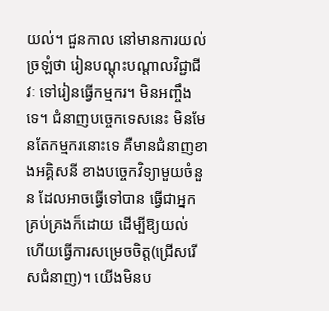យល់។ ជួនកាល នៅមានការយល់ច្រឡំថា រៀនបណ្ដុះបណ្ដាលវិជ្ជាជីវៈ ទៅរៀនធ្វើកម្មករ។ មិនអញ្ចឹងទេ។ ជំនាញបច្ចេកទេសនេះ មិនមែនតែកម្មករនោះទេ គឺមានជំនាញខាងអគ្គិសនី ខាងបច្ចេកវិទ្យាមួយចំនួន ដែលអាចធ្វើទៅបាន ធ្វើជាអ្នកគ្រប់គ្រងក៏ដោយ ដើម្បីឱ្យយល់ ហើយធ្វើការសម្រេចចិត្ត(ជ្រើសរើសជំនាញ)។ យើងមិនប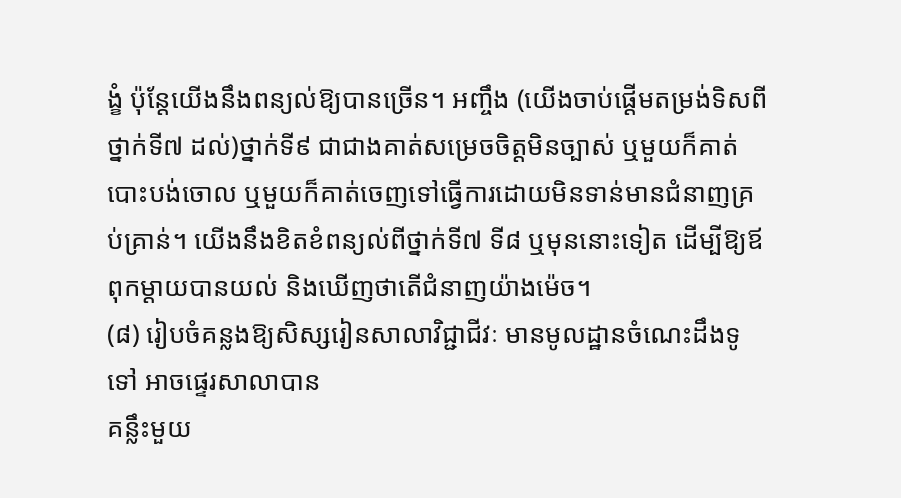ង្ខំ ប៉ុន្តែយើងនឹងពន្យល់ឱ្យបានច្រើន។ អញ្ចឹង (យើងចាប់ផ្ដើមតម្រង់ទិសពីថ្នាក់ទី៧ ដល់)ថ្នាក់ទី៩ ជាជាងគាត់សម្រេចចិត្តមិនច្បាស់ ឬមួយក៏គាត់បោះបង់ចោល ឬមួយក៏គាត់ចេញទៅធ្វើការដោយមិនទាន់មានជំនាញគ្រប់គ្រាន់។ យើងនឹងខិតខំពន្យល់ពីថ្នាក់ទី៧ ទី៨ ឬមុននោះទៀត ដើម្បីឱ្យឪពុកម្ដាយបានយល់ និងឃើញថាតើជំនាញយ៉ាងម៉េច។
(៨) រៀបចំគន្លងឱ្យសិស្សរៀនសាលាវិជ្ជាជីវៈ មានមូលដ្ឋានចំណេះដឹងទូទៅ អាចផ្ទេរសាលាបាន
គន្លឹះមួយ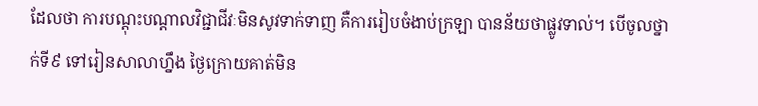ដែលថា ការបណ្ដុះបណ្ដាលវិជ្ជាជីវៈមិនសូវទាក់ទាញ គឺការរៀបចំងាប់ក្រឡា បានន័យថាផ្លូវទាល់។ បើចូលថ្នាក់ទី៩ ទៅរៀនសាលាហ្នឹង ថ្ងៃក្រោយគាត់មិន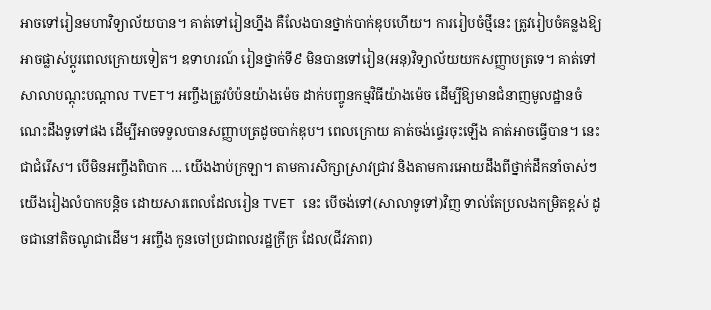អាចទៅរៀនមហាវិទ្យាល័យបាន។ គាត់ទៅរៀនហ្នឹង គឺលែងបានថ្នាក់បាក់ឌុបហើយ។ ការរៀបចំថ្មីនេះ ត្រូវរៀបចំគន្លងឱ្យអាចផ្លាស់ប្ដូរពេលក្រោយទៀត។ ឧទាហរណ៍ រៀនថ្នាក់ទី៩ មិនបានទៅរៀន(អនុ)វិទ្យាល័យយកសញ្ញាបត្រទេ។ គាត់ទៅសាលាបណ្ដុះបណ្ដាល TVET។ អញ្ចឹងត្រូវបំប៉នយ៉ាងម៉េច ដាក់បញ្ចូនកម្មវិធីយ៉ាងម៉េច ដើម្បីឱ្យមានជំនាញមូលដ្ឋានចំណេះដឹងទូទៅផង ដើម្បីអាចទទួលបានសញ្ញាបត្រដូចបាក់ឌុប។ ពេលក្រោយ គាត់ចង់ផ្ទេរចុះឡើង គាត់អាចធ្វើបាន។ នេះជាជំរើស។ បើមិនអញ្ចឹងពិបាក … យើងងាប់ក្រឡា។ តាមការសិក្សាស្រាវជ្រាវ និងតាមការអោយដឹងពីថ្នាក់ដឹកនាំចាស់ៗ យើងរៀងលំបាកបន្តិច ដោយសារពេលដែលរៀន TVET នេះ បើចង់ទៅ(សាលាទូទៅ)វិញ ទាល់តែប្រលងកម្រិតខ្ពស់ ដូចជានៅតិចណូជាដើម។ អញ្ចឹង កូនចៅប្រជាពលរដ្ឋក្រីក្រ ដែល(ជីវភាព)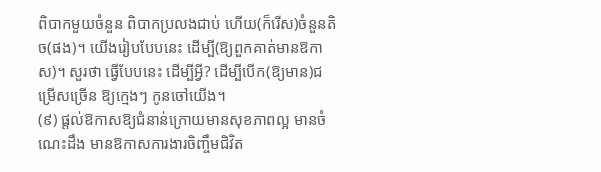ពិបាកមួយចំនួន ពិបាកប្រលងជាប់ ហើយ(ក៏រើស)ចំនួនតិច(ផង)។ យើងរៀបបែបនេះ ដើម្បី(ឱ្យពួកគាត់មានឱកាស)។ សួរថា ធ្វើបែបនេះ ដើម្បីអី្វ? ដើម្បីបើក(ឱ្យមាន)ជម្រើសច្រើន ឱ្យក្មេងៗ កូនចៅយើង។
(៩) ផ្ដល់ឱកាសឱ្យជំនាន់ក្រោយមានសុខភាពល្អ មានចំណេះដឹង មានឱកាសការងារចិញ្ចឹមជិវិត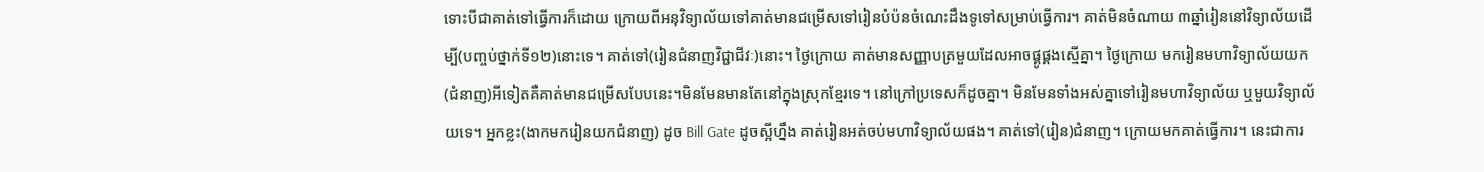ទោះបីជាគាត់ទៅធ្វើការក៏ដោយ ក្រោយពីអនុវិទ្យាល័យទៅគាត់មានជម្រើសទៅរៀនបំប៉នចំណេះដឹងទូទៅសម្រាប់ធ្វើការ។ គាត់មិនចំណាយ ៣ឆ្នាំរៀននៅវិទ្យាល័យដើម្បី(បញ្ចប់ថ្នាក់ទី១២)នោះទេ។ គាត់ទៅ(រៀនជំនាញវិជ្ជាជីវៈ)នោះ។ ថ្ងៃក្រោយ គាត់មានសញ្ញាបត្រមួយដែលអាចផ្គូផ្គងស្មើគ្នា។ ថ្ងៃក្រោយ មករៀនមហាវិទ្យាល័យយក(ជំនាញ)អីទៀតគឺគាត់មានជម្រើសបែបនេះ។មិនមែនមានតែនៅក្នុងស្រុកខ្មែរទេ។ នៅក្រៅប្រទេសក៏ដូចគ្នា។ មិនមែនទាំងអស់គ្នាទៅរៀនមហាវិទ្យាល័យ ឬមួយវិទ្យាល័យទេ។ អ្នកខ្លះ(ងាកមករៀនយកជំនាញ) ដូច Bill Gate ដូចស្អីហ្នឹង គាត់រៀនអត់ចប់មហាវិទ្យាល័យផង។ គាត់ទៅ(រៀន)ជំនាញ។ ក្រោយមកគាត់ធ្វើការ។ នេះជាការ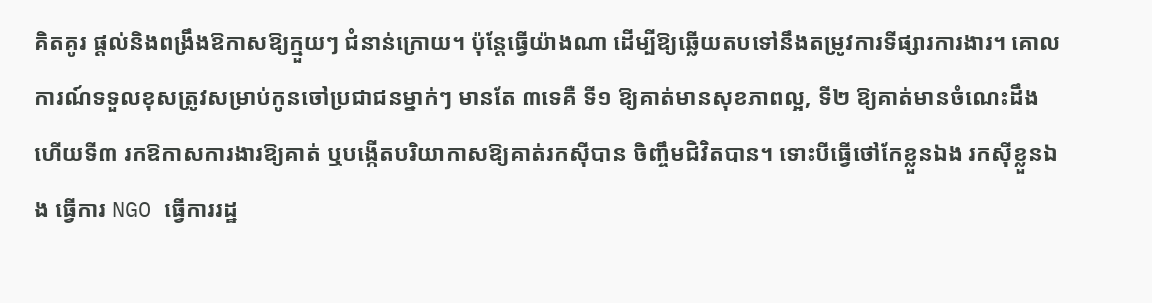គិតគូរ ផ្ដល់និងពង្រឹងឱកាសឱ្យក្មួយៗ ជំនាន់ក្រោយ។ ប៉ុន្តែធ្វើយ៉ាងណា ដើម្បីឱ្យឆ្លើយតបទៅនឹងតម្រូវការទីផ្សារការងារ។ គោលការណ៍ទទួលខុសត្រូវសម្រាប់កូនចៅប្រជាជនម្នាក់ៗ មានតែ ៣ទេគឺ ទី១ ឱ្យគាត់មានសុខភាពល្អ, ទី២ ឱ្យគាត់មានចំណេះដឹង ហើយទី៣ រកឱកាសការងារឱ្យគាត់ ឬបង្កើតបរិយាកាសឱ្យគាត់រកស៊ីបាន ចិញ្ចឹមជិវិតបាន។ ទោះបីធ្វើថៅកែខ្លួនឯង រកស៊ីខ្លួនឯង ធ្វើការ NGO ធ្វើការរដ្ឋ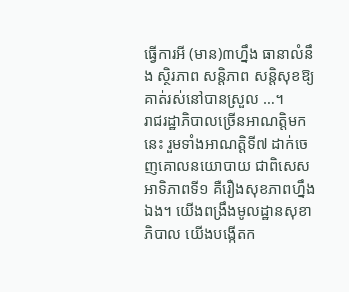ធ្វើការអី (មាន)៣ហ្នឹង ធានាលំនឹង ស្ថិរភាព សន្ដិភាព សន្ដិសុខឱ្យគាត់រស់នៅបានស្រួល …។
រាជរដ្ឋាភិបាលច្រើនអាណត្តិមកនេះ រួមទាំងអាណត្តិទី៧ ដាក់ចេញគោលនយោបាយ ជាពិសេស អាទិភាពទី១ គឺរឿងសុខភាពហ្នឹងឯង។ យើងពង្រឹងមូលដ្ឋានសុខាភិបាល យើងបង្កើតក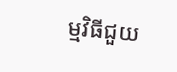ម្មវិធីជួយ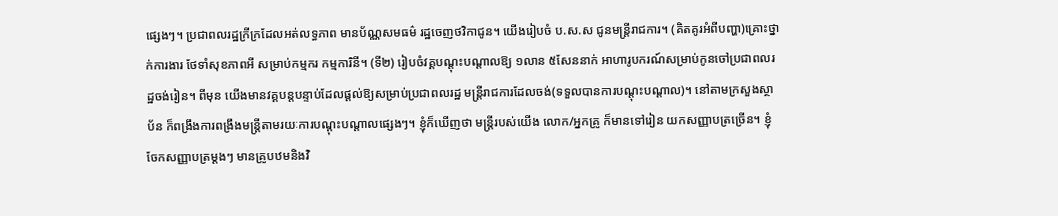ផ្សេងៗ។ ប្រជាពលរដ្ឋក្រីក្រដែលអត់លទ្ធភាព មានប័ណ្ណសមធម៌ រដ្ឋចេញថវិកាជូន។ យើងរៀបចំ ប.ស.ស ជូនមន្រ្តីរាជការ។ (គិតគូរអំពីបញ្ហា)គ្រោះថ្នាក់ការងារ ថែទាំសុខភាពអី សម្រាប់កម្មករ កម្មការិនី។ (ទី២) រៀបចំវគ្គបណ្ដុះបណ្ដាលឱ្យ ១លាន ៥សែននាក់ អាហារូបករណ៍សម្រាប់កូនចៅប្រជាពលរដ្ឋចង់រៀន។ ពីមុន យើងមានវគ្គបន្តបន្ទាប់ដែលផ្ដល់ឱ្យសម្រាប់ប្រជាពលរដ្ឋ មន្រ្តីរាជការដែលចង់(ទទួលបានការបណ្តុះបណ្តាល)។ នៅតាមក្រសួងស្ថាប័ន ក៏ពង្រឹងការពង្រឹងមន្រ្តីតាមរយៈការបណ្ដុះបណ្ដាលផ្សេងៗ។ ខ្ញុំក៏ឃើញថា មន្រ្តីរបស់យើង លោក/អ្នកគ្រូ ក៏មានទៅរៀន យកសញ្ញាបត្រច្រើន។ ខ្ញុំចែកសញ្ញាបត្រម្ដងៗ មានគ្រូបឋមនិងវិ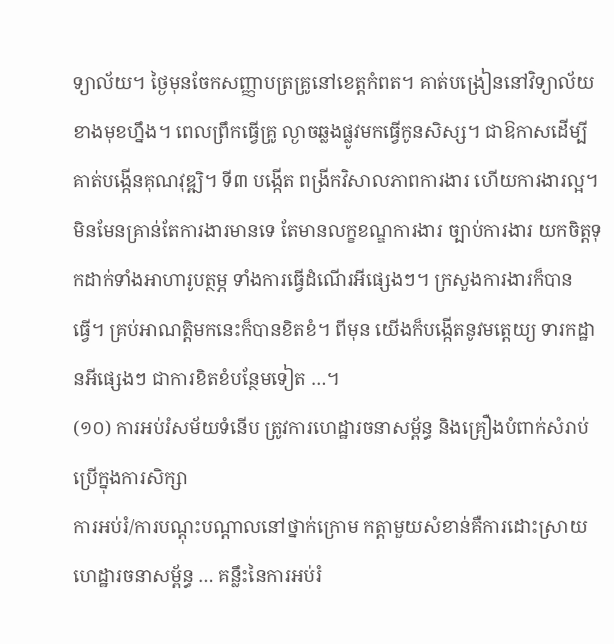ទ្យាល័យ។ ថ្ងៃមុនចែកសញ្ញាបត្រគ្រូនៅខេត្តកំពត។ គាត់បង្រៀននៅវិទ្យាល័យខាងមុខហ្នឹង។ ពេលព្រឹកធ្វើគ្រូ ល្ងាចឆ្លងផ្លូវមកធ្វើកូនសិស្ស។ ជាឱកាសដើម្បីគាត់បង្កើនគុណវុឌ្ឍិ។ ទី៣ បង្កើត ពង្រីកវិសាលភាពការងារ ហើយការងារល្អ។ មិនមែនគ្រាន់តែការងារមានទេ តែមានលក្ខខណ្ឌការងារ ច្បាប់ការងារ យកចិត្តទុកដាក់ទាំងអាហារូបត្ថម្ភ ទាំងការធ្វើដំណើរអីផ្សេងៗ។ ក្រសួងការងារក៏បានធ្វើ។ គ្រប់អាណត្តិមកនេះក៏បានខិតខំ។ ពីមុន យើងក៏បង្កើតនូវមត្តេយ្យ ទារកដ្ឋានអីផ្សេងៗ ជាការខិតខំបន្ថែមទៀត …។
(១០) ការអប់រំសម័យទំនើប ត្រូវការហេដ្ឋារចនាសម្ព័ន្ធ និងគ្រឿងបំពាក់សំរាប់ប្រើក្នុងការសិក្សា
ការអប់រំ/ការបណ្ដុះបណ្ដាលនៅថ្នាក់ក្រោម កត្តាមួយសំខាន់គឺការដោះស្រាយហេដ្ឋារចនាសម្ព័ន្ធ … គន្លឹះនៃការអប់រំ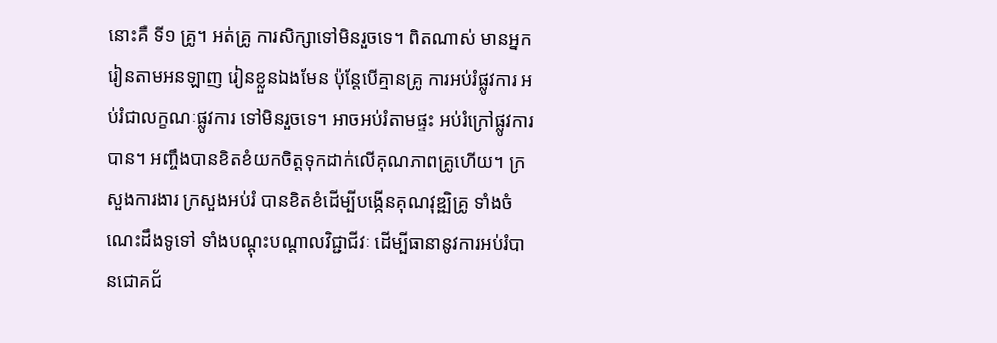នោះគឺ ទី១ គ្រូ។ អត់គ្រូ ការសិក្សាទៅមិនរួចទេ។ ពិតណាស់ មានអ្នករៀនតាមអនឡាញ រៀនខ្លួនឯងមែន ប៉ុន្តែបើគ្មានគ្រូ ការអប់រំផ្លូវការ អប់រំជាលក្ខណៈផ្លូវការ ទៅមិនរួចទេ។ អាចអប់រំតាមផ្ទះ អប់រំក្រៅផ្លូវការបាន។ អញ្ចឹងបានខិតខំយកចិត្តទុកដាក់លើគុណភាពគ្រូហើយ។ ក្រសួងការងារ ក្រសួងអប់រំ បានខិតខំដើម្បីបង្កើនគុណវុឌ្ឍិគ្រូ ទាំងចំណេះដឹងទូទៅ ទាំងបណ្ដុះបណ្ដាលវិជ្ជាជីវៈ ដើម្បីធានានូវការអប់រំបានជោគជ័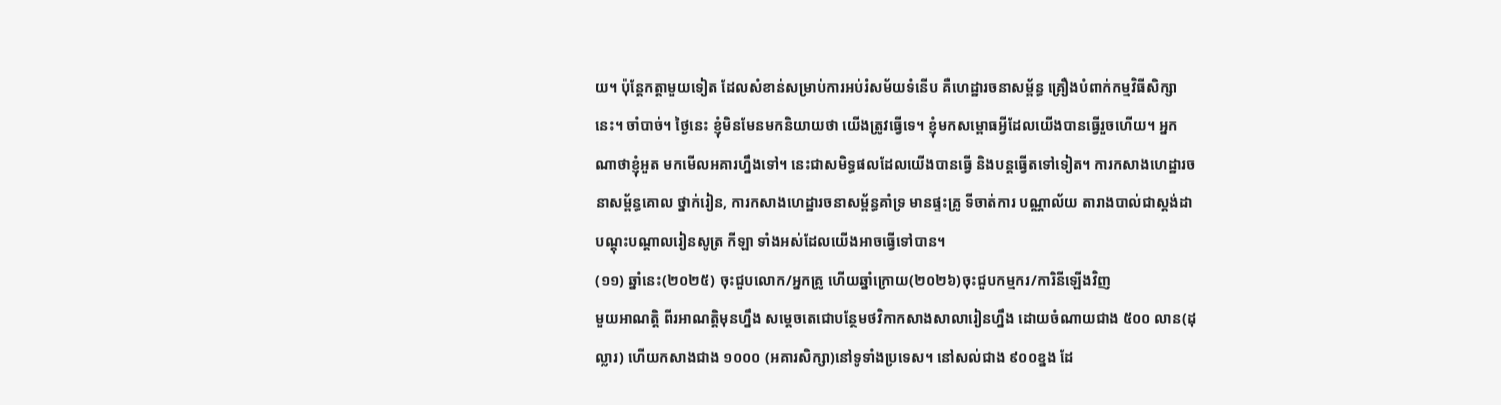យ។ ប៉ុន្តែកត្តាមួយទៀត ដែលសំខាន់សម្រាប់ការអប់រំសម័យទំនើប គឺហេដ្ឋារចនាសម្ព័ន្ធ គ្រឿងបំពាក់កម្មវិធីសិក្សានេះ។ ចាំបាច់។ ថ្ងៃនេះ ខ្ញុំមិនមែនមកនិយាយថា យើងត្រូវធ្វើទេ។ ខ្ញុំមកសម្ពោធអ្វីដែលយើងបានធ្វើរួចហើយ។ អ្នកណាថាខ្ញុំអួត មកមើលអគារហ្នឹងទៅ។ នេះជាសមិទ្ធផលដែលយើងបានធ្វើ និងបន្តធ្វើតទៅទៀត។ ការកសាងហេដ្ឋារចនាសម្ព័ន្ធគោល ថ្នាក់រៀន, ការកសាងហេដ្ឋារចនាសម្ព័ន្ធគាំទ្រ មានផ្ទះគ្រូ ទីចាត់ការ បណ្ណាល័យ តារាងបាល់ជាស្ដង់ដា បណ្ដុះបណ្ដាលរៀនសូត្រ កីឡា ទាំងអស់ដែលយើងអាចធ្វើទៅបាន។
(១១) ឆ្នាំនេះ(២០២៥) ចុះជួបលោក/អ្នកគ្រូ ហើយឆ្នាំក្រោយ(២០២៦)ចុះជួបកម្មករ/ការិនីឡើងវិញ
មួយអាណត្តិ ពីរអាណត្តិមុនហ្នឹង សម្ដេចតេជោបន្ថែមថវិកាកសាងសាលារៀនហ្នឹង ដោយចំណាយជាង ៥០០ លាន(ដុល្លារ) ហើយកសាងជាង ១០០០ (អគារសិក្សា)នៅទូទាំងប្រទេស។ នៅសល់ជាង ៩០០ខ្នង ដែ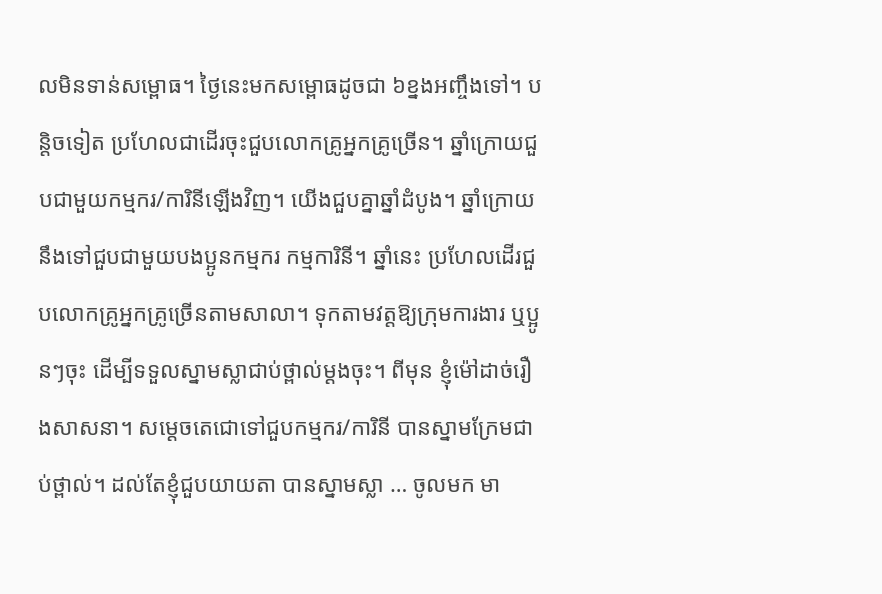លមិនទាន់សម្ពោធ។ ថ្ងៃនេះមកសម្ពោធដូចជា ៦ខ្នងអញ្ចឹងទៅ។ បន្តិចទៀត ប្រហែលជាដើរចុះជួបលោកគ្រូអ្នកគ្រូច្រើន។ ឆ្នាំក្រោយជួបជាមួយកម្មករ/ការិនីឡើងវិញ។ យើងជួបគ្នាឆ្នាំដំបូង។ ឆ្នាំក្រោយនឹងទៅជួបជាមួយបងប្អូនកម្មករ កម្មការិនី។ ឆ្នាំនេះ ប្រហែលដើរជួបលោកគ្រូអ្នកគ្រូច្រើនតាមសាលា។ ទុកតាមវត្តឱ្យក្រុមការងារ ឬប្អូនៗចុះ ដើម្បីទទួលស្នាមស្លាជាប់ថ្ពាល់ម្ដងចុះ។ ពីមុន ខ្ញុំម៉ៅដាច់រឿងសាសនា។ សម្ដេចតេជោទៅជួបកម្មករ/ការិនី បានស្នាមក្រែមជាប់ថ្ពាល់។ ដល់តែខ្ញុំជួបយាយតា បានស្នាមស្លា … ចូលមក មា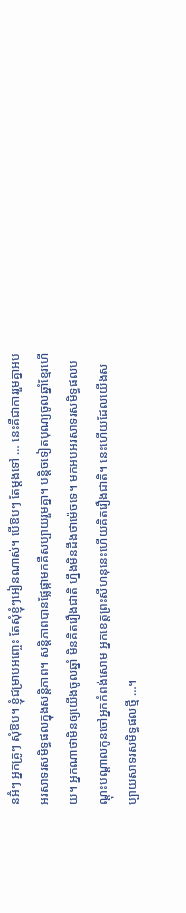នអ៊ំៗ អ្នកគ្រូៗ សុំឱប។ ខ្ញុំជម្រាបអញ្ចេះ តែសុំខ្ញុំៗអៀនណាស់។ បើឱបៗ តែម្ដងទៅ … នេះគឺជាការរួមគ្នាអបអរសាទរសមិទ្ធផលក្នុងសន្តិភាព។ សន្តិភាពបានផ្លែផ្កាមកគឺសប្បាយរួមគ្នា។ បន្តិចទៀតបុណ្យចូលឆ្នាំខ្មែរហើយ។ អ្នកណាថាមិនឲ្យយើងចូលឆ្នាំ មិនគិតរឿងជាតិ ហ្នឹងមិនដឹងថាម៉េចទេ។ មកអបអរសាទរសមិទ្ធផលបណ្ដុះបណ្ដាលកូនចៅអ្នកកំពង់សោម អ្នកខេត្តព្រះសីហនុនេះហើយគិតរឿងជាតិ។ នេះហើយដែលយើងសប្បាយសាទរសមិទ្ធផលថ្មី …។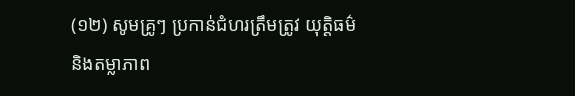(១២) សូមគ្រូៗ ប្រកាន់ជំហរត្រឹមត្រូវ យុត្តិធម៌ និងតម្លាភាព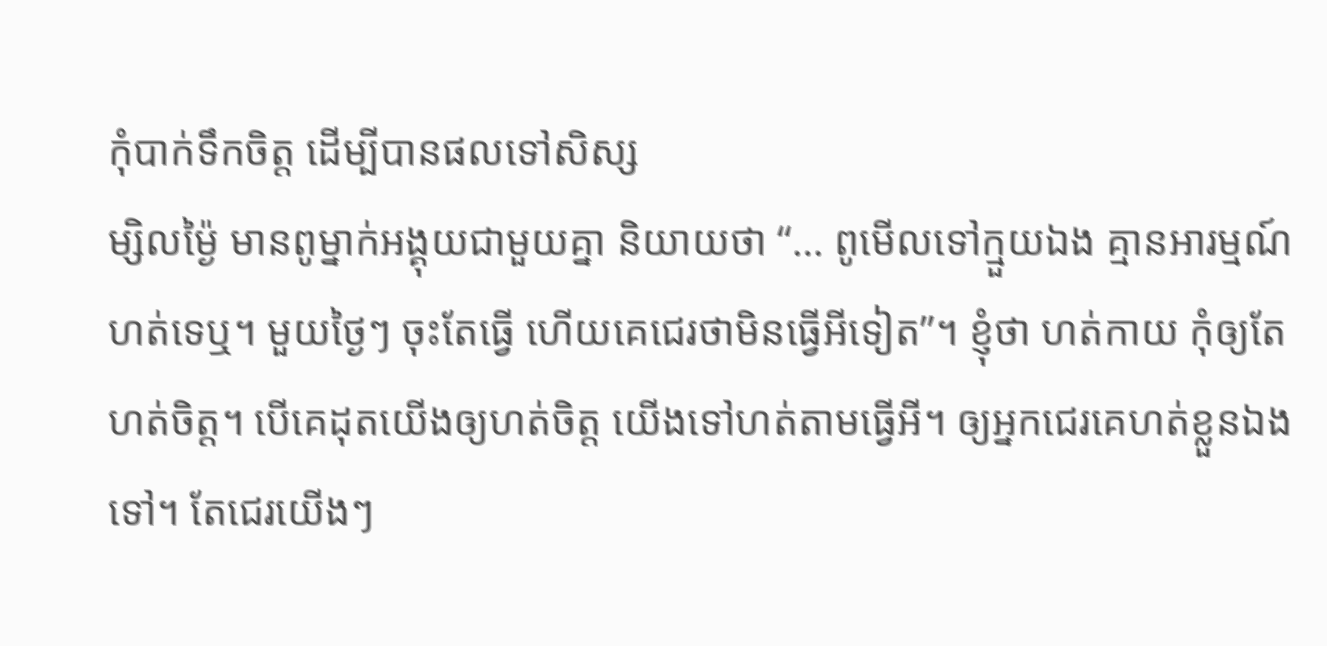កុំបាក់ទឹកចិត្ត ដើម្បីបានផលទៅសិស្ស
ម្សិលម្ង៉ៃ មានពូម្នាក់អង្គុយជាមួយគ្នា និយាយថា “… ពូមើលទៅក្មួយឯង គ្មានអារម្មណ៍ហត់ទេឬ។ មួយថ្ងៃៗ ចុះតែធ្វើ ហើយគេជេរថាមិនធ្វើអីទៀត”។ ខ្ញុំថា ហត់កាយ កុំឲ្យតែហត់ចិត្ត។ បើគេដុតយើងឲ្យហត់ចិត្ត យើងទៅហត់តាមធ្វើអី។ ឲ្យអ្នកជេរគេហត់ខ្លួនឯងទៅ។ តែជេរយើងៗ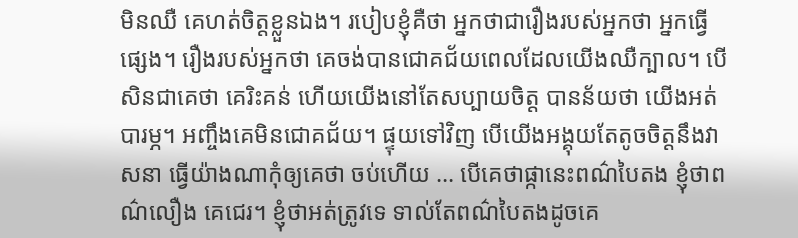មិនឈឺ គេហត់ចិត្តខ្លួនឯង។ របៀបខ្ញុំគឺថា អ្នកថាជារឿងរបស់អ្នកថា អ្នកធ្វើផ្សេង។ រឿងរបស់អ្នកថា គេចង់បានជោគជ័យពេលដែលយើងឈឺក្បាល។ បើសិនជាគេថា គេរិះគន់ ហើយយើងនៅតែសប្បាយចិត្ត បានន័យថា យើងអត់បារម្ភ។ អញ្ចឹងគេមិនជោគជ័យ។ ផ្ទុយទៅវិញ បើយើងអង្គុយតែតូចចិត្តនឹងវាសនា ធ្វើយ៉ាងណាកុំឲ្យគេថា ចប់ហើយ … បើគេថាផ្កានេះពណ៌បៃតង ខ្ញុំថាពណ៌លឿង គេជេរ។ ខ្ញុំថាអត់ត្រូវទេ ទាល់តែពណ៌បៃតងដូចគេ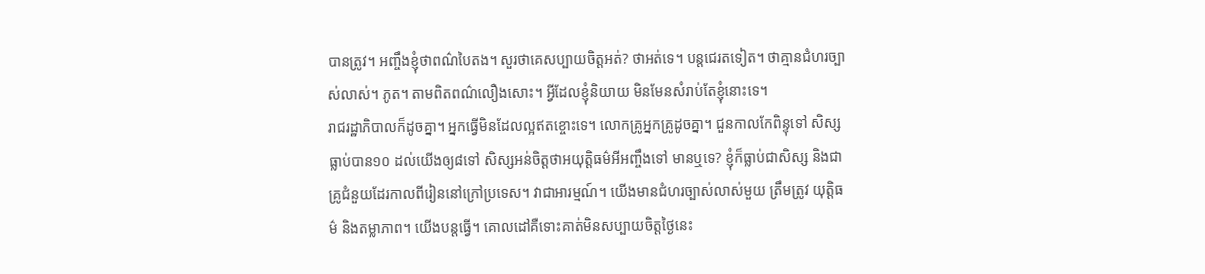បានត្រូវ។ អញ្ចឹងខ្ញុំថាពណ៌បៃតង។ សួរថាគេសប្បាយចិត្តអត់? ថាអត់ទេ។ បន្តជេរតទៀត។ ថាគ្មានជំហរច្បាស់លាស់។ ភូត។ តាមពិតពណ៌លឿងសោះ។ អ្វីដែលខ្ញុំនិយាយ មិនមែនសំរាប់តែខ្ញុំនោះទេ។
រាជរដ្ឋាភិបាលក៏ដូចគ្នា។ អ្នកធ្វើមិនដែលល្អឥតខ្ចោះទេ។ លោកគ្រូអ្នកគ្រូដូចគ្នា។ ជួនកាលកែពិន្ទុទៅ សិស្សធ្លាប់បាន១០ ដល់យើងឲ្យ៨ទៅ សិស្សអន់ចិត្តថាអយុត្តិធម៌អីអញ្ចឹងទៅ មានឬទេ? ខ្ញុំក៏ធ្លាប់ជាសិស្ស និងជាគ្រូជំនួយដែរកាលពីរៀននៅក្រៅប្រទេស។ វាជាអារម្មណ៍។ យើងមានជំហរច្បាស់លាស់មួយ ត្រឹមត្រូវ យុត្តិធម៌ និងតម្លាភាព។ យើងបន្តធ្វើ។ គោលដៅគឺទោះគាត់មិនសប្បាយចិត្តថ្ងៃនេះ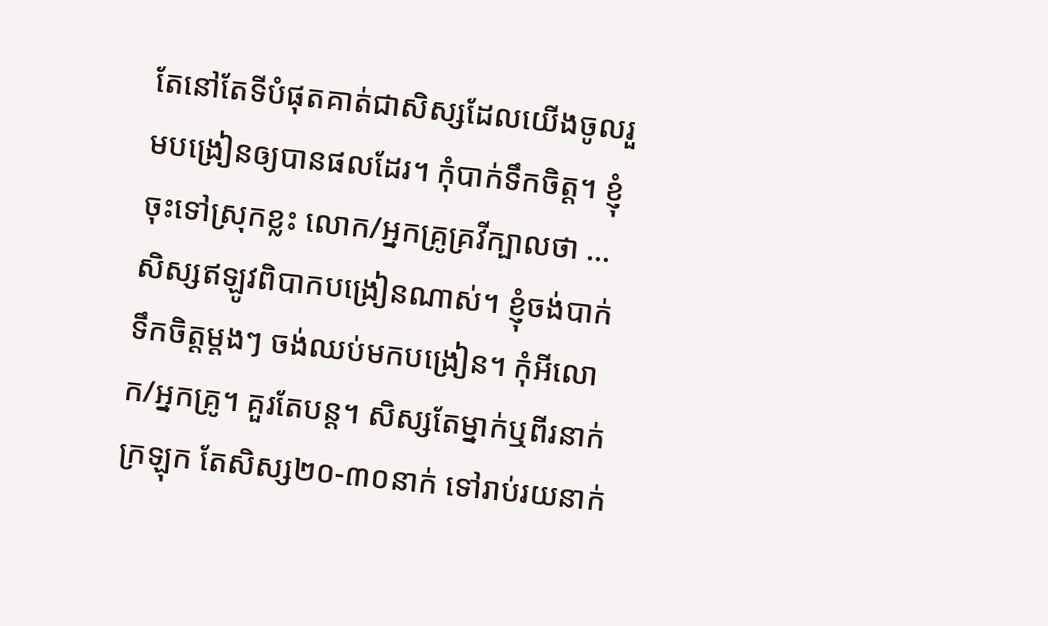តែនៅតែទីបំផុតគាត់ជាសិស្សដែលយើងចូលរួមបង្រៀនឲ្យបានផលដែរ។ កុំបាក់ទឹកចិត្ត។ ខ្ញុំចុះទៅស្រុកខ្លះ លោក/អ្នកគ្រូគ្រវីក្បាលថា … សិស្សឥឡូវពិបាកបង្រៀនណាស់។ ខ្ញុំចង់បាក់ទឹកចិត្តម្ដងៗ ចង់ឈប់មកបង្រៀន។ កុំអីលោក/អ្នកគ្រូ។ គួរតែបន្ត។ សិស្សតែម្នាក់ឬពីរនាក់ក្រឡុក តែសិស្ស២០-៣០នាក់ ទៅរាប់រយនាក់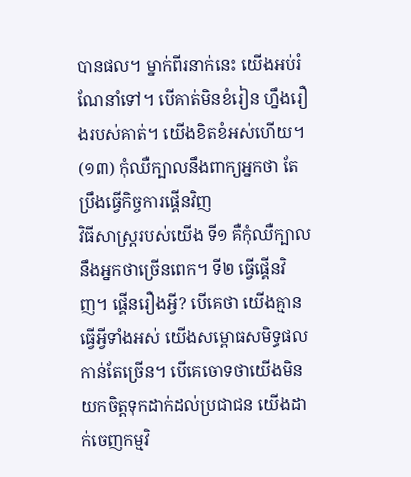បានផល។ ម្នាក់ពីរនាក់នេះ យើងអប់រំណែនាំទៅ។ បើគាត់មិនខំរៀន ហ្នឹងរឿងរបស់គាត់។ យើងខិតខំអស់ហើយ។
(១៣) កុំឈឺក្បាលនឹងពាក្យអ្នកថា តែប្រឹងធ្វើកិច្ចការផ្គើនវិញ
វិធីសាស្រ្តរបស់យើង ទី១ គឺកុំឈឺក្បាលនឹងអ្នកថាច្រើនពេក។ ទី២ ធ្វើផ្គើនវិញ។ ផ្គើនរឿងអ្វី? បើគេថា យើងគ្មានធ្វើអ្វីទាំងអស់ យើងសម្ពោធសមិទ្ធផលកាន់តែច្រើន។ បើគេចោទថាយើងមិនយកចិត្តទុកដាក់ដល់ប្រជាជន យើងដាក់ចេញកម្មវិ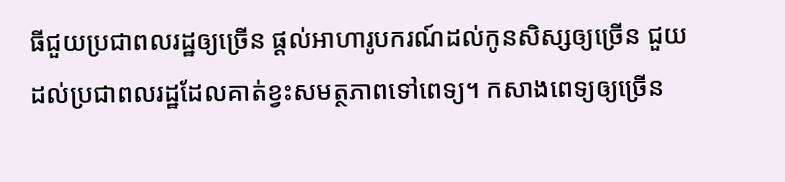ធីជួយប្រជាពលរដ្ឋឲ្យច្រើន ផ្ដល់អាហារូបករណ៍ដល់កូនសិស្សឲ្យច្រើន ជួយដល់ប្រជាពលរដ្ឋដែលគាត់ខ្វះសមត្ថភាពទៅពេទ្យ។ កសាងពេទ្យឲ្យច្រើន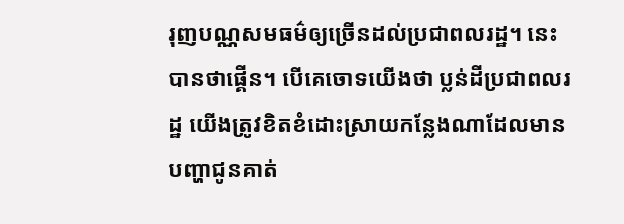រុញបណ្ណសមធម៌ឲ្យច្រើនដល់ប្រជាពលរដ្ឋ។ នេះបានថាផ្គើន។ បើគេចោទយើងថា ប្លន់ដីប្រជាពលរដ្ឋ យើងត្រូវខិតខំដោះស្រាយកន្លែងណាដែលមានបញ្ហាជូនគាត់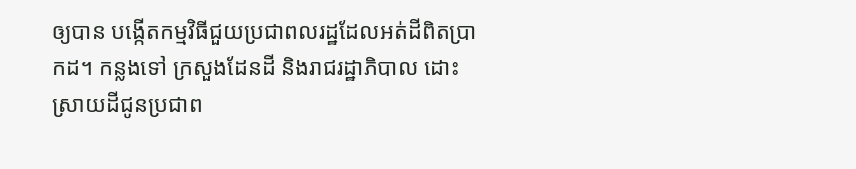ឲ្យបាន បង្កើតកម្មវិធីជួយប្រជាពលរដ្ឋដែលអត់ដីពិតប្រាកដ។ កន្លងទៅ ក្រសួងដែនដី និងរាជរដ្ឋាភិបាល ដោះស្រាយដីជូនប្រជាព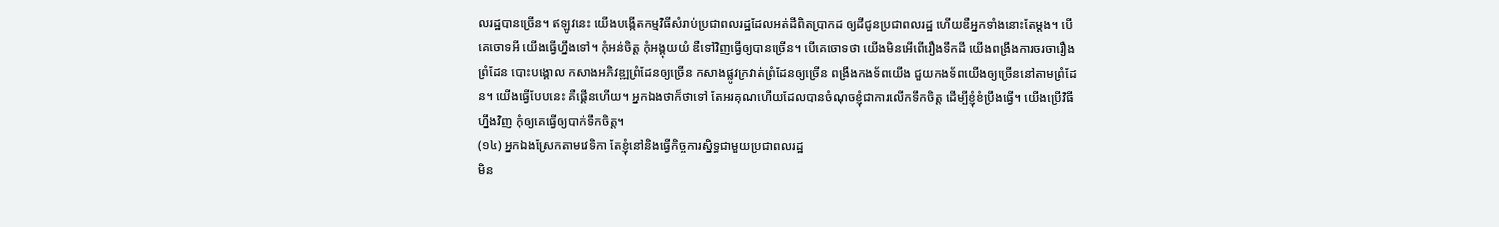លរដ្ឋបានច្រើន។ ឥឡូវនេះ យើងបង្កើតកម្មវិធីសំរាប់ប្រជាពលរដ្ឋដែលអត់ដីពិតប្រាកដ ឲ្យដីជូនប្រជាពលរដ្ឋ ហើយឌឺអ្នកទាំងនោះតែម្ដង។ បើគេចោទអី យើងធ្វើហ្នឹងទៅ។ កុំអន់ចិត្ត កុំអង្គុយយំ ឌឺទៅវិញធ្វើឲ្យបានច្រើន។ បើគេចោទថា យើងមិនអើពើរឿងទឹកដី យើងពង្រឹងការចរចារឿងព្រំដែន បោះបង្គោល កសាងអភិវឌ្ឍព្រំដែនឲ្យច្រើន កសាងផ្លូវក្រវាត់ព្រំដែនឲ្យច្រើន ពង្រឹងកងទ័ពយើង ជួយកងទ័ពយើងឲ្យច្រើននៅតាមព្រំដែន។ យើងធ្វើបែបនេះ គឺផ្គើនហើយ។ អ្នកឯងថាក៏ថាទៅ តែអរគុណហើយដែលបានចំណុចខ្ញុំជាការលើកទឹកចិត្ត ដើម្បីខ្ញុំខំប្រឹងធ្វើ។ យើងប្រើវិធីហ្នឹងវិញ កុំឲ្យគេធ្វើឲ្យបាក់ទឹកចិត្ត។
(១៤) អ្នកឯងស្រែកតាមវេទិកា តែខ្ញុំនៅនិងធ្វើកិច្ចការស្និទ្ធជាមួយប្រជាពលរដ្ឋ
មិន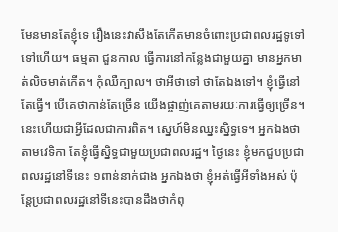មែនមានតែខ្ញុំទេ រឿងនេះវាសឹងតែកើតមានចំពោះប្រជាពលរដ្ឋទូទៅទៅហើយ។ ធម្មតា ជួនកាល ធ្វើការនៅកន្លែងជាមួយគ្នា មានអ្នកមាត់លិចមាត់កើត។ កុំឈឺក្បាល។ ថាអីថាទៅ ថាតែឯងទៅ។ ខ្ញុំធ្វើនៅតែធ្វើ។ បើគេថាកាន់តែច្រើន យើងផ្ចាញ់គេតាមរយៈការធ្វើឲ្យច្រើន។ នេះហើយជាអ្វីដែលជាការពិត។ ស្នេហ៍មិនឈ្នះស្និទ្ធទេ។ អ្នកឯងថាតាមវេទិកា តែខ្ញុំធ្វើស្និទ្ធជាមួយប្រជាពលរដ្ឋ។ ថ្ងៃនេះ ខ្ញុំមកជួបប្រជាពលរដ្ឋនៅទីនេះ ១ពាន់នាក់ជាង អ្នកឯងថា ខ្ញុំអត់ធ្វើអីទាំងអស់ ប៉ុន្តែប្រជាពលរដ្ឋនៅទីនេះបានដឹងថាកំពុ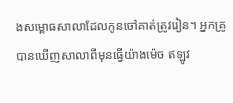ងសម្ពោធសាលាដែលកូនចៅគាត់ត្រូវរៀន។ អ្នកគ្រូបានឃើញសាលាពីមុនធ្វើយ៉ាងម៉េច ឥឡូវ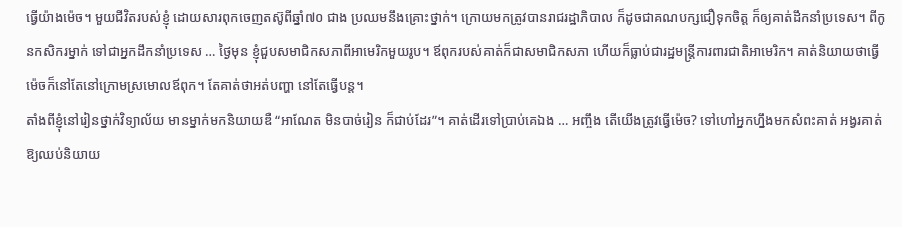ធ្វើយ៉ាងម៉េច។ មួយជីវិតរបស់ខ្ញុំ ដោយសារពុកចេញតស៊ូពីឆ្នាំ៧០ ជាង ប្រឈមនឹងគ្រោះថ្នាក់។ ក្រោយមកត្រូវបានរាជរដ្ឋាភិបាល ក៏ដូចជាគណបក្សជឿទុកចិត្ត ក៏ឲ្យគាត់ដឹកនាំប្រទេស។ ពីកូនកសិករម្នាក់ ទៅជាអ្នកដឹកនាំប្រទេស … ថ្ងៃមុន ខ្ញុំជួបសមាជិកសភាពីអាមេរិកមួយរូប។ ឪពុករបស់គាត់ក៏ជាសមាជិកសភា ហើយក៏ធ្លាប់ជារដ្ឋមន្រ្តីការពារជាតិអាមេរិក។ គាត់និយាយថាធ្វើម៉េចក៏នៅតែនៅក្រោមស្រមោលឪពុក។ តែគាត់ថាអត់បញ្ហា នៅតែធ្វើបន្ត។
តាំងពីខ្ញុំនៅរៀនថ្នាក់វិទ្យាល័យ មានម្នាក់មកនិយាយឌឺ “អាណែត មិនបាច់រៀន ក៏ជាប់ដែរ”។ គាត់ដើរទៅប្រាប់គេឯង … អញ្ចឹង តើយើងត្រូវធ្វើម៉េច? ទៅហៅអ្នកហ្នឹងមកសំពះគាត់ អង្វរគាត់ឱ្យឈប់និយាយ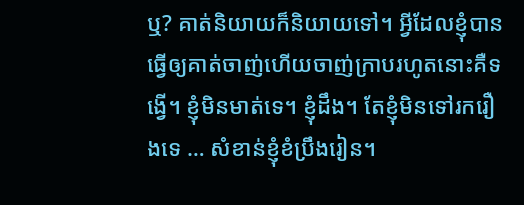ឬ? គាត់និយាយក៏និយាយទៅ។ អ្វីដែលខ្ញុំបានធ្វើឲ្យគាត់ចាញ់ហើយចាញ់ក្រាបរហូតនោះគឺទង្វើ។ ខ្ញុំមិនមាត់ទេ។ ខ្ញុំដឹង។ តែខ្ញុំមិនទៅរករឿងទេ … សំខាន់ខ្ញុំខំប្រឹងរៀន។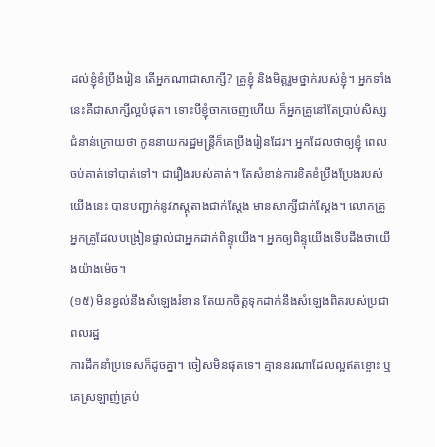ដល់ខ្ញុំខំប្រឹងរៀន តើអ្នកណាជាសាក្សី? គ្រូខ្ញុំ និងមិត្តរួមថ្នាក់របស់ខ្ញុំ។ អ្នកទាំងនេះគឺជាសាក្សីល្អបំផុត។ ទោះបីខ្ញុំចាកចេញហើយ ក៏អ្នកគ្រូនៅតែប្រាប់សិស្សជំនាន់ក្រោយថា កូននាយករដ្ឋមន្រ្តីក៏គេប្រឹងរៀនដែរ។ អ្នកដែលថាឲ្យខ្ញុំ ពេលចប់គាត់ទៅបាត់ទៅ។ ជារឿងរបស់គាត់។ តែសំខាន់ការខិតខំប្រឹងប្រែងរបស់យើងនេះ បានបញ្ជាក់នូវភស្ដុតាងជាក់ស្ដែង មានសាក្សីជាក់ស្ដែង។ លោកគ្រូ អ្នកគ្រូដែលបង្រៀនផ្ទាល់ជាអ្នកដាក់ពិន្ទុយើង។ អ្នកឲ្យពិន្ទុយើងទើបដឹងថាយើងយ៉ាងម៉េច។
(១៥) មិនខ្វល់នឹងសំឡេងរំខាន តែយកចិត្តទុកដាក់នឹងសំឡេងពិតរបស់ប្រជាពលរដ្ឋ
ការដឹកនាំប្រទេសក៏ដូចគ្នា។ ចៀសមិនផុតទេ។ គ្មាននរណាដែលល្អឥតខ្ចោះ ឬគេស្រឡាញ់គ្រប់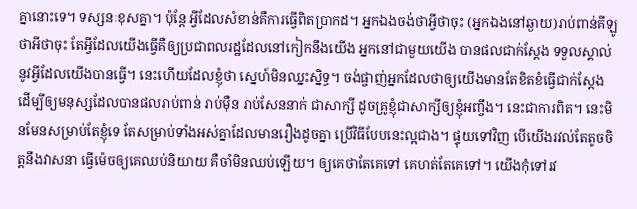គ្នានោះទេ។ ទស្សនៈខុសគ្នា។ ប៉ុន្តែ អ្វីដែលសំខាន់គឺការធ្វើពិតប្រាកដ។ អ្នកឯងចង់ថាអ្វីថាចុះ (អ្នកឯងនៅឆ្ងាយ)រាប់ពាន់គីឡូថាអីថាចុះ តែអ្វីដែលយើងធ្វើគឺឲ្យប្រជាពលរដ្ឋដែលនៅកៀកនឹងយើង អ្នកនៅជាមួយយើង បានផលជាក់ស្ដែង ទទួលស្គាល់នូវអ្វីដែលយើងបានធ្វើ។ នេះហើយដែលខ្ញុំថា ស្នេហ៍មិនឈ្នះស្និទ្ធ។ ចង់ផ្ចាញ់អ្នកដែលថាឲ្យយើងមានតែខិតខំធ្វើជាក់ស្ដែង ដើម្បីឲ្យមនុស្សដែលបានផលរាប់ពាន់ រាប់ម៉ឺន រាប់សែននាក់ ជាសាក្សី ដូចគ្រូខ្ញុំជាសាក្សីឲ្យខ្ញុំអញ្ចឹង។ នេះជាការពិត។ នេះមិនមែនសម្រាប់តែខ្ញុំទេ តែសម្រាប់ទាំងអស់គ្នាដែលមានរឿងដូចគ្នា ប្រើវិធីបែបនេះល្អជាង។ ផ្ទុយទៅវិញ បើយើងរវល់តែតូចចិត្តនឹងវាសនា ធ្វើម៉េចឲ្យគេឈប់និយាយ គឺចាំមិនឈប់ឡើយ។ ឲ្យគេថាតែគេទៅ គេហត់តែគេទៅ។ យើងកុំទៅរវ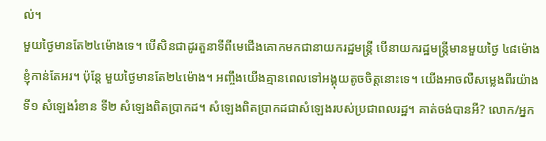ល់។
មួយថ្ងៃមានតែ២៤ម៉ោងទេ។ បើសិនជាដូរតួនាទីពីមេជើងគោកមកជានាយករដ្ឋមន្រ្តី បើនាយករដ្ឋមន្រ្តីមានមួយថ្ងៃ ៤៨ម៉ោង ខ្ញុំកាន់តែអរ។ ប៉ុន្តែ មួយថ្ងៃមានតែ២៤ម៉ោង។ អញ្ចឹងយើងគ្មានពេលទៅអង្គុយតូចចិត្តនោះទេ។ យើងអាចលឺសម្លេងពីរយ៉ាង ទី១ សំឡេងរំខាន ទី២ សំឡេងពិតប្រាកដ។ សំឡេងពិតប្រាកដជាសំឡេងរបស់ប្រជាពលរដ្ឋ។ គាត់ចង់បានអី? លោក/អ្នក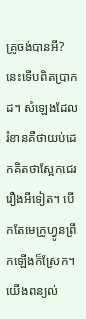គ្រូចង់បានអី? នេះទើបពិតប្រាកដ។ សំឡេងដែលរំខានគឺថាយប់ដេកគិតថាស្អែកជេររឿងអីទៀត។ បើកតែមេក្រូហ្វូនព្រឹកឡើងក៏ស្រែក។ យើងពន្យល់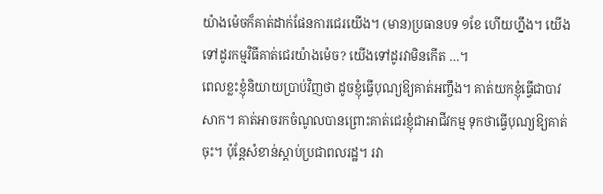យ៉ាងម៉េចក៏គាត់ដាក់ផែនការជេរយើង។ (មាន)ប្រធានបទ ១ខែ ហើយហ្នឹង។ យើងទៅដូរកម្មវិធីគាត់ជេរយ៉ាងម៉េច? យើងទៅដូរវាមិនកើត …។
ពេលខ្លះខ្ញុំនិយាយប្រាប់វិញថា ដូចខ្ញុំធ្វើបុណ្យឱ្យគាត់អញ្ចឹង។ គាត់យកខ្ញុំធ្វើជាបាវសាក។ គាត់អាចរកចំណូលបានព្រោះគាត់ជេរខ្ញុំជាអាជីវកម្ម ទុកថាធ្វើបុណ្យឱ្យគាត់ចុះ។ ប៉ុន្តែសំខាន់ស្តាប់ប្រជាពលរដ្ឋ។ រវា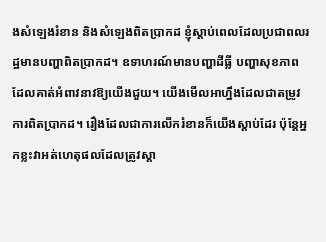ងសំឡេងរំខាន និងសំឡេងពិតប្រាកដ ខ្ញុំស្តាប់ពេលដែលប្រជាពលរដ្ឋមានបញ្ហាពិតប្រាកដ។ ឧទាហរណ៍មានបញ្ហាដីធ្លី បញ្ហាសុខភាព ដែលគាត់អំពាវនាវឱ្យយើងជួយ។ យើងមើលអាហ្នឹងដែលជាតម្រូវការពិតប្រាកដ។ រឿងដែលជាការលើករំខានក៏យើងស្តាប់ដែរ ប៉ុន្តែអ្នកខ្លះវាអត់ហេតុផលដែលត្រូវស្តា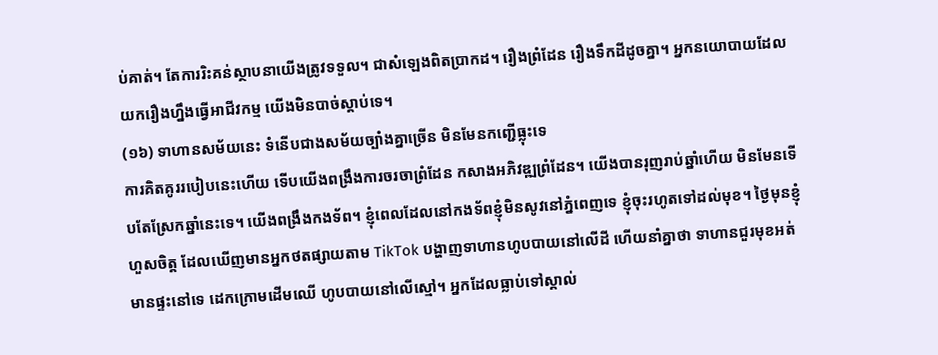ប់គាត់។ តែការរិះគន់ស្ថាបនាយើងត្រូវទទួល។ ជាសំឡេងពិតប្រាកដ។ រឿងព្រំដែន រឿងទឹកដីដូចគ្នា។ អ្នកនយោបាយដែលយករឿងហ្នឹងធ្វើអាជីវកម្ម យើងមិនបាច់ស្តាប់ទេ។
(១៦) ទាហានសម័យនេះ ទំនើបជាងសម័យច្បាំងគ្នាច្រើន មិនមែនកញ្ជើធ្លុះទេ
ការគិតគូររបៀបនេះហើយ ទើបយើងពង្រឹងការចរចាព្រំដែន កសាងអភិវឌ្ឍព្រំដែន។ យើងបានរុញរាប់ឆ្នាំហើយ មិនមែនទើបតែស្រែកឆ្នាំនេះទេ។ យើងពង្រឹងកងទ័ព។ ខ្ញុំពេលដែលនៅកងទ័ពខ្ញុំមិនសូវនៅភ្នំពេញទេ ខ្ញុំចុះរហូតទៅដល់មុខ។ ថ្ងៃមុនខ្ញុំហួសចិត្ត ដែលឃើញមានអ្នកថតផ្សាយតាម TikTok បង្ហាញទាហានហូបបាយនៅលើដី ហើយនាំគ្នាថា ទាហានជួរមុខអត់មានផ្ទះនៅទេ ដេកក្រោមដើមឈើ ហូបបាយនៅលើស្មៅ។ អ្នកដែលធ្លាប់ទៅស្គាល់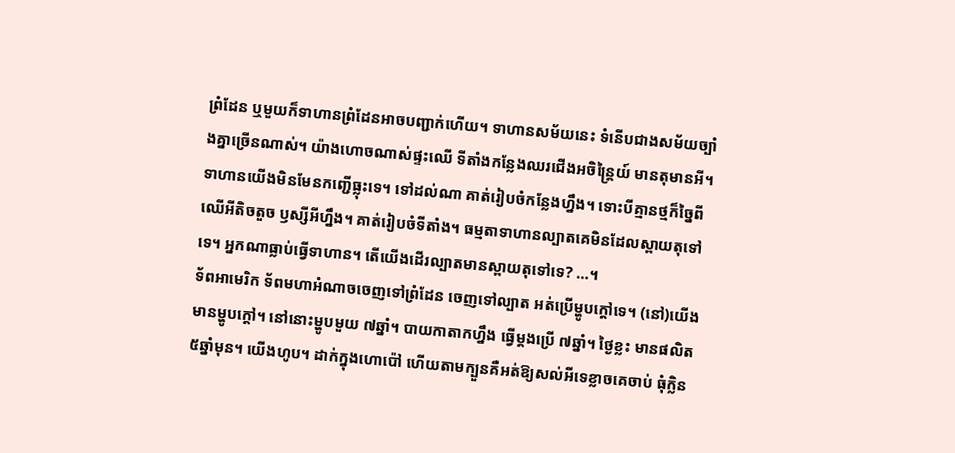ព្រំដែន ឬមួយក៏ទាហានព្រំដែនអាចបញ្ជាក់ហើយ។ ទាហានសម័យនេះ ទំនើបជាងសម័យច្បាំងគ្នាច្រើនណាស់។ យ៉ាងហោចណាស់ផ្ទះឈើ ទីតាំងកន្លែងឈរជើងអចិន្ត្រៃយ៍ មានតុមានអី។ ទាហានយើងមិនមែនកញ្ជើធ្លុះទេ។ ទៅដល់ណា គាត់រៀបចំកន្លែងហ្នឹង។ ទោះបីគ្មានថ្មក៏ច្នៃពីឈើអីតិចតួច ឫស្សីអីហ្នឹង។ គាត់រៀបចំទីតាំង។ ធម្មតាទាហានល្បាតគេមិនដែលស្ពាយតុទៅទេ។ អ្នកណាធ្លាប់ធ្វើទាហាន។ តើយើងដើរល្បាតមានស្ពាយតុទៅទេ? …។
ទ័ពអាមេរិក ទ័ពមហាអំណាចចេញទៅព្រំដែន ចេញទៅល្បាត អត់ប្រើម្ហូបក្តៅទេ។ (នៅ)យើងមានម្ហូបក្តៅ។ នៅនោះម្ហូបមួយ ៧ឆ្នាំ។ បាយកាតាកហ្នឹង ធ្វើម្តងប្រើ ៧ឆ្នាំ។ ថ្ងៃខ្លះ មានផលិត ៥ឆ្នាំមុន។ យើងហូប។ ដាក់ក្នុងហោប៉ៅ ហើយតាមក្បួនគឺអត់ឱ្យសល់អីទេខ្លាចគេចាប់ ធុំក្លិន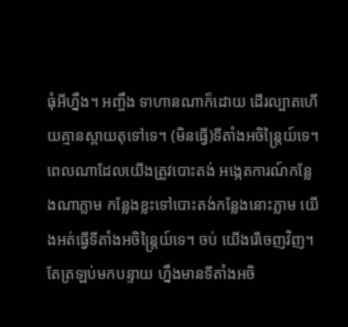ធុំអីហ្នឹង។ អញ្ចឹង ទាហានណាក៏ដោយ ដើរល្បាតហើយគ្មានស្ពាយតុទៅទេ។ (មិនធ្វើ)ទីតាំងអចិន្ត្រៃយ៍ទេ។ ពេលណាដែលយើងត្រូវបោះតង់ អង្កេតការណ៍កន្លែងណាភ្លាម កន្លែងខ្លះទៅបោះតង់កន្លែងនោះភ្លាម យើងអត់ធ្វើទីតាំងអចិន្ត្រៃយ៍ទេ។ ចប់ យើងរើចេញវិញ។ តែត្រឡប់មកបន្ទាយ ហ្នឹងមានទីតាំងអចិ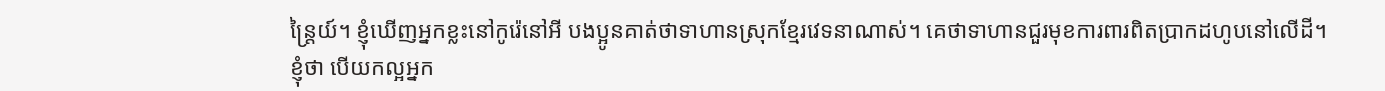ន្ត្រៃយ៍។ ខ្ញុំឃើញអ្នកខ្លះនៅកូរ៉េនៅអី បងប្អូនគាត់ថាទាហានស្រុកខ្មែរវេទនាណាស់។ គេថាទាហានជួរមុខការពារពិតប្រាកដហូបនៅលើដី។ ខ្ញុំថា បើយកល្អអ្នក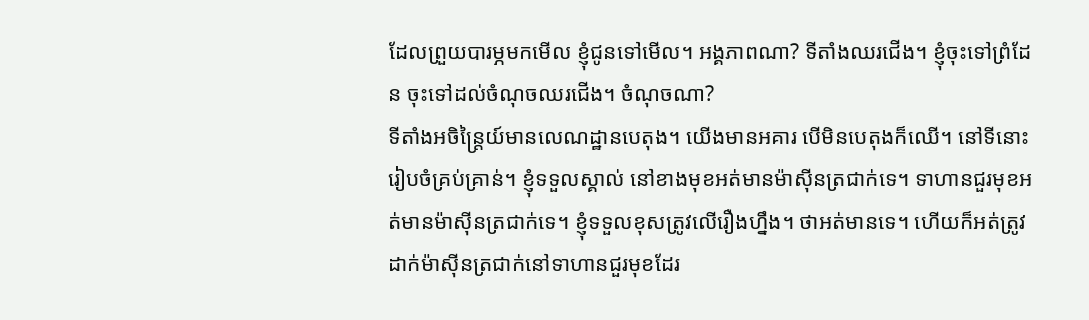ដែលព្រួយបារម្ភមកមើល ខ្ញុំជូនទៅមើល។ អង្គភាពណា? ទីតាំងឈរជើង។ ខ្ញុំចុះទៅព្រំដែន ចុះទៅដល់ចំណុចឈរជើង។ ចំណុចណា?
ទីតាំងអចិន្ត្រៃយ៍មានលេណដ្ឋានបេតុង។ យើងមានអគារ បើមិនបេតុងក៏ឈើ។ នៅទីនោះរៀបចំគ្រប់គ្រាន់។ ខ្ញុំទទួលស្គាល់ នៅខាងមុខអត់មានម៉ាស៊ីនត្រជាក់ទេ។ ទាហានជួរមុខអត់មានម៉ាស៊ីនត្រជាក់ទេ។ ខ្ញុំទទួលខុសត្រូវលើរឿងហ្នឹង។ ថាអត់មានទេ។ ហើយក៏អត់ត្រូវដាក់ម៉ាស៊ីនត្រជាក់នៅទាហានជួរមុខដែរ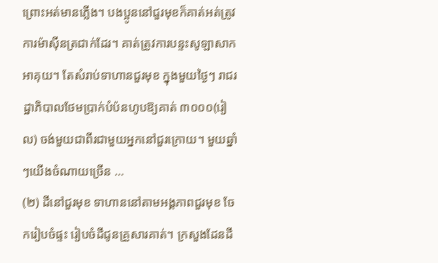ព្រោះអត់មានភ្លើង។ បងប្អូននៅជួរមុខក៏គាត់អត់ត្រូវការម៉ាស៊ីនត្រជាក់ដែរ។ គាត់ត្រូវការបន្ទះសូឡាសាកអាគុយ។ តែសំរាប់ទាហានជួរមុខ ក្នុងមួយថ្ងៃៗ រាជរដ្ឋាភិបាលថែមប្រាក់បំប៉នហូបឱ្យគាត់ ៣០០០(រៀល) ចង់មួយជាពីរជាមួយអ្នកនៅជួរក្រោយ។ មួយឆ្នាំៗយើងចំណាយច្រើន …
(២) ដីនៅជួរមុខ ទាហាននៅតាមអង្គភាពជួរមុខ ចែករៀបចំផ្ទះ រៀបចំដីជូនគ្រួសារគាត់។ ក្រសួងដែនដី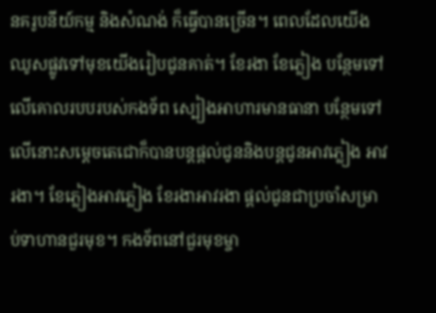នគរូបនីយ៍កម្ម និងសំណង់ ក៏ធ្វើបានច្រើន។ ពេលដែលយើងឈូសផ្លូវទៅមុខយើងរៀបជូនគាត់។ ខែរងា ខែភ្លៀង បន្ថែមទៅលើគោលរបបរបស់កងទ័ព ស្បៀងអាហារមានធានា បន្ថែមទៅលើនោះសម្តេចតេជោក៏បានបន្តផ្ដល់ជូននិងបន្តជូនអាវភ្លៀង អាវរងា។ ខែភ្លៀងអាវភ្លៀង ខែរងាអាវរងា ផ្តល់ជូនជាប្រចាំសម្រាប់ទាហានជួរមុខ។ កងទ័ពនៅជួរមុខម្ចា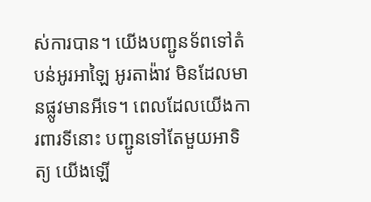ស់ការបាន។ យើងបញ្ជូនទ័ពទៅតំបន់អូរអាឡៃ អូរតាង៉ាវ មិនដែលមានផ្លូវមានអីទេ។ ពេលដែលយើងការពារទីនោះ បញ្ជូនទៅតែមួយអាទិត្យ យើងឡើ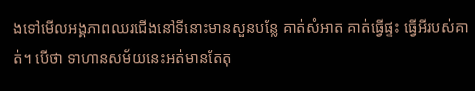ងទៅមើលអង្គភាពឈរជើងនៅទីនោះមានសួនបន្លែ គាត់សំអាត គាត់ធ្វើផ្ទះ ធ្វើអីរបស់គាត់។ បើថា ទាហានសម័យនេះអត់មានតែតុ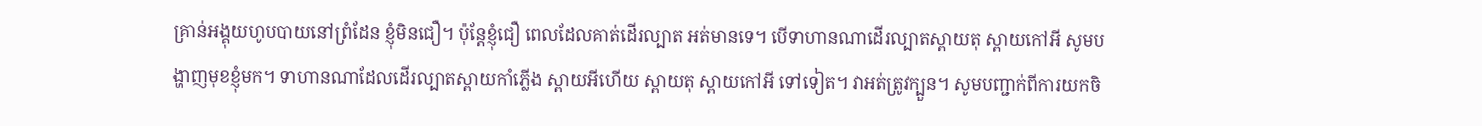គ្រាន់អង្គុយហូបបាយនៅព្រំដែន ខ្ញុំមិនជឿ។ ប៉ុន្តែខ្ញុំជឿ ពេលដែលគាត់ដើរល្បាត អត់មានទេ។ បើទាហានណាដើរល្បាតស្ពាយតុ ស្ពាយកៅអី សូមបង្ហាញមុខខ្ញុំមក។ ទាហានណាដែលដើរល្បាតស្ពាយកាំភ្លើង ស្ពាយអីហើយ ស្ពាយតុ ស្ពាយកៅអី ទៅទៀត។ វាអត់ត្រូវក្បួន។ សូមបញ្ជាក់ពីការយកចិ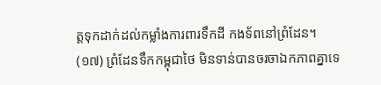ត្តទុកដាក់ដល់កម្លាំងការពារទឹកដី កងទ័ពនៅព្រំដែន។
(១៧) ព្រំដែនទឹកកម្ពុជាថៃ មិនទាន់បានចរចាឯកភាពគ្នាទេ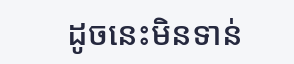ដូចនេះមិនទាន់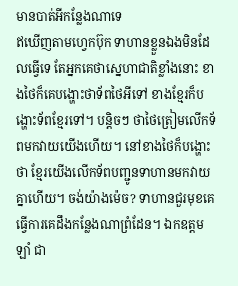មានបាត់អីកន្លែងណាទេ
ឥឃើញតាមហ្វេកប៊ុក ទាហានខ្លួនឯងមិនដែលធ្វើទេ តែអ្នកគេថាស្នេហាជាតិខ្លាំងនោះ ខាងថៃក៏គេបង្ហោះថាទ័ពថៃអីទៅ ខាងខ្មែរក៏បង្ហោះទ័ពខ្មែរទៅ។ បន្តិចៗ ថាថៃត្រៀមលើកទ័ពមកវាយយើងហើយ។ នៅខាងថៃក៏បង្ហោះថា ខ្មែរយើងលើកទ័ពបញ្ជូនទាហានមកវាយគ្នាហើយ។ ចង់យ៉ាងម៉េច? ទាហានជួរមុខគេធ្វើការគេដឹងកន្លែងណាព្រំដែន។ ឯកឧត្តម ឡាំ ជា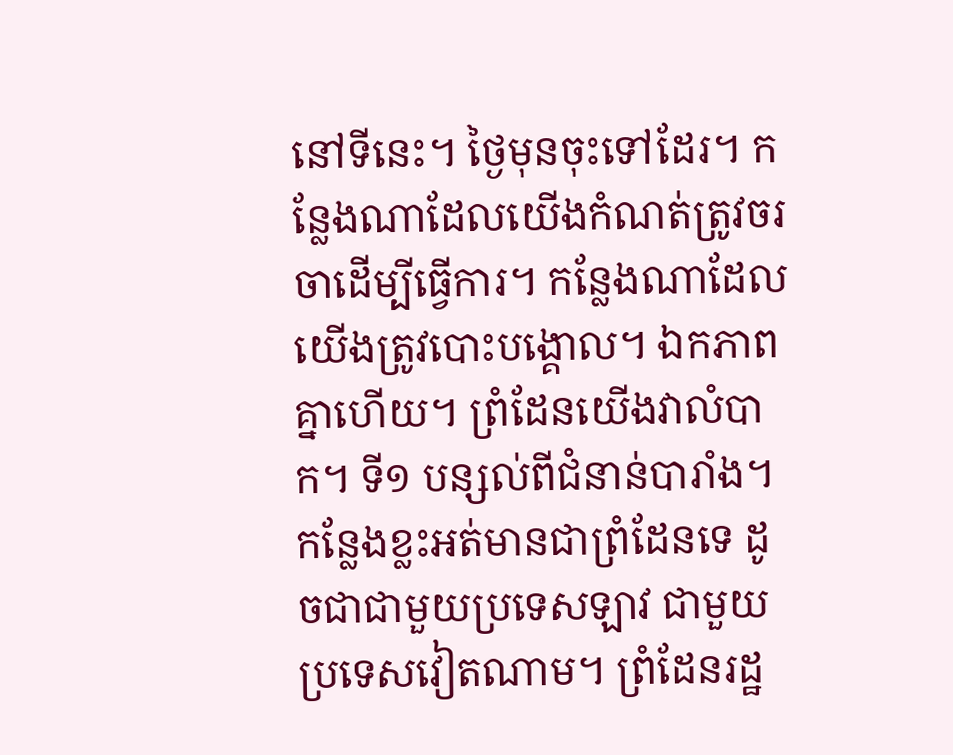នៅទីនេះ។ ថ្ងៃមុនចុះទៅដែរ។ កន្លែងណាដែលយើងកំណត់ត្រូវចរចាដើម្បីធ្វើការ។ កន្លែងណាដែលយើងត្រូវបោះបង្គោល។ ឯកភាពគ្នាហើយ។ ព្រំដែនយើងវាលំបាក។ ទី១ បន្សល់ពីជំនាន់បារាំង។ កន្លែងខ្លះអត់មានជាព្រំដែនទេ ដូចជាជាមួយប្រទេសឡាវ ជាមួយប្រទេសវៀតណាម។ ព្រំដែនរដ្ឋ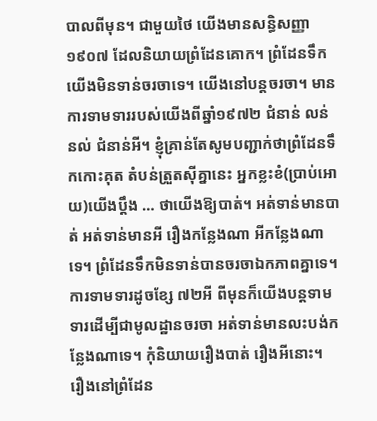បាលពីមុន។ ជាមួយថៃ យើងមានសន្ធិសញ្ញា ១៩០៧ ដែលនិយាយព្រំដែនគោក។ ព្រំដែនទឹកយើងមិនទាន់ចរចាទេ។ យើងនៅបន្តចរចា។ មានការទាមទាររបស់យើងពីឆ្នាំ១៩៧២ ជំនាន់ លន់ នល់ ជំនាន់អី។ ខ្ញុំគ្រាន់តែសូមបញ្ជាក់ថាព្រំដែនទឹកកោះគុត តំបន់ត្រួតស៊ីគ្នានេះ អ្នកខ្លះខំ(ប្រាប់អោយ)យើងប្តឹង … ថាយើងឱ្យបាត់។ អត់ទាន់មានបាត់ អត់ទាន់មានអី រឿងកន្លែងណា អីកន្លែងណាទេ។ ព្រំដែនទឹកមិនទាន់បានចរចាឯកភាពគ្នាទេ។ ការទាមទារដូចខ្សែ ៧២អី ពីមុនក៏យើងបន្តទាមទារដើម្បីជាមូលដ្ឋានចរចា អត់ទាន់មានលះបង់កន្លែងណាទេ។ កុំនិយាយរឿងបាត់ រឿងអីនោះ។
រឿងនៅព្រំដែន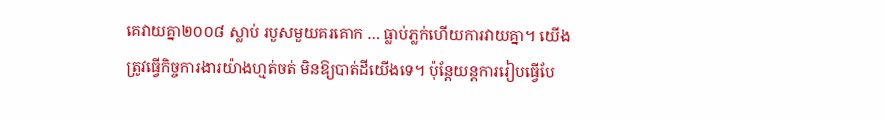គេវាយគ្នា២០០៨ ស្លាប់ របួសមួយគរគោក … ធ្លាប់ភ្លក់ហើយការវាយគ្នា។ យើងត្រូវធ្វើកិច្ចការងារយ៉ាងហ្មត់ចត់ មិនឱ្យបាត់ដីយើងទេ។ ប៉ុន្តែយន្តការរៀបធ្វើបែ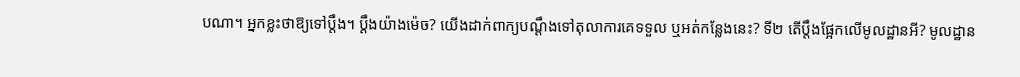បណា។ អ្នកខ្លះថាឱ្យទៅប្តឹង។ ប្តឹងយ៉ាងម៉េច? យើងដាក់ពាក្យបណ្តឹងទៅតុលាការគេទទួល ឬអត់កន្លែងនេះ? ទី២ តើប្តឹងផ្អែកលើមូលដ្ឋានអី? មូលដ្ឋាន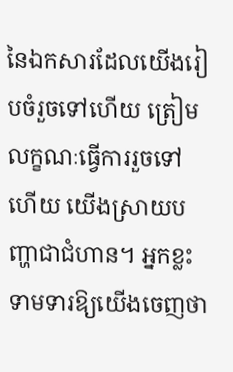នៃឯកសារដែលយើងរៀបចំរួចទៅហើយ ត្រៀមលក្ខណៈធ្វើការរួចទៅហើយ យើងស្រាយបញ្ហាជាជំហាន។ អ្នកខ្លះទាមទារឱ្យយើងចេញថា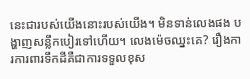នេះជារបស់យើងនោះរបស់យើង។ មិនទាន់លេងផង បង្ហាញសន្លឹកបៀរទៅហើយ។ លេងម៉េចឈ្នះគេ? រឿងការការពារទឹកដីគឺជាការទទួលខុស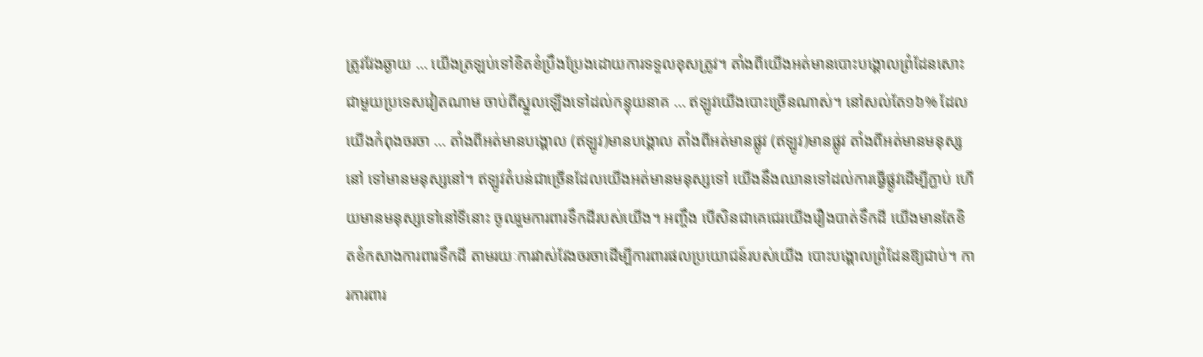ត្រូវវែងឆ្ងាយ … យើងត្រឡប់ទៅខិតខំប្រឹងប្រែងដោយការទទួលខុសត្រូវ។ តាំងពីយើងអត់មានបោះបង្គោលព្រំដែនសោះជាមួយប្រទេសវៀតណាម ចាប់ពីស្នួលឡើងទៅដល់កន្ទុយនាគ … ឥឡូវយើងបោះច្រើនណាស់។ នៅសល់តែ១៦% ដែលយើងកំពុងចរចា … តាំងពីអត់មានបង្គោល (ឥឡូវ)មានបង្គោល តាំងពីអត់មានផ្លូវ (ឥឡូវ)មានផ្លូវ តាំងពីអត់មានមនុស្សនៅ ទៅមានមនុស្សនៅ។ ឥឡូវតំបន់ជាច្រើនដែលយើងអត់មានមនុស្សទៅ យើងនឹងឈានទៅដល់ការធ្វើផ្លូវដើម្បីភ្ជាប់ ហើយមានមនុស្សទៅនៅទីនោះ ចូលរួមការពារទឹកដីរបស់យើង។ អញ្ចឹង បើសិនជាគេជេរយើងរឿងបាត់ទឹកដី យើងមានតែខិតខំកសាងការពារទឹកដី តាមរយៈការវាស់វែងចរចាដើម្បីការពារផលប្រយោជន៍របស់យើង បោះបង្គោលព្រំដែនឱ្យជាប់។ ការការពារ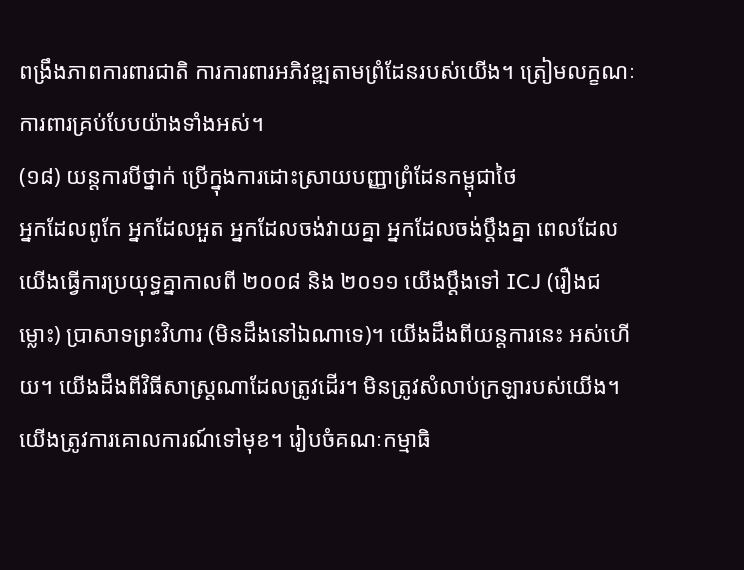ពង្រឹងភាពការពារជាតិ ការការពារអភិវឌ្ឍតាមព្រំដែនរបស់យើង។ ត្រៀមលក្ខណៈការពារគ្រប់បែបយ៉ាងទាំងអស់។
(១៨) យន្តការបីថ្នាក់ ប្រើក្នុងការដោះស្រាយបញ្ញាព្រំដែនកម្ពុជាថៃ
អ្នកដែលពូកែ អ្នកដែលអួត អ្នកដែលចង់វាយគ្នា អ្នកដែលចង់ប្ដឹងគ្នា ពេលដែលយើងធ្វើការប្រយុទ្ធគ្នាកាលពី ២០០៨ និង ២០១១ យើងប្ដឹងទៅ ICJ (រឿងជម្លោះ) ប្រាសាទព្រះវិហារ (មិនដឹងនៅឯណាទេ)។ យើងដឹងពីយន្ដការនេះ អស់ហើយ។ យើងដឹងពីវិធីសាស្ដ្រណាដែលត្រូវដើរ។ មិនត្រូវសំលាប់ក្រឡារបស់យើង។ យើងត្រូវការគោលការណ៍ទៅមុខ។ រៀបចំគណៈកម្មាធិ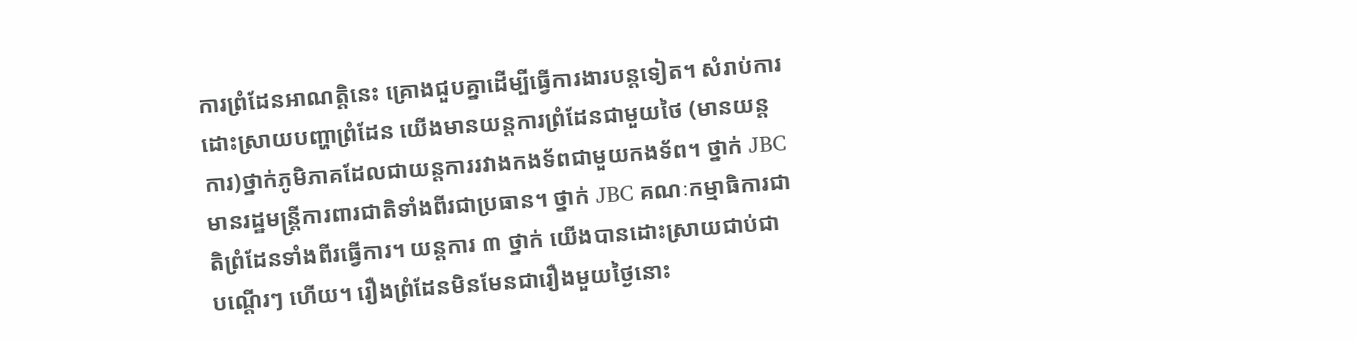ការព្រំដែនអាណត្ដិនេះ គ្រោងជួបគ្នាដើម្បីធ្វើការងារបន្ដទៀត។ សំរាប់ការដោះស្រាយបញ្ហាព្រំដែន យើងមានយន្ដការព្រំដែនជាមួយថៃ (មានយន្តការ)ថ្នាក់ភូមិភាគដែលជាយន្តការរវាងកងទ័ពជាមួយកងទ័ព។ ថ្នាក់ JBC មានរដ្ឋមន្ដ្រីការពារជាតិទាំងពីរជាប្រធាន។ ថ្នាក់ JBC គណៈកម្មាធិការជាតិព្រំដែនទាំងពីរធ្វើការ។ យន្ដការ ៣ ថ្នាក់ យើងបានដោះស្រាយជាប់ជាបណ្ដើរៗ ហើយ។ រឿងព្រំដែនមិនមែនជារឿងមួយថ្ងៃនោះ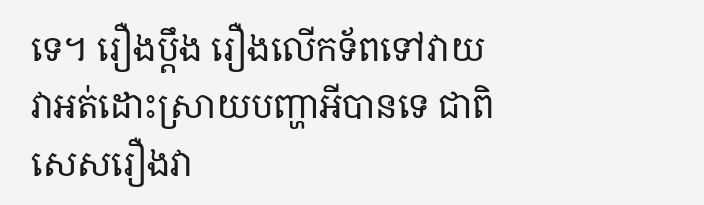ទេ។ រឿងប្ដឹង រឿងលើកទ័ពទៅវាយ វាអត់ដោះស្រាយបញ្ហាអីបានទេ ជាពិសេសរឿងវា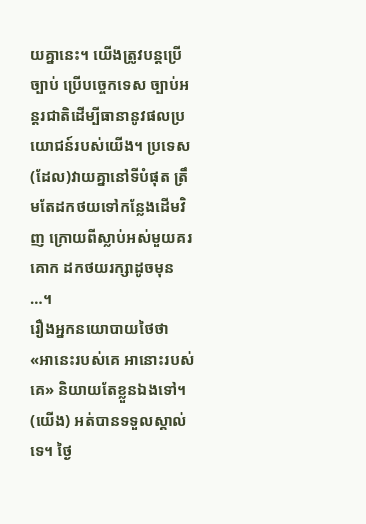យគ្នានេះ។ យើងត្រូវបន្ដប្រើច្បាប់ ប្រើបច្ចេកទេស ច្បាប់អន្ដរជាតិដើម្បីធានានូវផលប្រយោជន៍របស់យើង។ ប្រទេស(ដែល)វាយគ្នានៅទីបំផុត ត្រឹមតែដកថយទៅកន្លែងដើមវិញ ក្រោយពីស្លាប់អស់មួយគរគោក ដកថយរក្សាដូចមុន …។
រឿងអ្នកនយោបាយថៃថា «អានេះរបស់គេ អានោះរបស់គេ» និយាយតែខ្លួនឯងទៅ។ (យើង) អត់បានទទួលស្គាល់ទេ។ ថ្ងៃ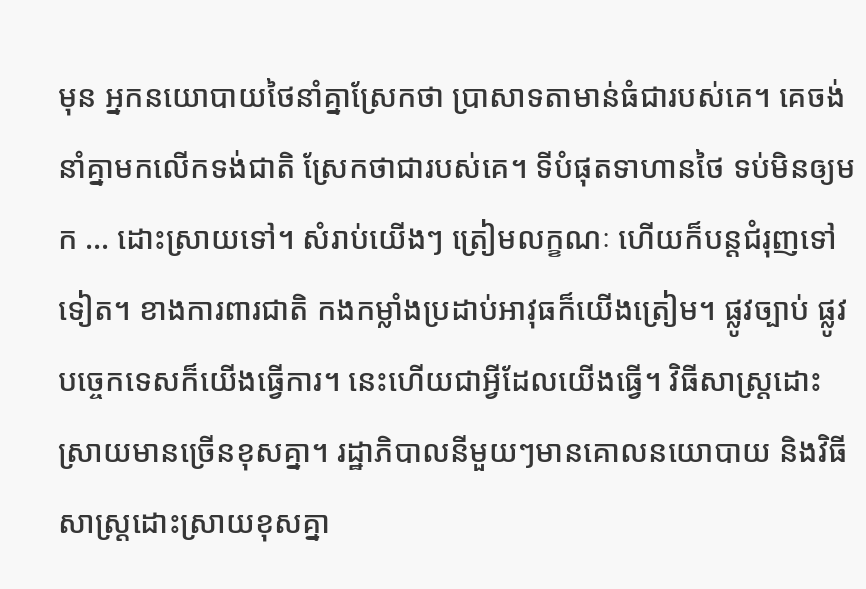មុន អ្នកនយោបាយថៃនាំគ្នាស្រែកថា ប្រាសាទតាមាន់ធំជារបស់គេ។ គេចង់នាំគ្នាមកលើកទង់ជាតិ ស្រែកថាជារបស់គេ។ ទីបំផុតទាហានថៃ ទប់មិនឲ្យមក … ដោះស្រាយទៅ។ សំរាប់យើងៗ ត្រៀមលក្ខណៈ ហើយក៏បន្ដជំរុញទៅទៀត។ ខាងការពារជាតិ កងកម្លាំងប្រដាប់អាវុធក៏យើងត្រៀម។ ផ្លូវច្បាប់ ផ្លូវបច្ចេកទេសក៏យើងធ្វើការ។ នេះហើយជាអ្វីដែលយើងធ្វើ។ វិធីសាស្ដ្រដោះស្រាយមានច្រើនខុសគ្នា។ រដ្ឋាភិបាលនីមួយៗមានគោលនយោបាយ និងវិធីសាស្ដ្រដោះស្រាយខុសគ្នា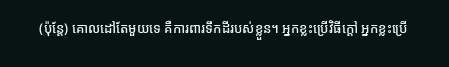(ប៉ុន្ដែ) គោលដៅតែមួយទេ គឺការពារទឹកដីរបស់ខ្លួន។ អ្នកខ្លះប្រើវិធីក្ដៅ អ្នកខ្លះប្រើ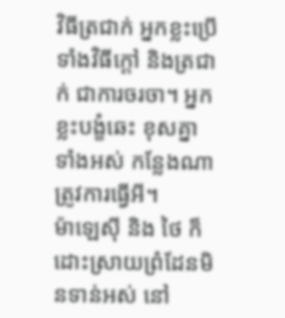វិធីត្រជាក់ អ្នកខ្លះប្រើទាំងវិធីក្ដៅ និងត្រជាក់ ជាការចរចា។ អ្នកខ្លះបង្ខំឆេះ ខុសគ្នាទាំងអស់ កន្លែងណាត្រូវការធ្វើអី។
ម៉ាឡេស៊ី និង ថៃ ក៏ដោះស្រាយព្រំដែនមិនទាន់អស់ នៅ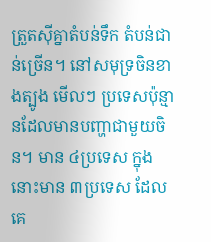ត្រួតស៊ីគ្នាតំបន់ទឹក តំបន់ជាន់ច្រើន។ នៅសមុទ្រចិនខាងត្បូង មើលៗ ប្រទេសប៉ុន្មានដែលមានបញ្ហាជាមួយចិន។ មាន ៤ប្រទេស ក្នុងនោះមាន ៣ប្រទេស ដែលគេ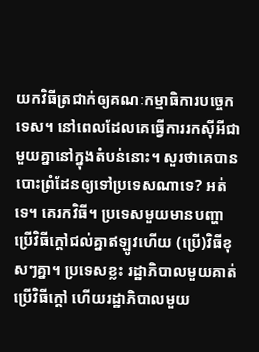យកវិធីត្រជាក់ឲ្យគណៈកម្មាធិការបច្ចេកទេស។ នៅពេលដែលគេធ្វើការរកស៊ីអីជាមួយគ្នានៅក្នុងតំបន់នោះ។ សួរថាគេបានបោះព្រំដែនឲ្យទៅប្រទេសណាទេ? អត់ទេ។ គេរកវិធី។ ប្រទេសមួយមានបញ្ហា ប្រើវិធីក្ដៅជល់គ្នាឥឡូវហើយ (ប្រើ)វិធីខុសៗគ្នា។ ប្រទេសខ្លះ រដ្ឋាភិបាលមួយគាត់ប្រើវិធីក្ដៅ ហើយរដ្ឋាភិបាលមួយ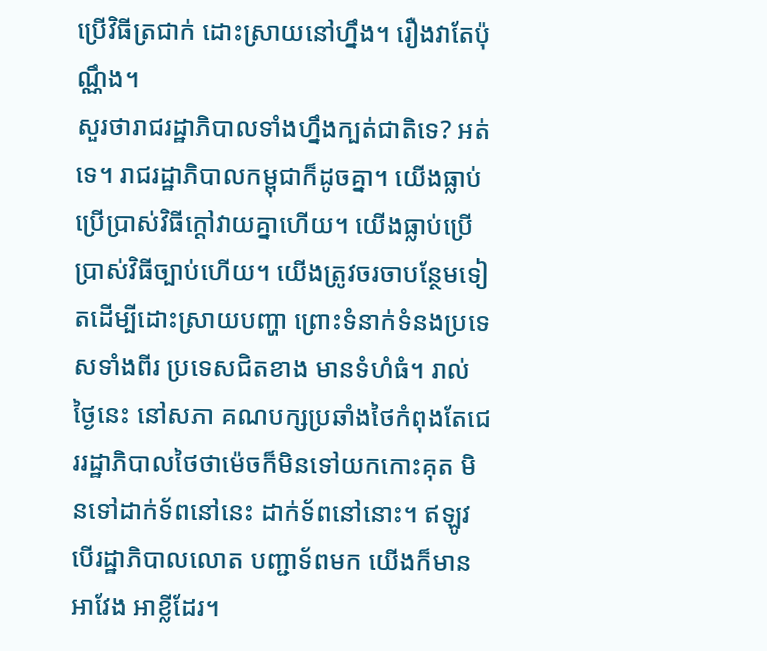ប្រើវិធីត្រជាក់ ដោះស្រាយនៅហ្នឹង។ រឿងវាតែប៉ុណ្ណឹង។
សួរថារាជរដ្ឋាភិបាលទាំងហ្នឹងក្បត់ជាតិទេ? អត់ទេ។ រាជរដ្ឋាភិបាលកម្ពុជាក៏ដូចគ្នា។ យើងធ្លាប់ប្រើប្រាស់វិធីក្ដៅវាយគ្នាហើយ។ យើងធ្លាប់ប្រើប្រាស់វិធីច្បាប់ហើយ។ យើងត្រូវចរចាបន្ថែមទៀតដើម្បីដោះស្រាយបញ្ហា ព្រោះទំនាក់ទំនងប្រទេសទាំងពីរ ប្រទេសជិតខាង មានទំហំធំ។ រាល់ថ្ងៃនេះ នៅសភា គណបក្សប្រឆាំងថៃកំពុងតែជេររដ្ឋាភិបាលថៃថាម៉េចក៏មិនទៅយកកោះគុត មិនទៅដាក់ទ័ពនៅនេះ ដាក់ទ័ពនៅនោះ។ ឥឡូវ បើរដ្ឋាភិបាលលោត បញ្ជាទ័ពមក យើងក៏មានអាវែង អាខ្លីដែរ។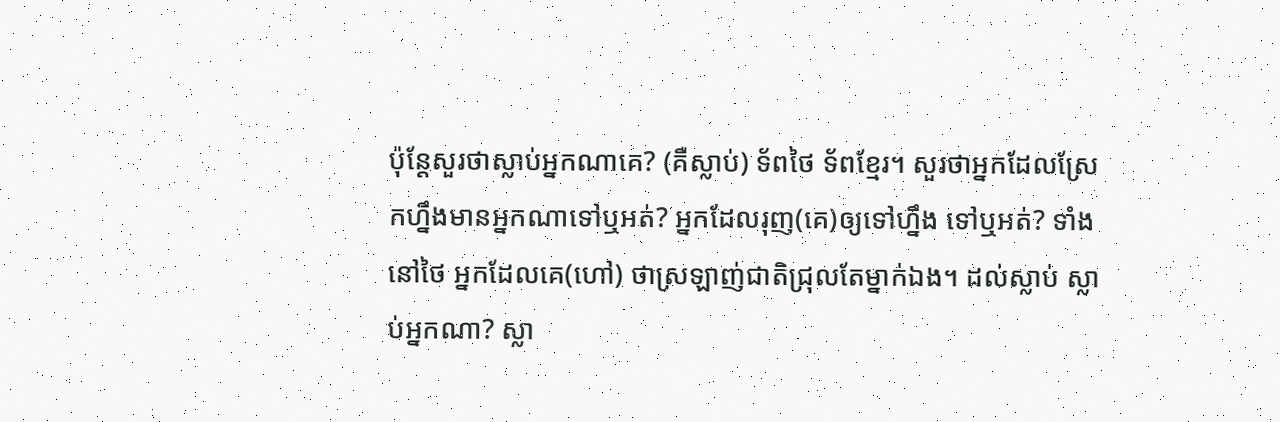ប៉ុន្ដែសួរថាស្លាប់អ្នកណាគេ? (គឺស្លាប់) ទ័ពថៃ ទ័ពខ្មែរ។ សួរថាអ្នកដែលស្រែកហ្នឹងមានអ្នកណាទៅឬអត់? អ្នកដែលរុញ(គេ)ឲ្យទៅហ្នឹង ទៅឬអត់? ទាំងនៅថៃ អ្នកដែលគេ(ហៅ) ថាស្រឡាញ់ជាតិជ្រុលតែម្នាក់ឯង។ ដល់ស្លាប់ ស្លាប់អ្នកណា? ស្លា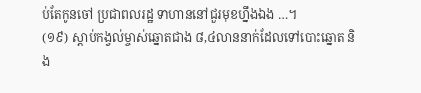ប់តែកូនចៅ ប្រជាពលរដ្ឋ ទាហាននៅជួរមុខហ្នឹងឯង …។
(១៩) ស្ដាប់កង្វល់ម្ចាស់ឆ្នោតជាង ៨,៤លាននាក់ដែលទៅបោះឆ្នោត និង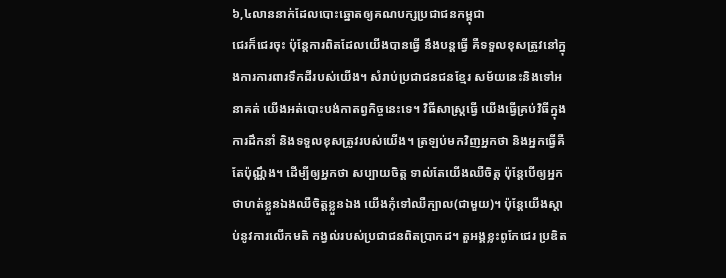៦,៤លាននាក់ដែលបោះឆ្នោតឲ្យគណបក្សប្រជាជនកម្ពុជា
ជេរក៏ជេរចុះ ប៉ុន្ដែការពិតដែលយើងបានធ្វើ នឹងបន្ដធ្វើ គឺទទួលខុសត្រូវនៅក្នុងការការពារទឹកដីរបស់យើង។ សំរាប់ប្រជាជនជនខ្មែរ សម័យនេះនិងទៅអនាគត់ យើងអត់បោះបង់កាតព្វកិច្ចនេះទេ។ វិធីសាស្ដ្រធ្វើ យើងធ្វើគ្រប់វិធីក្នុងការដឹកនាំ និងទទួលខុសត្រូវរបស់យើង។ ត្រឡប់មកវិញអ្នកថា និងអ្នកធ្វើគឺតែប៉ុណ្ណឹង។ ដើម្បីឲ្យអ្នកថា សប្បាយចិត្ត ទាល់តែយើងឈឺចិត្ត ប៉ុន្ដែបើឲ្យអ្នកថាហត់ខ្លួនឯងឈឺចិត្តខ្លួនឯង យើងកុំទៅឈឺក្បាល(ជាមួយ)។ ប៉ុន្ដែយើងស្ដាប់នូវការលើកមតិ កង្វល់របស់ប្រជាជនពិតប្រាកដ។ តួអង្គខ្លះពូកែជេរ ប្រឌិត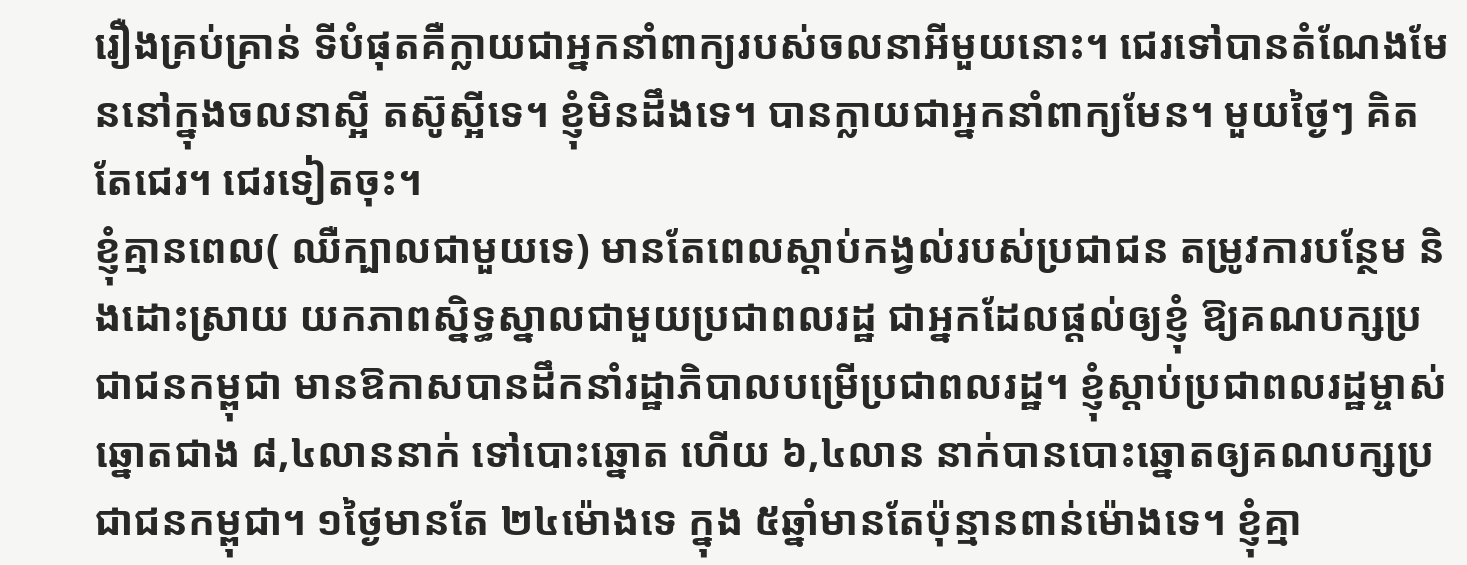រឿងគ្រប់គ្រាន់ ទីបំផុតគឺក្លាយជាអ្នកនាំពាក្យរបស់ចលនាអីមួយនោះ។ ជេរទៅបានតំណែងមែននៅក្នុងចលនាស្អី តស៊ូស្អីទេ។ ខ្ញុំមិនដឹងទេ។ បានក្លាយជាអ្នកនាំពាក្យមែន។ មួយថ្ងៃៗ គិតតែជេរ។ ជេរទៀតចុះ។
ខ្ញុំគ្មានពេល( ឈឺក្បាលជាមួយទេ) មានតែពេលស្ដាប់កង្វល់របស់ប្រជាជន តម្រូវការបន្ថែម និងដោះស្រាយ យកភាពស្និទ្ធស្នាលជាមួយប្រជាពលរដ្ឋ ជាអ្នកដែលផ្ដល់ឲ្យខ្ញុំ ឱ្យគណបក្សប្រជាជនកម្ពុជា មានឱកាសបានដឹកនាំរដ្ឋាភិបាលបម្រើប្រជាពលរដ្ឋ។ ខ្ញុំស្ដាប់ប្រជាពលរដ្ឋម្ចាស់ឆ្នោតជាង ៨,៤លាននាក់ ទៅបោះឆ្នោត ហើយ ៦,៤លាន នាក់បានបោះឆ្នោតឲ្យគណបក្សប្រជាជនកម្ពុជា។ ១ថ្ងៃមានតែ ២៤ម៉ោងទេ ក្នុង ៥ឆ្នាំមានតែប៉ុន្មានពាន់ម៉ោងទេ។ ខ្ញុំគ្មា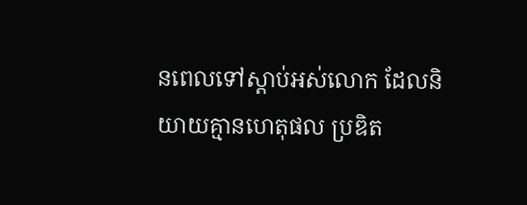នពេលទៅស្ដាប់អស់លោក ដែលនិយាយគ្មានហេតុផល ប្រឌិត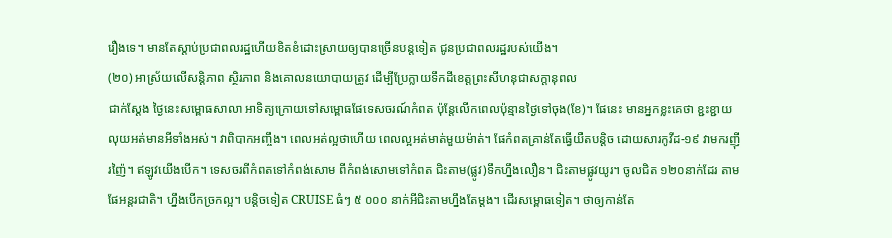រឿងទេ។ មានតែស្ដាប់ប្រជាពលរដ្ឋហើយខិតខំដោះស្រាយឲ្យបានច្រើនបន្ដទៀត ជូនប្រជាពលរដ្ឋរបស់យើង។
(២០) អាស្រ័យលើសន្ដិភាព ស្ថិរភាព និងគោលនយោបាយត្រូវ ដើម្បីប្រែក្លាយទឹកដីខេត្តព្រះសីហនុជាសក្ដានុពល
ជាក់ស្ដែង ថ្ងៃនេះសម្ពោធសាលា អាទិត្យក្រោយទៅសម្ពោធផែទេសចរណ៍កំពត ប៉ុន្តែលើកពេលប៉ុន្មានថ្ងៃទៅចុង(ខែ)។ ផែនេះ មានអ្នកខ្លះគេថា ខ្ជះខ្ជាយលុយអត់មានអីទាំងអស់។ វាពិបាកអញ្ចឹង។ ពេលអត់ល្អថាហើយ ពេលល្អអត់មាត់មួយម៉ាត់។ ផែកំពតគ្រាន់តែធ្វើយឺតបន្ដិច ដោយសារកូវីដ-១៩ វាមករញ៉ីរញ៉ៃ។ ឥឡូវយើងបើក។ ទេសចរពីកំពតទៅកំពង់សោម ពីកំពង់សោមទៅកំពត ជិះតាម(ផ្លូវ)ទឹកហ្នឹងលឿន។ ជិះតាមផ្លូវយូរ។ ចូលជិត ១២០នាក់ដែរ តាមផែអន្ដរជាតិ។ ហ្នឹងបើកច្រកល្អ។ បន្ដិចទៀត CRUISE ធំៗ ៥ ០០០ នាក់អីជិះតាមហ្នឹងតែម្ដង។ ដើរសម្ពោធទៀត។ ថាឲ្យកាន់តែ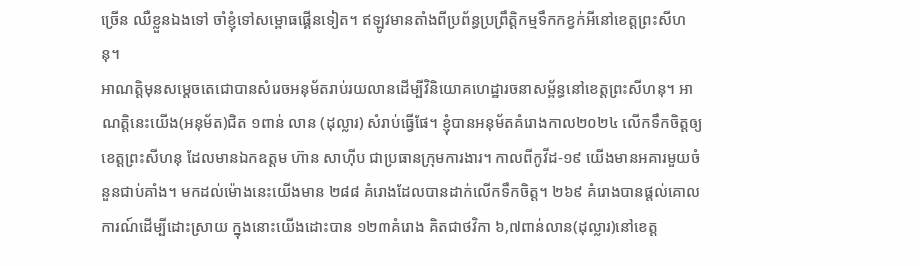ច្រើន ឈឺខ្លួនឯងទៅ ចាំខ្ញុំទៅសម្ពោធផ្គើនទៀត។ ឥឡូវមានតាំងពីប្រព័ន្ធប្រព្រឹត្ដិកម្មទឹកកខ្វក់អីនៅខេត្ដព្រះសីហនុ។
អាណត្តិមុនសម្ដេចតេជោបានសំរេចអនុម័តរាប់រយលានដើម្បីវិនិយោគហេដ្ឋារចនាសម្ព័ន្ធនៅខេត្តព្រះសីហនុ។ អាណត្ដិនេះយើង(អនុម័ត)ជិត ១ពាន់ លាន (ដុល្លារ) សំរាប់ធ្វើផែ។ ខ្ញុំបានអនុម័តគំរោងកាល២០២៤ លើកទឹកចិត្តឲ្យខេត្តព្រះសីហនុ ដែលមានឯកឧត្តម ហ៊ាន សាហ៊ីប ជាប្រធានក្រុមការងារ។ កាលពីកូវីដ-១៩ យើងមានអគារមួយចំនួនជាប់គាំង។ មកដល់ម៉ោងនេះយើងមាន ២៨៨ គំរោងដែលបានដាក់លើកទឹកចិត្ត។ ២៦៩ គំរោងបានផ្ដល់គោលការណ៍ដើម្បីដោះស្រាយ ក្នុងនោះយើងដោះបាន ១២៣គំរោង គិតជាថវិកា ៦,៧ពាន់លាន(ដុល្លារ)នៅខេត្ត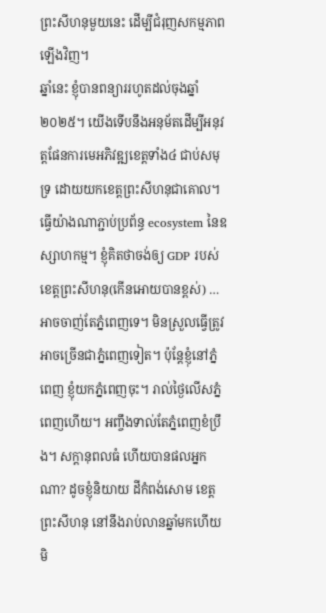ព្រះសីហនុមួយនេះ ដើម្បីជំរុញសកម្មភាពឡើងវិញ។
ឆ្នាំនេះ ខ្ញុំបានពន្យាររហូតដល់ចុងឆ្នាំ២០២៥។ យើងទើបនឹងអនុម័តដើម្បីអនុវត្ដផែនការមេអភិវឌ្ឍខេត្តទាំង៤ ជាប់សមុទ្រ ដោយយកខេត្តព្រះសីហនុជាគោល។ ធ្វើយ៉ាងណាភ្ជាប់ប្រព័ន្ធ ecosystem នៃឧស្សាហកម្ម។ ខ្ញុំគិតថាចង់ឲ្យ GDP របស់ខេត្តព្រះសីហនុ(កើនអោយបានខ្ពស់) … អាចចាញ់តែភ្នំពេញទេ។ មិនស្រួលធ្វើត្រូវ អាចច្រើនជាភ្នំពេញទៀត។ ប៉ុន្ដែខ្ញុំនៅភ្នំពេញ ខ្ញុំយកភ្នំពេញចុះ។ រាល់ថ្ងៃលើសភ្នំពេញហើយ។ អញ្ចឹងទាល់តែភ្នំពេញខំប្រឹង។ សក្ដានុពលធំ ហើយបានផលអ្នកណា? ដូចខ្ញុំនិយាយ ដីកំពង់សោម ខេត្តព្រះសីហនុ នៅនឹងរាប់លានឆ្នាំមកហើយ មិ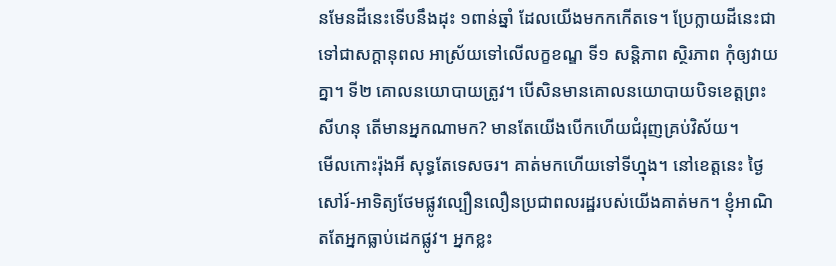នមែនដីនេះទើបនឹងដុះ ១ពាន់ឆ្នាំ ដែលយើងមកកកើតទេ។ ប្រែក្លាយដីនេះជាទៅជាសក្ដានុពល អាស្រ័យទៅលើលក្ខខណ្ឌ ទី១ សន្ដិភាព ស្ថិរភាព កុំឲ្យវាយគ្នា។ ទី២ គោលនយោបាយត្រូវ។ បើសិនមានគោលនយោបាយបិទខេត្តព្រះសីហនុ តើមានអ្នកណាមក? មានតែយើងបើកហើយជំរុញគ្រប់វិស័យ។
មើលកោះរ៉ុងអី សុទ្ធតែទេសចរ។ គាត់មកហើយទៅទីហ្នុង។ នៅខេត្តនេះ ថ្ងៃសៅរ៍-អាទិត្យថែមផ្លូវល្បឿនលឿនប្រជាពលរដ្ឋរបស់យើងគាត់មក។ ខ្ញុំអាណិតតែអ្នកធ្លាប់ដេកផ្លូវ។ អ្នកខ្លះ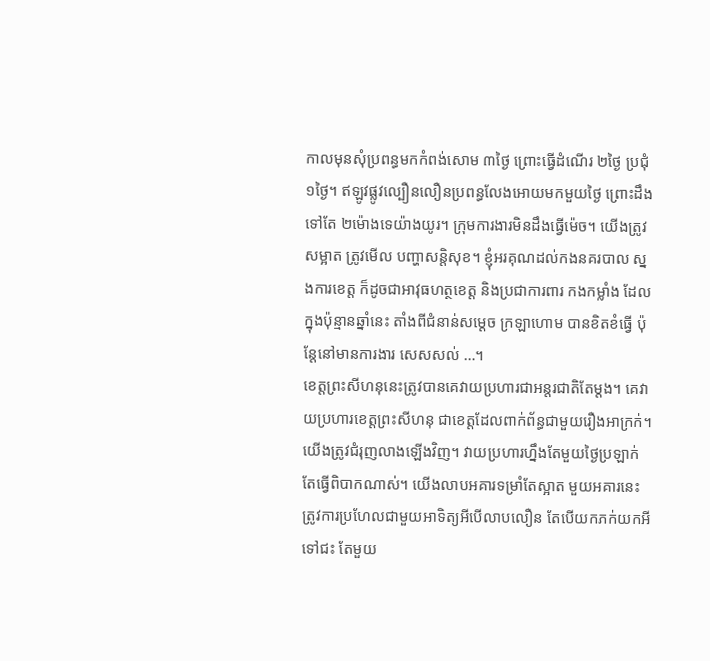កាលមុនសុំប្រពន្ធមកកំពង់សោម ៣ថ្ងៃ ព្រោះធ្វើដំណើរ ២ថ្ងៃ ប្រជុំ ១ថ្ងៃ។ ឥឡូវផ្លូវល្បឿនលឿនប្រពន្ធលែងអោយមកមួយថ្ងៃ ព្រោះដឹងទៅតែ ២ម៉ោងទេយ៉ាងយូរ។ ក្រុមការងារមិនដឹងធ្វើម៉េច។ យើងត្រូវសម្អាត ត្រូវមើល បញ្ហាសន្ដិសុខ។ ខ្ញុំអរគុណដល់កងនគរបាល ស្នងការខេត្ត ក៏ដូចជាអាវុធហត្ថខេត្ត និងប្រជាការពារ កងកម្លាំង ដែលក្នុងប៉ុន្មានឆ្នាំនេះ តាំងពីជំនាន់សម្ដេច ក្រឡាហោម បានខិតខំធ្វើ ប៉ុន្តែនៅមានការងារ សេសសល់ …។
ខេត្តព្រះសីហនុនេះត្រូវបានគេវាយប្រហារជាអន្តរជាតិតែម្តង។ គេវាយប្រហារខេត្តព្រះសីហនុ ជាខេត្តដែលពាក់ព័ន្ធជាមួយរឿងអាក្រក់។ យើងត្រូវជំរុញលាងឡើងវិញ។ វាយប្រហារហ្នឹងតែមួយថ្ងៃប្រឡាក់ តែធ្វើពិបាកណាស់។ យើងលាបអគារទម្រាំតែស្អាត មួយអគារនេះត្រូវការប្រហែលជាមួយអាទិត្យអីបើលាបលឿន តែបើយកភក់យកអីទៅជះ តែមួយ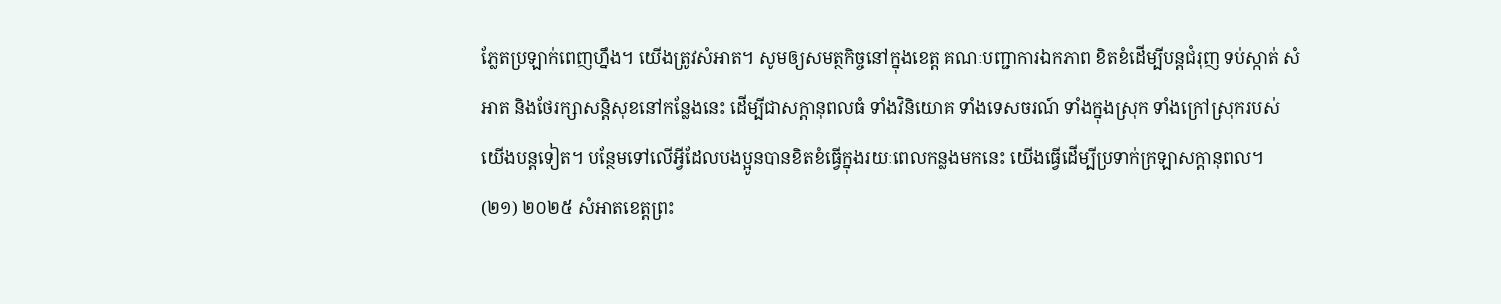ភ្លែតប្រឡាក់ពេញហ្នឹង។ យើងត្រូវសំអាត។ សូមឲ្យសមត្ថកិច្ចនៅក្នុងខេត្ត គណៈបញ្ជាការឯកភាព ខិតខំដើម្បីបន្តជំរុញ ទប់ស្កាត់ សំអាត និងថែរក្សាសន្តិសុខនៅកន្លែងនេះ ដើម្បីជាសក្តានុពលធំ ទាំងវិនិយោគ ទាំងទេសចរណ៍ ទាំងក្នុងស្រុក ទាំងក្រៅស្រុករបស់យើងបន្តទៀត។ បន្ថែមទៅលើអ្វីដែលបងប្អូនបានខិតខំធ្វើក្នុងរយៈពេលកន្លងមកនេះ យើងធ្វើដើម្បីប្រទាក់ក្រឡាសក្តានុពល។
(២១) ២០២៥ សំអាតខេត្តព្រះ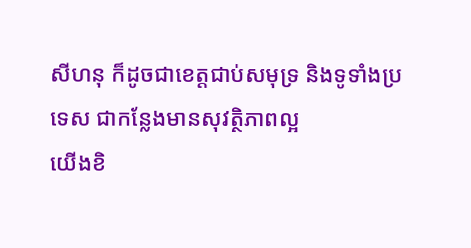សីហនុ ក៏ដូចជាខេត្តជាប់សមុទ្រ និងទូទាំងប្រទេស ជាកន្លែងមានសុវត្ថិភាពល្អ
យើងខិ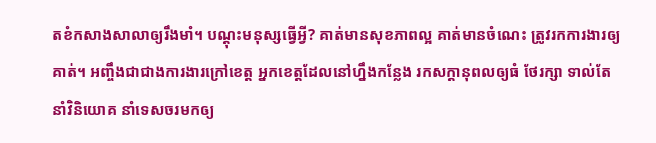តខំកសាងសាលាឲ្យរឹងមាំ។ បណ្តុះមនុស្សធ្វើអ្វី? គាត់មានសុខភាពល្អ គាត់មានចំណេះ ត្រូវរកការងារឲ្យគាត់។ អញ្ចឹងជាជាងការងារក្រៅខេត្ត អ្នកខេត្តដែលនៅហ្នឹងកន្លែង រកសក្តានុពលឲ្យធំ ថែរក្សា ទាល់តែនាំវិនិយោគ នាំទេសចរមកឲ្យ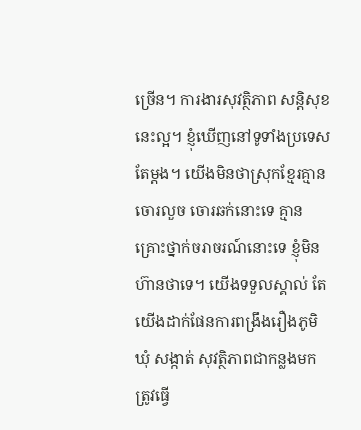ច្រើន។ ការងារសុវត្ថិភាព សន្តិសុខនេះល្អ។ ខ្ញុំឃើញនៅទូទាំងប្រទេសតែម្តង។ យើងមិនថាស្រុកខ្មែរគ្មានចោរលួច ចោរឆក់នោះទេ គ្មានគ្រោះថ្នាក់ចរាចរណ៍នោះទេ ខ្ញុំមិនហ៊ានថាទេ។ យើងទទួលស្គាល់ តែយើងដាក់ផែនការពង្រឹងរឿងភូមិ ឃុំ សង្កាត់ សុវត្ថិភាពជាកន្លងមក ត្រូវធ្វើ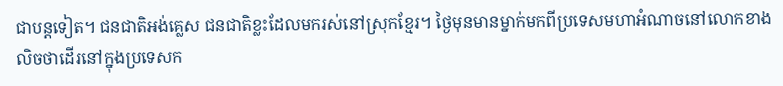ជាបន្តទៀត។ ជនជាតិអង់គ្លេស ជនជាតិខ្លះដែលមករស់នៅស្រុកខ្មែរ។ ថ្ងៃមុនមានម្នាក់មកពីប្រទេសមហាអំណាចនៅលោកខាងលិចថាដើរនៅក្នុងប្រទេសក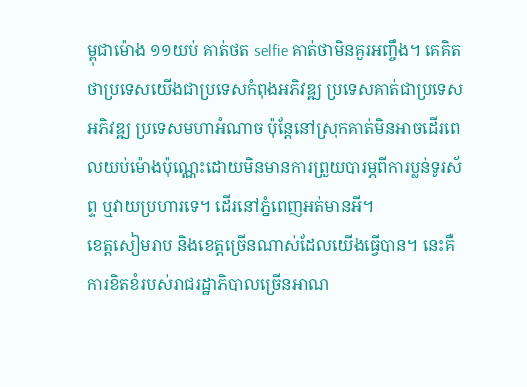ម្ពុជាម៉ោង ១១យប់ គាត់ថត selfie គាត់ថាមិនគួរអញ្ចឹង។ គេគិតថាប្រទេសយើងជាប្រទេសកំពុងអភិវឌ្ឍ ប្រទេសគាត់ជាប្រទេសអភិវឌ្ឍ ប្រទេសមហាអំណាច ប៉ុន្តែនៅស្រុកគាត់មិនអាចដើរពេលយប់ម៉ោងប៉ុណ្ណេះដោយមិនមានការព្រួយបារម្ភពីការប្លន់ទូរស័ព្ទ ឬវាយប្រហារទេ។ ដើរនៅភ្នំពេញអត់មានអី។
ខេត្តសៀមរាប និងខេត្តច្រើនណាស់ដែលយើងធ្វើបាន។ នេះគឺការខិតខំរបស់រាជរដ្ឋាភិបាលច្រើនអាណ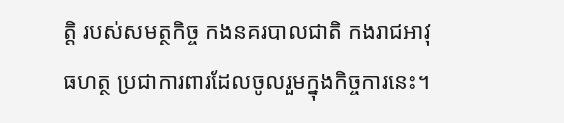ត្តិ របស់សមត្ថកិច្ច កងនគរបាលជាតិ កងរាជអាវុធហត្ថ ប្រជាការពារដែលចូលរួមក្នុងកិច្ចការនេះ។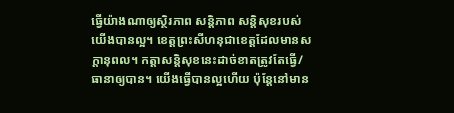ធ្វើយ៉ាងណាឲ្យស្ថិរភាព សន្តិភាព សន្តិសុខរបស់យើងបានល្អ។ ខេត្តព្រះសីហនុជាខេត្តដែលមានសក្តានុពល។ កត្តាសន្តិសុខនេះដាច់ខាតត្រូវតែធ្វើ/ធានាឲ្យបាន។ យើងធ្វើបានល្អហើយ ប៉ុន្តែនៅមាន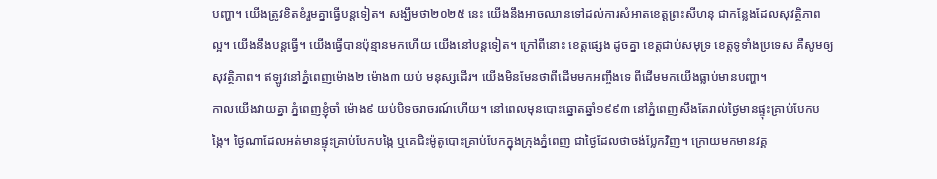បញ្ហា។ យើងត្រូវខិតខំរួមគ្នាធ្វើបន្តទៀត។ សង្ឃឹមថា២០២៥ នេះ យើងនឹងអាចឈានទៅដល់ការសំអាតខេត្តព្រះសីហនុ ជាកន្លែងដែលសុវត្ថិភាពល្អ។ យើងនឹងបន្តធ្វើ។ យើងធ្វើបានប៉ុន្មានមកហើយ យើងនៅបន្តទៀត។ ក្រៅពីនោះ ខេត្តផ្សេង ដូចគ្នា ខេត្តជាប់សមុទ្រ ខេត្តទូទាំងប្រទេស គឺសូមឲ្យសុវត្ថិភាព។ ឥឡូវនៅភ្នំពេញម៉ោង២ ម៉ោង៣ យប់ មនុស្សដើរ។ យើងមិនមែនថាពីដើមមកអញ្ចឹងទេ ពីដើមមកយើងធ្លាប់មានបញ្ហា។
កាលយើងវាយគ្នា ភ្នំពេញខ្ញុំចាំ ម៉ោង៩ យប់បិទចរាចរណ៍ហើយ។ នៅពេលមុនបោះឆ្នោតឆ្នាំ១៩៩៣ នៅភ្នំពេញសឹងតែរាល់ថ្ងៃមានផ្ទុះគ្រាប់បែកបង្កៃ។ ថ្ងៃណាដែលអត់មានផ្ទុះគ្រាប់បែកបង្កៃ ឬគេជិះម៉ូតូបោះគ្រាប់បែកក្នុងក្រុងភ្នំពេញ ជាថ្ងៃដែលថាចង់ប្លែកវិញ។ ក្រោយមកមានវគ្គ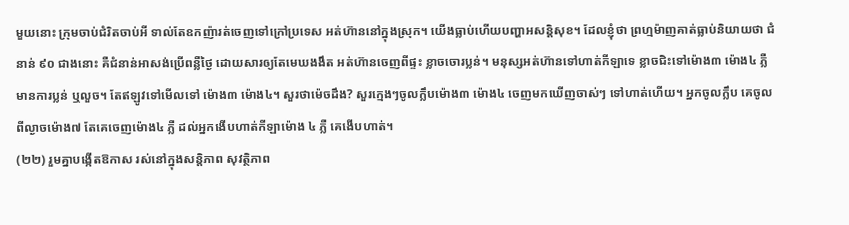មួយនោះ ក្រុមចាប់ជំរិតចាប់អី ទាល់តែឧកញ៉ារត់ចេញទៅក្រៅប្រទេស អត់ហ៊ាននៅក្នុងស្រុក។ យើងធ្លាប់ហើយបញ្ហាអសន្តិសុខ។ ដែលខ្ញុំថា ព្រហ្មម៉ាញគាត់ធ្លាប់និយាយថា ជំនាន់ ៩០ ជាងនោះ គឺជំនាន់អាសង់ប្រើពន្លឺថ្ងៃ ដោយសារឲ្យតែមេឃងងឹត អត់ហ៊ានចេញពីផ្ទះ ខ្លាចចោរប្លន់។ មនុស្សអត់ហ៊ានទៅហាត់កីឡាទេ ខ្លាចជិះទៅម៉ោង៣ ម៉ោង៤ ភ្លឺ មានការប្លន់ ឬលួច។ តែឥឡូវទៅមើលទៅ ម៉ោង៣ ម៉ោង៤។ សួរថាម៉េចដឹង? សួរក្មេងៗចូលក្លឹបម៉ោង៣ ម៉ោង៤ ចេញមកឃើញចាស់ៗ ទៅហាត់ហើយ។ អ្នកចូលក្លឹប គេចូលពីល្ងាចម៉ោង៧ តែគេចេញម៉ោង៤ ភ្លឺ ដល់អ្នកងើបហាត់កីឡាម៉ោង ៤ ភ្លឺ គេងើបហាត់។
(២២) រួមគ្នាបង្កើតឱកាស រស់នៅក្នុងសន្តិភាព សុវត្ថិភាព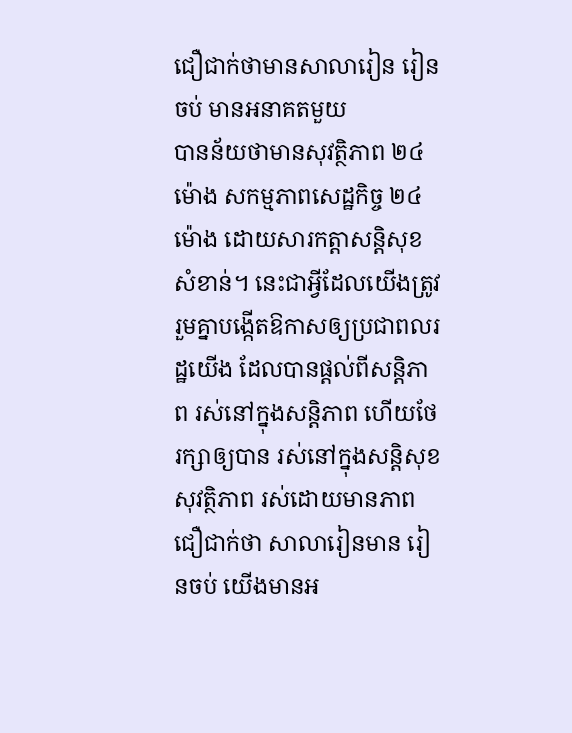ជឿជាក់ថាមានសាលារៀន រៀនចប់ មានអនាគតមួយ
បានន័យថាមានសុវត្ថិភាព ២៤ម៉ោង សកម្មភាពសេដ្ឋកិច្ច ២៤ម៉ោង ដោយសារកត្តាសន្តិសុខសំខាន់។ នេះជាអ្វីដែលយើងត្រូវរួមគ្នាបង្កើតឱកាសឲ្យប្រជាពលរដ្ឋយើង ដែលបានផ្តល់ពីសន្តិភាព រស់នៅក្នុងសន្តិភាព ហើយថែរក្សាឲ្យបាន រស់នៅក្នុងសន្តិសុខ សុវត្ថិភាព រស់ដោយមានភាពជឿជាក់ថា សាលារៀនមាន រៀនចប់ យើងមានអ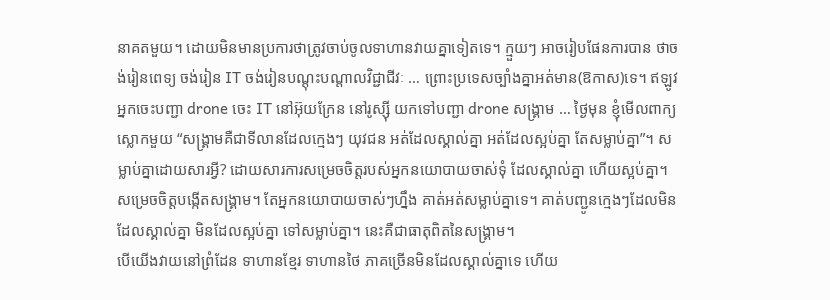នាគតមួយ។ ដោយមិនមានប្រការថាត្រូវចាប់ចូលទាហានវាយគ្នាទៀតទេ។ ក្មួយៗ អាចរៀបផែនការបាន ថាចង់រៀនពេទ្យ ចង់រៀន IT ចង់រៀនបណ្តុះបណ្តាលវិជ្ជាជីវៈ … ព្រោះប្រទេសច្បាំងគ្នាអត់មាន(ឱកាស)ទេ។ ឥឡូវអ្នកចេះបញ្ជា drone ចេះ IT នៅអ៊ុយក្រែន នៅរូស្ស៊ី យកទៅបញ្ជា drone សង្គ្រាម … ថ្ងៃមុន ខ្ញុំមើលពាក្យស្លោកមួយ “សង្គ្រាមគឺជាទីលានដែលក្មេងៗ យុវជន អត់ដែលស្គាល់គ្នា អត់ដែលស្អប់គ្នា តែសម្លាប់គ្នា”។ សម្លាប់គ្នាដោយសារអ្វី? ដោយសារការសម្រេចចិត្តរបស់អ្នកនយោបាយចាស់ទុំ ដែលស្គាល់គ្នា ហើយស្អប់គ្នា។ សម្រេចចិត្តបង្កើតសង្គ្រាម។ តែអ្នកនយោបាយចាស់ៗហ្នឹង គាត់អត់សម្លាប់គ្នាទេ។ គាត់បញ្ជូនក្មេងៗដែលមិនដែលស្គាល់គ្នា មិនដែលស្អប់គ្នា ទៅសម្លាប់គ្នា។ នេះគឺជាធាតុពិតនៃសង្គ្រាម។
បើយើងវាយនៅព្រំដែន ទាហានខ្មែរ ទាហានថៃ ភាគច្រើនមិនដែលស្គាល់គ្នាទេ ហើយ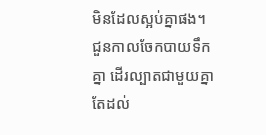មិនដែលស្អប់គ្នាផង។ ជួនកាលចែកបាយទឹកគ្នា ដើរល្បាតជាមួយគ្នា តែដល់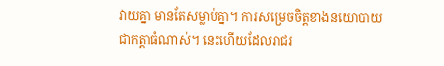វាយគ្នា មានតែសម្លាប់គ្នា។ ការសម្រេចចិត្តខាងនយោបាយជាកត្តាធំណាស់។ នេះហើយដែលរាជរ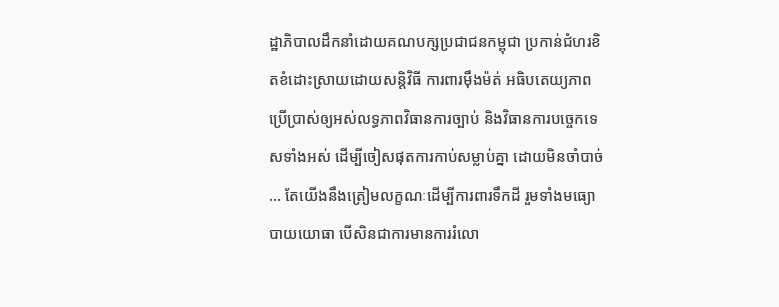ដ្ឋាភិបាលដឹកនាំដោយគណបក្សប្រជាជនកម្ពុជា ប្រកាន់ជំហរខិតខំដោះស្រាយដោយសន្តិវិធី ការពារម៉ឹងម៉ត់ អធិបតេយ្យភាព ប្រើប្រាស់ឲ្យអស់លទ្ធភាពវិធានការច្បាប់ និងវិធានការបច្ចេកទេសទាំងអស់ ដើម្បីចៀសផុតការកាប់សម្លាប់គ្នា ដោយមិនចាំបាច់ … តែយើងនឹងត្រៀមលក្ខណៈដើម្បីការពារទឹកដី រួមទាំងមធ្យោបាយយោធា បើសិនជាការមានការរំលោ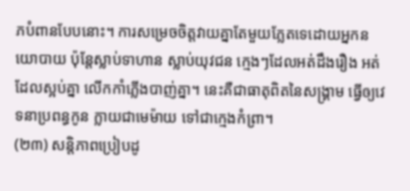ភបំពានបែបនោះ។ ការសម្រេចចិត្តវាយគ្នាតែមួយភ្លែតទេដោយអ្នកនយោបាយ ប៉ុន្តែស្លាប់ទាហាន ស្លាប់យុវជន ក្មេងៗដែលអត់ដឹងរឿង អត់ដែលស្អប់គ្នា លើកកាំភ្លើងបាញ់គ្នា។ នេះគឺជាធាតុពិតនៃសង្រ្គាម ធ្វើឲ្យវេទនាប្រពន្ធកូន ក្លាយជាមេម៉ាយ ទៅជាក្មេងកំព្រា។
(២៣) សន្តិភាពប្រៀបដូ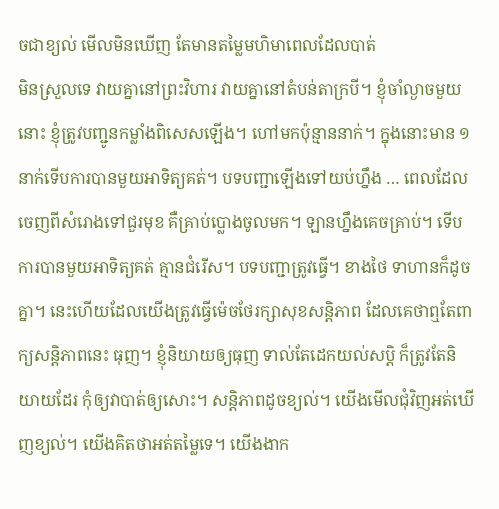ចជាខ្យល់ មើលមិនឃើញ តែមានតម្លៃមហិមាពេលដែលបាត់
មិនស្រួលទេ វាយគ្នានៅព្រះវិហារ វាយគ្នានៅតំបន់តាក្របី។ ខ្ញុំចាំល្ងាចមួយនោះ ខ្ញុំត្រូវបញ្ជូនកម្លាំងពិសេសឡើង។ ហៅមកប៉ុន្មាននាក់។ ក្នុងនោះមាន ១នាក់ទើបការបានមួយអាទិត្យគត់។ បទបញ្ជាឡើងទៅយប់ហ្នឹង … ពេលដែលចេញពីសំរោងទៅជួរមុខ គឺគ្រាប់ប្លោងចូលមក។ ឡានហ្នឹងគេចគ្រាប់។ ទើបការបានមួយអាទិត្យគត់ គ្មានជំរើស។ បទបញ្ជាត្រូវធ្វើ។ ខាងថៃ ទាហានក៏ដូចគ្នា។ នេះហើយដែលយើងត្រូវធ្វើម៉េចថែរក្សាសុខសន្តិភាព ដែលគេថាឮតែពាក្យសន្តិភាពនេះ ធុញ។ ខ្ញុំនិយាយឲ្យធុញ ទាល់តែដេកយល់សប្តិ ក៏ត្រូវតែនិយាយដែរ កុំឲ្យវាបាត់ឲ្យសោះ។ សន្តិភាពដូចខ្យល់។ យើងមើលជុំវិញអត់ឃើញខ្យល់។ យើងគិតថាអត់តម្លៃទេ។ យើងងាក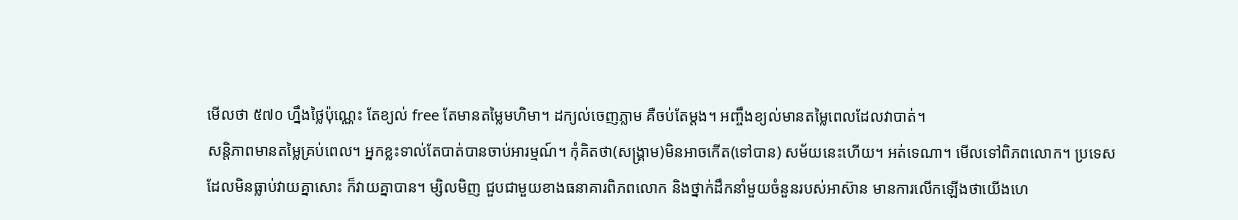មើលថា ៥៧០ ហ្នឹងថ្លៃប៉ុណ្ណេះ តែខ្យល់ free តែមានតម្លៃមហិមា។ ដក្យល់ចេញភ្លាម គឺចប់តែម្តង។ អញ្ចឹងខ្យល់មានតម្លៃពេលដែលវាបាត់។
សន្តិភាពមានតម្លៃគ្រប់ពេល។ អ្នកខ្លះទាល់តែបាត់បានចាប់អារម្មណ៍។ កុំគិតថា(សង្គ្រាម)មិនអាចកើត(ទៅបាន) សម័យនេះហើយ។ អត់ទេណា។ មើលទៅពិភពលោក។ ប្រទេសដែលមិនធ្លាប់វាយគ្នាសោះ ក៏វាយគ្នាបាន។ ម្សិលមិញ ជួបជាមួយខាងធនាគារពិភពលោក និងថ្នាក់ដឹកនាំមួយចំនួនរបស់អាស៊ាន មានការលើកឡើងថាយើងហេ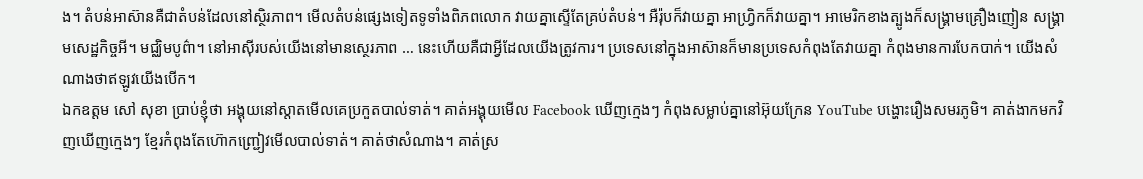ង។ តំបន់អាស៊ានគឺជាតំបន់ដែលនៅស្ថិរភាព។ មើលតំបន់ផ្សេងទៀតទូទាំងពិភពលោក វាយគ្នាស្ទើតែគ្រប់តំបន់។ អឺរ៉ុបក៏វាយគ្នា អាហ្វ្រិកក៏វាយគ្នា។ អាមេរិកខាងត្បូងក៏សង្រ្គាមគ្រឿងញៀន សង្រ្គាមសេដ្ឋកិច្ចអី។ មជ្ឈិមបូព៌ា។ នៅអាស៊ីរបស់យើងនៅមានស្ថេរភាព … នេះហើយគឺជាអ្វីដែលយើងត្រូវការ។ ប្រទេសនៅក្នុងអាស៊ានក៏មានប្រទេសកំពុងតែវាយគ្នា កំពុងមានការបែកបាក់។ យើងសំណាងថាឥឡូវយើងបើក។
ឯកឧត្តម សៅ សុខា ប្រាប់ខ្ញុំថា អង្គុយនៅស្តាតមើលគេប្រកួតបាល់ទាត់។ គាត់អង្គុយមើល Facebook ឃើញក្មេងៗ កំពុងសម្លាប់គ្នានៅអ៊ុយក្រែន YouTube បង្ហោះរឿងសមរភូមិ។ គាត់ងាកមកវិញឃើញក្មេងៗ ខ្មែរកំពុងតែហ៊ោកញ្រ្ជៀវមើលបាល់ទាត់។ គាត់ថាសំណាង។ គាត់ស្រ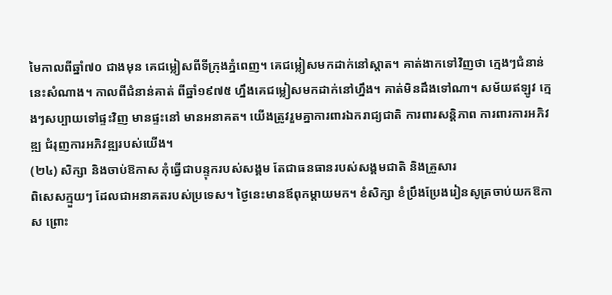មៃកាលពីឆ្នាំ៧០ ជាងមុន គេជម្លៀសពីទីក្រុងភ្នំពេញ។ គេជម្លៀសមកដាក់នៅស្តាត។ គាត់ងាកទៅវិញថា ក្មេងៗជំនាន់នេះសំណាង។ កាលពីជំនាន់គាត់ ពីឆ្នាំ១៩៧៥ ហ្នឹងគេជម្លៀសមកដាក់នៅហ្នឹង។ គាត់មិនដឹងទៅណា។ សម័យឥឡូវ ក្មេងៗសប្បាយទៅផ្ទះវិញ មានផ្ទះនៅ មានអនាគត។ យើងត្រូវរួមគ្នាការពារឯករាជ្យជាតិ ការពារសន្តិភាព ការពារការអភិវឌ្ឍ ជំរុញការអភិវឌ្ឍរបស់យើង។
(២៤) សិក្សា និងចាប់ឱកាស កុំធ្វើជាបន្ទុករបស់សង្គម តែជាធនធានរបស់សង្គមជាតិ និងគ្រួសារ
ពិសេសក្មួយៗ ដែលជាអនាគតរបស់ប្រទេស។ ថ្ងៃនេះមានឪពុកម្តាយមក។ ខំសិក្សា ខំប្រឹងប្រែងរៀនសូត្រចាប់យកឱកាស ព្រោះ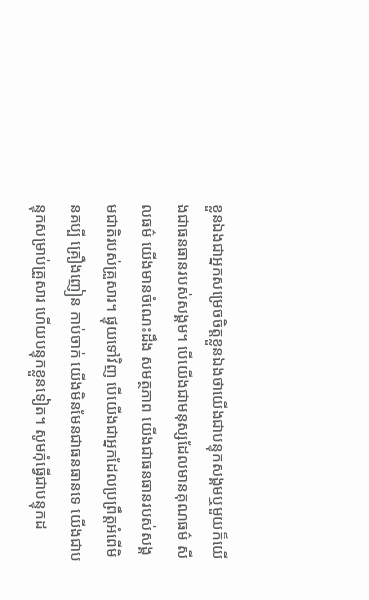ខ្លួនឯងជាអ្នកសម្រេចចិត្តខ្លួនឯងថាយើងជាបន្ទុកសង្គមឬមួយក៏យើងជាធនធានរបស់សង្គម។ បើយើងជាមនុស្សដែលមានគុណធម៌ សីលធម៌ យើងមានចំណេះដឹង សមត្ថភាព យើងជាធនធានរបស់សង្គមជាតិរបស់គ្រួសារ។ ផ្ទុយទៅវិញ បើយើងជាអ្នកដែលប្រព្រឹត្តអំពើមិនគប្បី គ្រឿងញៀន កាប់ចាក់ យើងមិនមែនជាធនធានទេ យើងជាបន្ទុកសម្រាប់គ្រួសារ ហើយបន្ទុកខ្លួនទៀត។ សូមកុំធ្វើជាបន្ទុកដ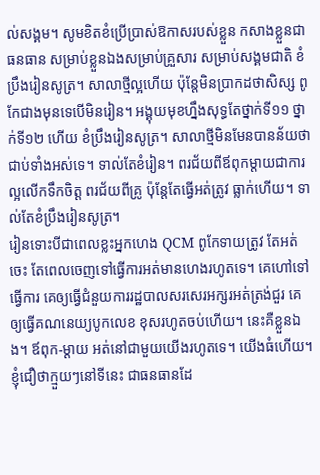ល់សង្គម។ សូមខិតខំប្រើប្រាស់ឱកាសរបស់ខ្លួន កសាងខ្លួនជាធនធាន សម្រាប់ខ្លួនឯងសម្រាប់គ្រួសារ សម្រាប់សង្គមជាតិ ខំប្រឹងរៀនសូត្រ។ សាលាថ្មីល្អហើយ ប៉ុន្តែមិនប្រាកដថាសិស្ស ពូកែជាងមុនទេបើមិនរៀន។ អង្គុយមុខហ្នឹងសុទ្ធតែថ្នាក់ទី១១ ថ្នាក់ទី១២ ហើយ ខំប្រឹងរៀនសូត្រ។ សាលាថ្មីមិនមែនបានន័យថាជាប់ទាំងអស់ទេ។ ទាល់តែខំរៀន។ ពរជ័យពីឪពុកម្តាយជាការល្អលើកទឹកចិត្ត ពរជ័យពីគ្រូ ប៉ុន្តែតែធ្វើអត់ត្រូវ ធ្លាក់ហើយ។ ទាល់តែខំប្រឹងរៀនសូត្រ។
រៀនទោះបីជាពេលខ្លះអ្នកហេង QCM ពូកែទាយត្រូវ តែអត់ចេះ តែពេលចេញទៅធ្វើការអត់មានហេងរហូតទេ។ គេហៅទៅធ្វើការ គេឲ្យធ្វើជំនួយការរដ្ឋបាលសរសេរអក្សរអត់ត្រង់ជួរ គេឲ្យធ្វើគណនេយ្យបូកលេខ ខុសរហូតចប់ហើយ។ នេះគឺខ្លួនឯង។ ឪពុក-ម្តាយ អត់នៅជាមួយយើងរហូតទេ។ យើងធំហើយ។ ខ្ញុំជឿថាក្មួយៗនៅទីនេះ ជាធនធានដែ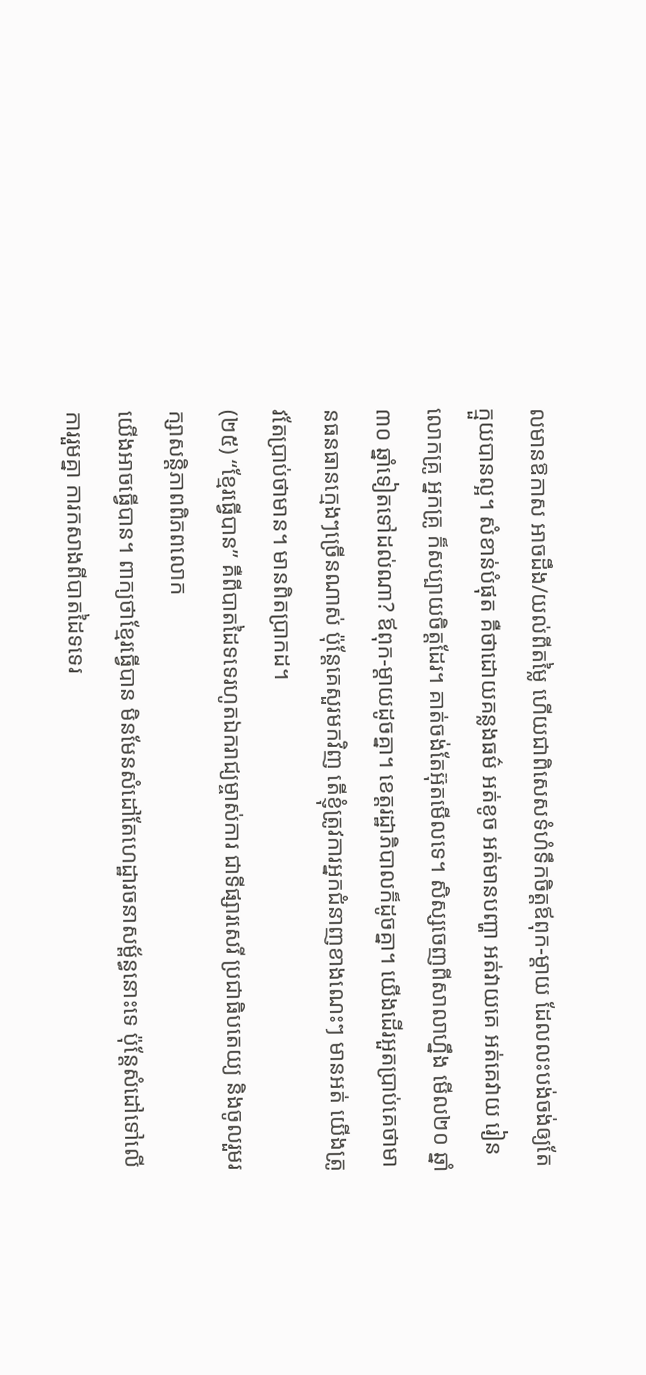លមានឱកាស អាចដឹង/យល់ពីតម្លៃ ហើយជាពិសេសទំហំទឹកចិត្តឪពុក-ម្តាយ ដែលលះបង់ចង់ឲ្យតែក្មួយបានល្អ។ សំខាន់បំផុត គឺថាដោយគន្លងធម៌ អត់ខូច អត់មានបញ្ហា អត់វាយគេ អត់គេវាយ រៀន លោកគ្រូ អ្នកគ្រូ ក៏សប្បាយចិត្តដែរ។ គាត់ចង់តែអ៊ុតមើលទេ។ សិស្សចេញពីសាលាហ្នឹង មើល២០ ឆ្នាំ៣០ ឆ្នាំទៀតទៅដល់ណា? ឪពុក-ម្តាយដូចគ្នា។ ខេត្តរដ្ឋាភិបាលក៏ដូចគ្នា។ យើងដើរអួតប្រាប់គេថាមានធនធានក្មេងៗច្រើនណាស់ ប៉ុន្តែគេសួរមកវិញ តើខ្ញុំត្រូវការអ្នកជំនាញខាងណេះៗ មានអត់ យើងត្រូវតែប្រាប់ថាមាន។ មានពិតប្រាកដ។
(២៥) “ខ្មែរធ្វើបាន” គឺពីបាតដៃទទេរហូតឯករាជ្យម្ចាស់ការ ជាទីផ្សារសេរី ប្រជាធិបតេយ្យ និងចូលរួមរក្សាសន្តិភាពពិភពលោក
យើងអាចធ្វើបាន។ ពាក្យថាខ្មែរធ្វើបាន មិនមែនសំដៅតែហេដ្ឋារចនាសម្ព័ន្ធនោះទេ ប៉ុន្តែសំដៅទៅលើការរួមគ្នា ការកសាងពីបាតដៃទទេរ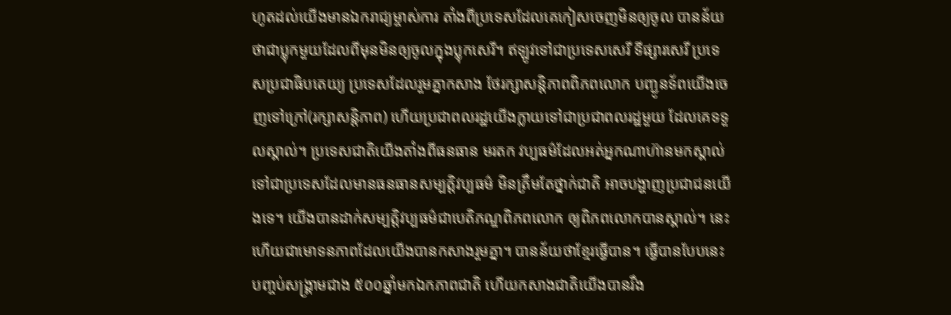ហូតដល់យើងមានឯករាជ្យម្ចាស់ការ តាំងពីប្រទេសដែលគេកៀសចេញមិនឲ្យចូល បានន័យថាជាប្លុកមួយដែលពីមុនមិនឲ្យចូលក្នុងប្លុកសេរី។ ឥឡូវទៅជាប្រទេសសេរី ទីផ្សារសេរី ប្រទេសប្រជាធិបតេយ្យ ប្រទេសដែលរួមគ្នាកសាង ថែរក្សាសន្តិភាពពិភពលោក បញ្ជូនទ័ពយើងចេញទៅក្រៅ(រក្សាសន្តិភាព) ហើយប្រជាពលរដ្ឋយើងក្លាយទៅជាប្រជាពលរដ្ឋមួយ ដែលគេទទួលស្គាល់។ ប្រទេសជាតិយើងតាំងពីធនធាន មរតក វប្បធម៌ដែលអត់អ្នកណាហ៊ានមកស្គាល់ ទៅជាប្រទេសដែលមានធនធានសម្បត្តិវប្បធម៌ មិនត្រឹមតែថ្នាក់ជាតិ អាចបង្ហាញប្រជាជនយើងទេ។ យើងបានដាក់សម្បត្តិវប្បធម៌ជាបេតិភណ្ឌពិភពលោក ឲ្យពិភពលោកបានស្គាល់។ នេះហើយជាមោទនភាពដែលយើងបានកសាងរួមគ្នា។ បានន័យថាខ្មែរធ្វើបាន។ ធ្វើបានបែបនេះ បញ្ចប់សង្គ្រាមជាង ៥០០ឆ្នាំមកឯកភាពជាតិ ហើយកសាងជាតិយើងបានរឹង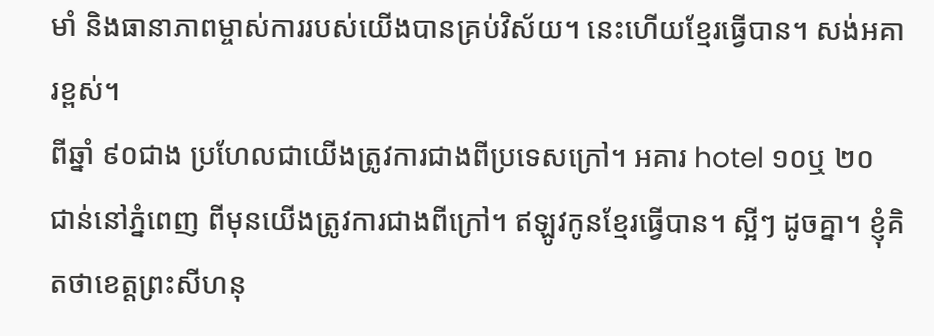មាំ និងធានាភាពម្ចាស់ការរបស់យើងបានគ្រប់វិស័យ។ នេះហើយខ្មែរធ្វើបាន។ សង់អគារខ្ពស់។
ពីឆ្នាំ ៩០ជាង ប្រហែលជាយើងត្រូវការជាងពីប្រទេសក្រៅ។ អគារ hotel ១០ឬ ២០ ជាន់នៅភ្នំពេញ ពីមុនយើងត្រូវការជាងពីក្រៅ។ ឥឡូវកូនខ្មែរធ្វើបាន។ ស្អីៗ ដូចគ្នា។ ខ្ញុំគិតថាខេត្តព្រះសីហនុ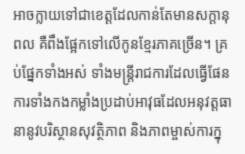អាចក្លាយទៅជាខេត្តដែលកាន់តែមានសក្តានុពល គឺពឹងផ្អែកទៅលើកូនខ្មែរភាគច្រើន។ គ្រប់ផ្នែកទាំងអស់ ទាំងមន្រ្តីរាជការដែលធ្វើផែនការទាំងកងកម្លាំងប្រដាប់អាវុធដែលអនុវត្តធានានូវបរិស្ថានសុវត្ថិភាព និងភាពម្ចាស់ការក្នុ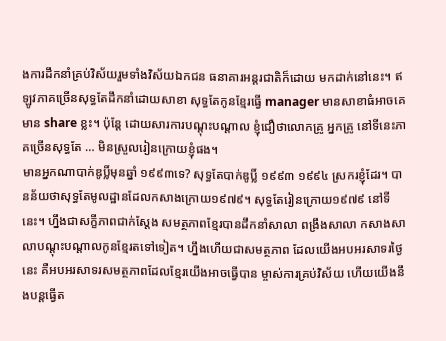ងការដឹកនាំគ្រប់វិស័យរួមទាំងវិស័យឯកជន ធនាគារអន្តរជាតិក៏ដោយ មកដាក់នៅនេះ។ ឥឡូវភាគច្រើនសុទ្ធតែដឹកនាំដោយសាខា សុទ្ធតែកូនខ្មែរធ្វើ manager មានសាខាធំអាចគេមាន share ខ្លះ។ ប៉ុន្តែ ដោយសារការបណ្តុះបណ្តាល ខ្ញុំជឿថាលោកគ្រូ អ្នកគ្រូ នៅទីនេះភាគច្រើនសុទ្ធតែ … មិនស្រួលរៀនក្រោយខ្ញុំផង។
មានអ្នកណាបាក់ឌូប្លិ៍មុនឆ្នាំ ១៩៩៣ទេ? សុទ្ធតែបាក់ឌូប្លិ៍ ១៩៩៣ ១៩៩៤ ស្រករខ្ញុំដែរ។ បានន័យថាសុទ្ធតែមូលដ្ឋានដែលកសាងក្រោយ១៩៧៩។ សុទ្ធតែរៀនក្រោយ១៩៧៩ នៅទីនេះ។ ហ្នឹងជាសក្ខីភាពជាក់ស្តែង សមត្ថភាពខ្មែរបានដឹកនាំសាលា ពង្រឹងសាលា កសាងសាលាបណ្តុះបណ្តាលកូនខ្មែរតទៅទៀត។ ហ្នឹងហើយជាសមត្ថភាព ដែលយើងអបអរសាទរថ្ងៃនេះ គឺអបអរសាទរសមត្ថភាពដែលខ្មែរយើងអាចធ្វើបាន ម្ចាស់ការគ្រប់វិស័យ ហើយយើងនឹងបន្តធ្វើត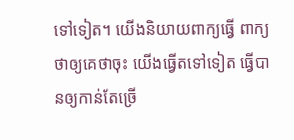ទៅទៀត។ យើងនិយាយពាក្យធ្វើ ពាក្យថាឲ្យគេថាចុះ យើងធ្វើតទៅទៀត ធ្វើបានឲ្យកាន់តែច្រើ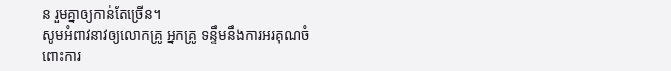ន រួមគ្នាឲ្យកាន់តែច្រើន។
សូមអំពាវនាវឲ្យលោកគ្រូ អ្នកគ្រូ ទន្ទឹមនឹងការអរគុណចំពោះការ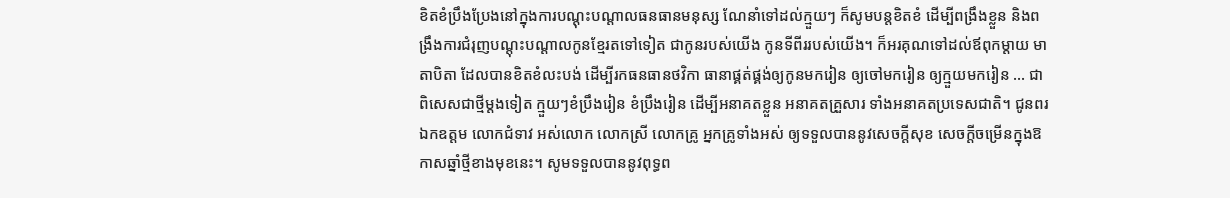ខិតខំប្រឹងប្រែងនៅក្នុងការបណ្តុះបណ្តាលធនធានមនុស្ស ណែនាំទៅដល់ក្មួយៗ ក៏សូមបន្តខិតខំ ដើម្បីពង្រឹងខ្លួន និងពង្រឹងការជំរុញបណ្តុះបណ្តាលកូនខ្មែរតទៅទៀត ជាកូនរបស់យើង កូនទីពីររបស់យើង។ ក៏អរគុណទៅដល់ឪពុកម្តាយ មាតាបិតា ដែលបានខិតខំលះបង់ ដើម្បីរកធនធានថវិកា ធានាផ្គត់ផ្គង់ឲ្យកូនមករៀន ឲ្យចៅមករៀន ឲ្យក្មួយមករៀន … ជាពិសេសជាថ្មីម្តងទៀត ក្មួយៗខំប្រឹងរៀន ខំប្រឹងរៀន ដើម្បីអនាគតខ្លួន អនាគតគ្រួសារ ទាំងអនាគតប្រទេសជាតិ។ ជូនពរឯកឧត្តម លោកជំទាវ អស់លោក លោកស្រី លោកគ្រូ អ្នកគ្រូទាំងអស់ ឲ្យទទួលបាននូវសេចក្តីសុខ សេចក្តីចម្រើនក្នុងឱកាសឆ្នាំថ្មីខាងមុខនេះ។ សូមទទួលបាននូវពុទ្ធព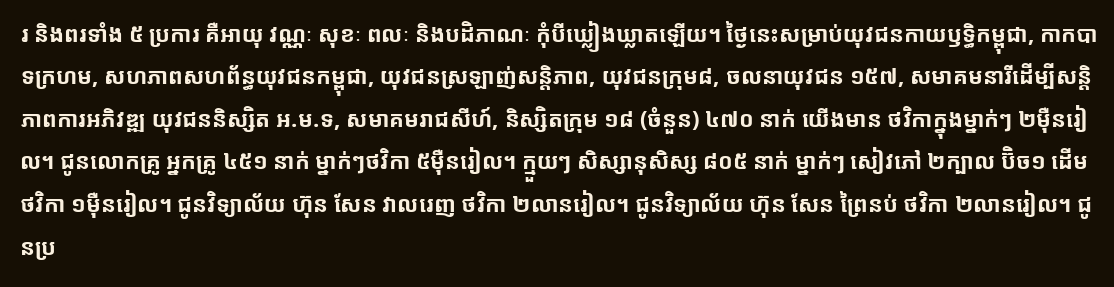រ និងពរទាំង ៥ ប្រការ គឺអាយុ វណ្ណៈ សុខៈ ពលៈ និងបដិភាណៈ កុំបីឃ្លៀងឃ្លាតឡើយ។ ថ្ងៃនេះសម្រាប់យុវជនកាយឫទ្ធិកម្ពុជា, កាកបាទក្រហម, សហភាពសហព័ន្ធយុវជនកម្ពុជា, យុវជនស្រឡាញ់សន្តិភាព, យុវជនក្រុម៨, ចលនាយុវជន ១៥៧, សមាគមនារីដើម្បីសន្តិភាពការអភិវឌ្ឍ យុវជននិស្សិត អ.ម.ទ, សមាគមរាជសីហ៍, និស្សិតក្រុម ១៨ (ចំនួន) ៤៧០ នាក់ យើងមាន ថវិកាក្នុងម្នាក់ៗ ២ម៉ឺនរៀល។ ជូនលោកគ្រូ អ្នកគ្រូ ៤៥១ នាក់ ម្នាក់ៗថវិកា ៥ម៉ឺនរៀល។ ក្មួយៗ សិស្សានុសិស្ស ៨០៥ នាក់ ម្នាក់ៗ សៀវភៅ ២ក្បាល ប៊ិច១ ដើម ថវិកា ១ម៉ឺនរៀល។ ជូនវិទ្យាល័យ ហ៊ុន សែន វាលរេញ ថវិកា ២លានរៀល។ ជូនវិទ្យាល័យ ហ៊ុន សែន ព្រៃនប់ ថវិកា ២លានរៀល។ ជូនប្រ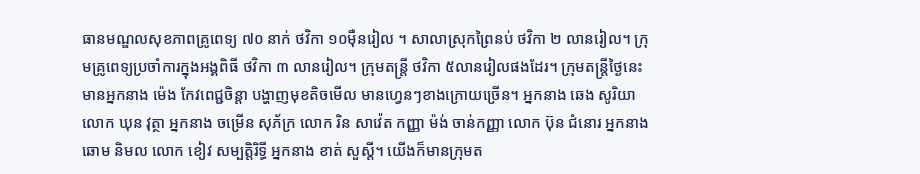ធានមណ្ឌលសុខភាពគ្រូពេទ្យ ៧០ នាក់ ថវិកា ១០ម៉ឺនរៀល ។ សាលាស្រុកព្រៃនប់ ថវិកា ២ លានរៀល។ ក្រុមគ្រូពេទ្យប្រចាំការក្នុងអង្គពិធី ថវិកា ៣ លានរៀល។ ក្រុមតន្ត្រី ថវិកា ៥លានរៀលផងដែរ។ ក្រុមតន្ត្រីថ្ងៃនេះ មានអ្នកនាង ម៉េង កែវពេជ្ជចិន្តា បង្ហាញមុខតិចមើល មានហ្វេនៗខាងក្រោយច្រើន។ អ្នកនាង ឆេង សូរិយា លោក ឃុន វុត្ថា អ្នកនាង ចម្រើន សុភ័ក្រ លោក រិន សាវ៉េត កញ្ញា ម៉ង់ ចាន់កញ្ញា លោក ប៊ុន ជំនោរ អ្នកនាង ឆោម និមល លោក ខៀវ សម្បត្តិរិទ្ធី អ្នកនាង ខាត់ សួស្តី។ យើងក៏មានក្រុមត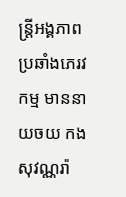ន្រ្តីអង្គភាពប្រឆាំងភេរវកម្ម មាននាយចយ កង សុវណ្ណរ៉ា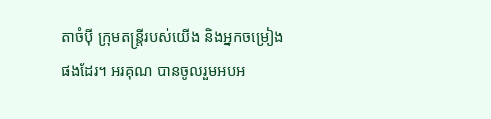តាចំប៉ី ក្រុមតន្ត្រីរបស់យើង និងអ្នកចម្រៀងផងដែរ។ អរគុណ បានចូលរួមអបអ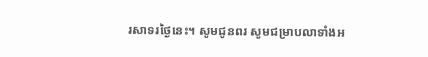រសាទរថ្ងៃនេះ។ សូមជូនពរ សូមជម្រាបលាទាំងអ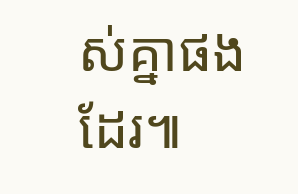ស់គ្នាផងដែរ៕